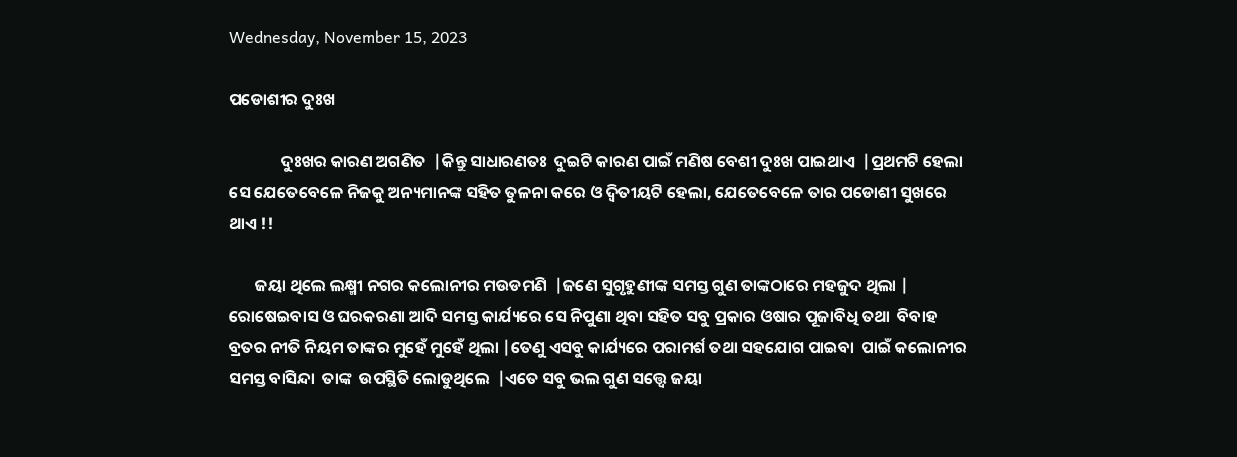Wednesday, November 15, 2023

ପଡୋଶୀର ଦୁଃଖ

              ଦୁଃଖର କାରଣ ଅଗଣିତ  |କିନ୍ତୁ ସାଧାରଣତଃ  ଦୁଇଟି କାରଣ ପାଇଁ ମଣିଷ ବେଶୀ ଦୁଃଖ ପାଇଥାଏ  |ପ୍ରଥମଟି ହେଲା ସେ ଯେତେବେଳେ ନିଜକୁ ଅନ୍ୟମାନଙ୍କ ସହିତ ତୁଳନା କରେ ଓ ଦ୍ୱିତୀୟଟି ହେଲା, ଯେତେବେଳେ ତାର ପଡୋଶୀ ସୁଖରେ ଥାଏ !!

       ଜୟା ଥିଲେ ଲକ୍ଷ୍ମୀ ନଗର କଲୋନୀର ମଉଡମଣି  |ଜଣେ ସୁଗୃହୁଣୀଙ୍କ ସମସ୍ତ ଗୁଣ ତାଙ୍କଠାରେ ମହଜୁଦ ଥିଲା | ରୋଷେଇବାସ ଓ ଘରକରଣା ଆଦି ସମସ୍ତ କାର୍ଯ୍ୟରେ ସେ ନିପୁଣା ଥିବା ସହିତ ସବୁ ପ୍ରକାର ଓଷାର ପୂଜାବିଧି ତଥା  ବିବାହ ବ୍ରତର ନୀତି ନିୟମ ତାଙ୍କର ମୁହେଁ ମୁହେଁ ଥିଲା |ତେଣୁ ଏସବୁ କାର୍ଯ୍ୟରେ ପରାମର୍ଶ ତଥା ସହଯୋଗ ପାଇବା  ପାଇଁ କଲୋନୀର ସମସ୍ତ ବାସିନ୍ଦା  ତାଙ୍କ  ଉପସ୍ଥିତି ଲୋଡୁଥିଲେ  |ଏତେ ସବୁ ଭଲ ଗୁଣ ସତ୍ତ୍ୱେ ଜୟା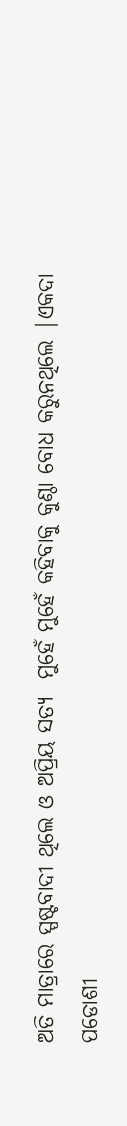ଅତି ମାତ୍ରାରେ ସ୍ପଷ୍ଟବାଦୀ ଥିଲେ ଓ ଅପ୍ରିୟ ସତ୍ୟ  ମୁହେଁ ମୁହେଁ କହିବାକୁ କୁଣ୍ଠା ବୋଧ କରୁନଥିଲେ |ଏକଦା ପଡୋଶୀ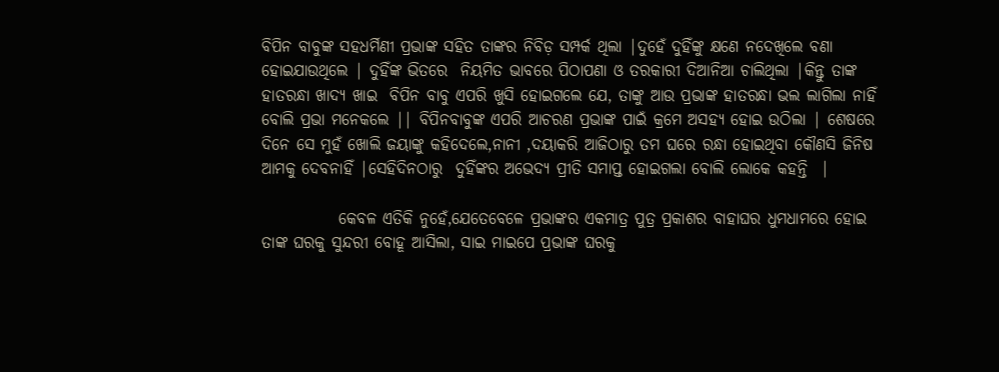ବିପିନ ବାବୁଙ୍କ ସହଧର୍ମିଣୀ ପ୍ରଭାଙ୍କ ସହିତ ତାଙ୍କର ନିବିଡ଼ ସମ୍ପର୍କ ଥିଲା |ଦୁହେଁ ଦୁହିଁଙ୍କୁ କ୍ଷଣେ ନଦେଖିଲେ ବଣା ହୋଇଯାଉଥିଲେ | ଦୁହିଁଙ୍କ ଭିତରେ  ନିୟମିତ ଭାବରେ ପିଠାପଣା ଓ ତରକାରୀ ଦିଆନିଆ ଚାଲିଥିଲା |କିନ୍ତୁ ତାଙ୍କ ହାତରନ୍ଧା ଖାଦ୍ୟ ଖାଇ  ବିପିନ ବାବୁ ଏପରି ଖୁସି ହୋଇଗଲେ ଯେ, ତାଙ୍କୁ ଆଉ ପ୍ରଭାଙ୍କ ହାତରନ୍ଧା ଭଲ ଲାଗିଲା ନାହିଁ ବୋଲି ପ୍ରଭା ମନେକଲେ || ବିପିନବାବୁଙ୍କ ଏପରି ଆଚରଣ ପ୍ରଭାଙ୍କ ପାଇଁ କ୍ରମେ ଅସହ୍ୟ ହୋଇ ଉଠିଲା | ଶେଷରେ ଦିନେ ସେ ମୁହଁ ଖୋଲି ଜୟାଙ୍କୁ କହିଦେଲେ,ନାନୀ ,ଦୟାକରି ଆଜିଠାରୁ ତମ ଘରେ ରନ୍ଧା ହୋଇଥିବା କୌଣସି ଜିନିଷ ଆମକୁ ଦେବନାହିଁ |ସେହିଦିନଠାରୁ  ଦୁହିଁଙ୍କର ଅଭେଦ୍ୟ ପ୍ରୀତି ସମାପ୍ତ ହୋଇଗଲା ବୋଲି ଲୋକେ କହନ୍ତି  |

            କେବଳ ଏତିକି ନୁହେଁ,ଯେତେବେଳେ ପ୍ରଭାଙ୍କର ଏକମାତ୍ର ପୁତ୍ର ପ୍ରକାଶର ବାହାଘର ଧୁମଧାମରେ ହୋଇ ତାଙ୍କ ଘରକୁ ସୁନ୍ଦରୀ ବୋହୂ ଆସିଲା, ସାଇ ମାଇପେ ପ୍ରଭାଙ୍କ ଘରକୁ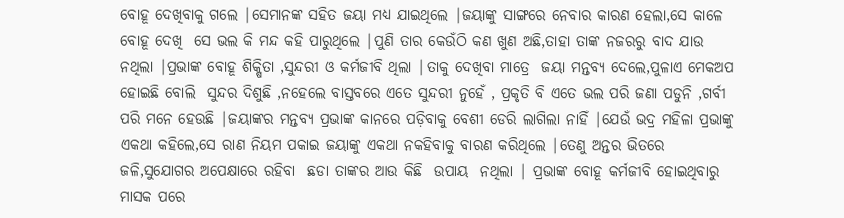ବୋହୂ ଦେଖିବାକୁ ଗଲେ |ସେମାନଙ୍କ ସହିତ ଜୟା ମଧ୍ୟ ଯାଇଥିଲେ |ଜୟାଙ୍କୁ ସାଙ୍ଗରେ ନେବାର କାରଣ ହେଲା,ସେ କାଳେ ବୋହୂ ଦେଖି  ସେ ଭଲ କି ମନ୍ଦ କହି ପାରୁଥିଲେ |ପୁଣି ତାର କେଉଁଠି କଣ ଖୁଣ ଅଛି,ତାହା ତାଙ୍କ ନଜରରୁ ବାଦ ଯାଉ ନଥିଲା |ପ୍ରଭାଙ୍କ ବୋହୂ ଶିକ୍ଷିତା ,ସୁନ୍ଦରୀ ଓ କର୍ମଜୀବି ଥିଲା |ତାକୁ ଦେଖିବା ମାତ୍ରେ  ଜୟା ମନ୍ତବ୍ୟ ଦେଲେ,ପୁଳାଏ ମେକଅପ ହୋଇଛି ବୋଲି  ସୁନ୍ଦର ଦିଶୁଛି ,ନହେଲେ ବାସ୍ତବରେ ଏତେ ସୁନ୍ଦରୀ ନୁହେଁ , ପ୍ରକୃତି ବି ଏତେ ଭଲ ପରି ଜଣା ପଡୁନି ,ଗର୍ବୀ ପରି ମନେ ହେଉଛି |ଜୟାଙ୍କର ମନ୍ତବ୍ୟ ପ୍ରଭାଙ୍କ କାନରେ ପଡ଼ିବାକୁ ବେଶୀ ଡେରି ଲାଗିଲା ନାହିଁ |ଯେଉଁ ଭଦ୍ର ମହିଳା ପ୍ରଭାଙ୍କୁ ଏକଥା କହିଲେ,ସେ ରାଣ ନିୟମ ପକାଇ ଜୟାଙ୍କୁ ଏକଥା ନକହିବାକୁ ବାରଣ କରିଥିଲେ |ତେଣୁ ଅନ୍ତର ଭିତରେ ଜଳି,ସୁଯୋଗର ଅପେକ୍ଷାରେ ରହିବା  ଛଡା ତାଙ୍କର ଆଉ କିଛି  ଉପାୟ  ନଥିଲା | ପ୍ରଭାଙ୍କ ବୋହୂ କର୍ମଜୀବି ହୋଇଥିବାରୁ ମାସକ ପରେ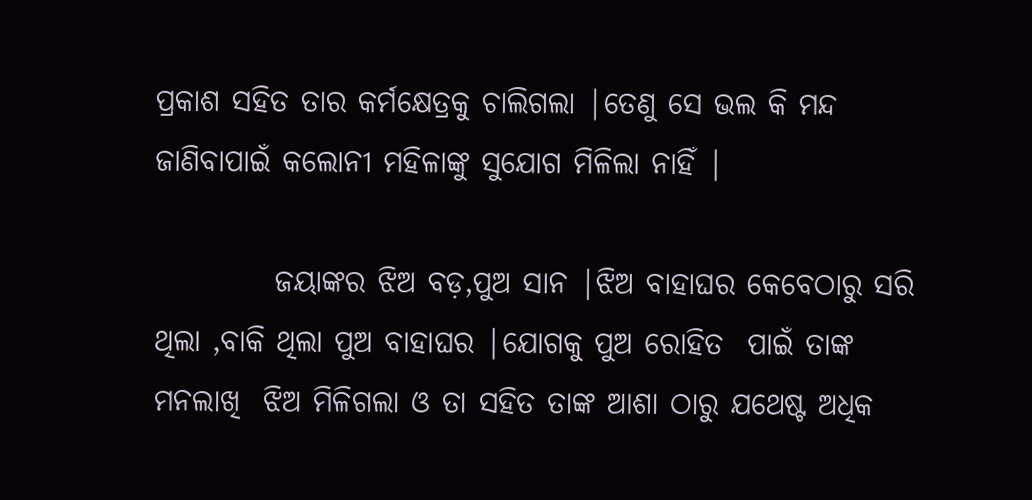ପ୍ରକାଶ ସହିତ ତାର କର୍ମକ୍ଷେତ୍ରକୁ ଚାଲିଗଲା |ତେଣୁ ସେ ଭଲ କି ମନ୍ଦ ଜାଣିବାପାଇଁ କଲୋନୀ ମହିଳାଙ୍କୁ ସୁଯୋଗ ମିଳିଲା ନାହିଁ |

          ଜୟାଙ୍କର ଝିଅ ବଡ଼,ପୁଅ ସାନ |ଝିଅ ବାହାଘର କେବେଠାରୁ ସରି ଥିଲା ,ବାକି ଥିଲା ପୁଅ ବାହାଘର |ଯୋଗକୁ ପୁଅ ରୋହିତ  ପାଇଁ ତାଙ୍କ ମନଲାଖି  ଝିଅ ମିଳିଗଲା ଓ ତା ସହିତ ତାଙ୍କ ଆଶା ଠାରୁ ଯଥେଷ୍ଟ ଅଧିକ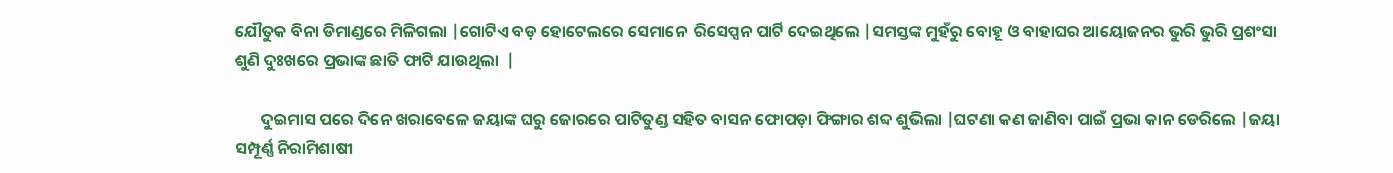ଯୌତୁକ ବିନା ଡିମାଣ୍ଡରେ ମିଳିଗଲା |ଗୋଟିଏ ବଡ଼ ହୋଟେଲରେ ସେମାନେ  ରିସେପ୍ସନ ପାର୍ଟି ଦେଇଥିଲେ |ସମସ୍ତଙ୍କ ମୁହଁରୁ ବୋହୂ ଓ ବାହାଘର ଆୟୋଜନର ଭୁରି ଭୁରି ପ୍ରଶଂସା ଶୁଣି ଦୁଃଖରେ ପ୍ରଭାଙ୍କ ଛାତି ଫାଟି ଯାଉଥିଲା  |

       ଦୁଇମାସ ପରେ ଦିନେ ଖରାବେଳେ ଜୟାଙ୍କ ଘରୁ ଜୋରରେ ପାଟିତୁଣ୍ଡ ସହିତ ବାସନ ଫୋପଡ଼ା ଫିଙ୍ଗାର ଶବ୍ଦ ଶୁଭିଲା |ଘଟଣା କଣ ଜାଣିବା ପାଇଁ ପ୍ରଭା କାନ ଡେରିଲେ |ଜୟା ସମ୍ପୂର୍ଣ୍ଣ ନିରାମିଶାଷୀ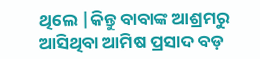ଥିଲେ |କିନ୍ତୁ ବାବାଙ୍କ ଆଶ୍ରମରୁ ଆସିଥିବା ଆମିଷ ପ୍ରସାଦ ବଡ଼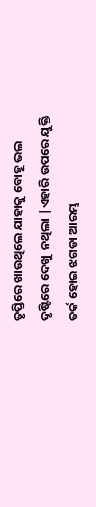ତୃପ୍ତିରେ ଖାଉଥିଲେ ଯାହାକୁ ବୋହୂ ଭଲ ଦୃଷ୍ଟିରେ ଦେଖୁ  ନଥିଲା |ଏହାରି ଉପରେ ଯୁକ୍ତି ତର୍କ ହୋଇ ଝଗଡା ଆରମ୍ଭ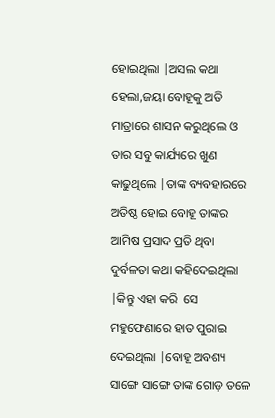ହୋଇଥିଲା |ଅସଲ କଥା ହେଲା,ଜୟା ବୋହୂକୁ ଅତି ମାତ୍ରାରେ ଶାସନ କରୁଥିଲେ ଓ ତାର ସବୁ କାର୍ଯ୍ୟରେ ଖୁଣ କାଢୁଥିଲେ |ତାଙ୍କ ବ୍ୟବହାରରେ ଅତିଷ୍ଠ ହୋଇ ବୋହୂ ତାଙ୍କର ଆମିଷ ପ୍ରସାଦ ପ୍ରତି ଥିବା ଦୁର୍ବଳତା କଥା କହିଦେଇଥିଲା |କିନ୍ତୁ ଏହା କରି  ସେ ମହୁଫେଣାରେ ହାତ ପୁରାଇ ଦେଇଥିଲା |ବୋହୂ ଅବଶ୍ୟ ସାଙ୍ଗେ ସାଙ୍ଗେ ତାଙ୍କ ଗୋଡ଼ ତଳେ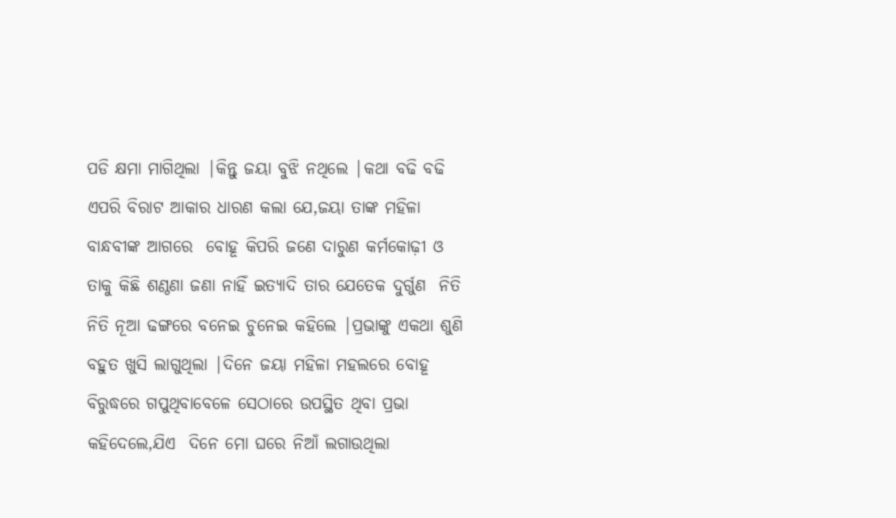ପଡି କ୍ଷମା ମାଗିଥିଲା |କିନ୍ତୁ ଜୟା ବୁଝି ନଥିଲେ |କଥା ବଢି ବଢି ଏପରି ବିରାଟ ଆକାର ଧାରଣ କଲା ଯେ,ଜୟା ତାଙ୍କ ମହିଳା ବାନ୍ଧବୀଙ୍କ ଆଗରେ  ବୋହୂ କିପରି ଜଣେ ଦାରୁଣ କର୍ମକୋଢ଼ୀ ଓ ତାକୁ କିଛି ଶଣ୍ଠଣା ଜଣା ନାହିଁ ଇତ୍ୟାଦି ତାର ଯେତେକ ଦୁର୍ଗୁଣ  ନିତି ନିତି ନୂଆ ଢଙ୍ଗରେ ବନେଇ ଚୁନେଇ କହିଲେ |ପ୍ରଭାଙ୍କୁ ଏକଥା ଶୁଣି ବହୁତ ଖୁସି ଲାଗୁଥିଲା |ଦିନେ ଜୟା ମହିଳା ମହଲରେ ବୋହୂ ବିରୁଦ୍ଧରେ ଗପୁଥିବାବେଳେ ସେଠାରେ ଉପସ୍ଥିତ ଥିବା ପ୍ରଭା କହିଦେଲେ,ଯିଏ  ଦିନେ ମୋ ଘରେ ନିଆଁ ଲଗାଉଥିଲା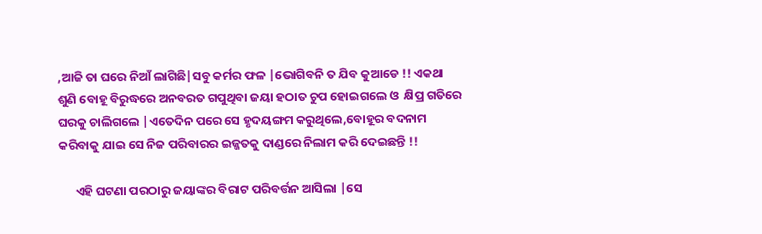,ଆଜି ତା ଘରେ ନିଆଁ ଲାଗିଛି|ସବୁ କର୍ମର ଫଳ |ଭୋଗିବନି ତ ଯିବ କୁଆଡେ !! ଏକଥା ଶୁଣି ବୋହୂ ବିରୁଦ୍ଧରେ ଅନବରତ ଗପୁଥିବା ଜୟା ହଠାତ ଚୁପ ହୋଇଗଲେ ଓ  କ୍ଷିପ୍ର ଗତିରେ ଘରକୁ ଚାଲିଗଲେ |ଏତେଦିନ ପରେ ସେ ହୃଦୟଙ୍ଗମ କରୁଥିଲେ,ବୋହୂର ବଦନାମ କରିବାକୁ ଯାଇ ସେ ନିଜ ପରିବାରର ଇଜ୍ଜତକୁ ଦାଣ୍ଡରେ ନିଲାମ କରି ଦେଇଛନ୍ତି !!

      ଏହି ଘଟଣା ପରଠାରୁ ଜୟାଙ୍କର ବିରାଟ ପରିବର୍ତ୍ତନ ଆସିଲା |ସେ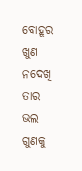ବୋହୂର ଖୁଣ ନଦେଖି ତାର ଭଲ ଗୁଣକୁ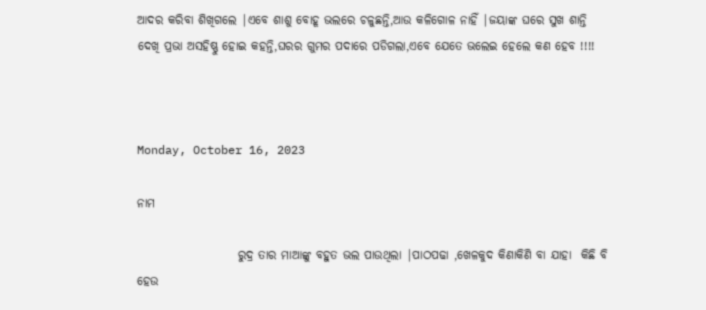ଆଦର କରିବା ଶିଖିଗଲେ |ଏବେ ଶାଶୁ ବୋହୂ ଭଲରେ ଚଳୁଛନ୍ତି,ଆଉ କଳିଗୋଳ ନାହିଁ |ଜୟାଙ୍କ ଘରେ ସୁଖ ଶାନ୍ତି ଦେଖି ପ୍ରଭା ଅସହିଷ୍ଣୁ ହୋଇ କହନ୍ତି,ଘରର ଗୁମର ପଦାରେ ପଡିଗଲା,ଏବେ ଯେତେ ଭଲେଇ ହେଲେ କଣ ହେବ !!!!



Monday, October 16, 2023

ନାମ

                     ରୁଦ୍ର ତାର ମାଆଙ୍କୁ ବହୁତ ଭଲ ପାଉଥିଲା |ପାଠପଢା ,ଖେଳକୁଦ କିଣାକିଣି ବା ଯାହା  କିଛି ବି ହେଉ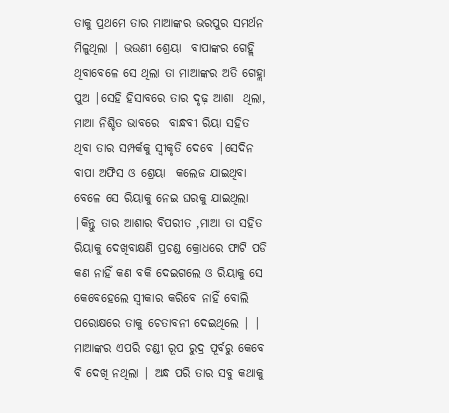ତାକୁ ପ୍ରଥମେ ତାର ମାଆଙ୍କର ଭରପୁର ସମର୍ଥନ ମିଳୁଥିଲା | ଭଉଣୀ ଶ୍ରେୟା  ବାପାଙ୍କର ଗେହ୍ଲି ଥିବାବେଳେ ସେ ଥିଲା ତା ମାଆଙ୍କର ଅତି ଗେହ୍ଲା ପୁଅ |ସେହି ହିସାବରେ ତାର ଦୃଢ଼ ଆଶା  ଥିଲା, ମାଆ ନିଶ୍ଚିତ ଭାବରେ  ବାନ୍ଧବୀ ରିୟା ସହିତ ଥିବା ତାର ସମ୍ପର୍କକୁ ସ୍ୱୀକୃତି ଦେବେ |ସେଦିନ ବାପା ଅଫିସ ଓ ଶ୍ରେୟା  କଲେଜ ଯାଇଥିବା ବେଳେ ସେ ରିୟାକୁ ନେଇ ଘରକୁ ଯାଇଥିଲା |କିନ୍ତୁ ତାର ଆଶାର ବିପରୀତ ,ମାଆ ତା ସହିତ ରିୟାକୁ ଦେଖିବାକ୍ଷଣି ପ୍ରଚଣ୍ଡ କ୍ରୋଧରେ ଫାଟି ପଡି କଣ ନାହିଁ କଣ ବକି ଦେଇଗଲେ ଓ ରିୟାକୁ ସେ କେବେହେଲେ ସ୍ୱୀକାର କରିବେ ନାହିଁ ବୋଲି ପରୋକ୍ଷରେ ତାକୁ ଚେତାବନୀ ଦେଇଥିଲେ | | ମାଆଙ୍କର ଏପରି ଚଣ୍ଡୀ ରୂପ ରୁଦ୍ର ପୂର୍ବରୁ କେବେ ବି ଦେଖି ନଥିଲା | ଅନ୍ଧ ପରି ତାର ସବୁ କଥାକୁ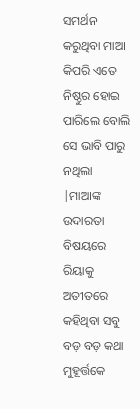ସମର୍ଥନ କରୁଥିବା ମାଆ କିପରି ଏତେ ନିଷ୍ଠୁର ହୋଇ ପାରିଲେ ବୋଲି ସେ ଭାବି ପାରୁ ନଥିଲା  |ମାଆଙ୍କ ଉଦାରତା ବିଷୟରେ ରିୟାକୁ ଅତୀତରେ କହିଥିବା ସବୁ  ବଡ଼ ବଡ଼ କଥା  ମୁହୂର୍ତ୍ତକେ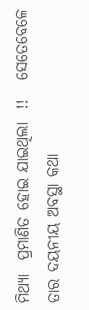ମିଥ୍ୟା  ପ୍ରମାଣିତ ହୋଇ ଯାଇଥିଲା  !!   ସେତେବେଳେ ତାର ଦୟନୀୟ ଅବସ୍ଥା କଥା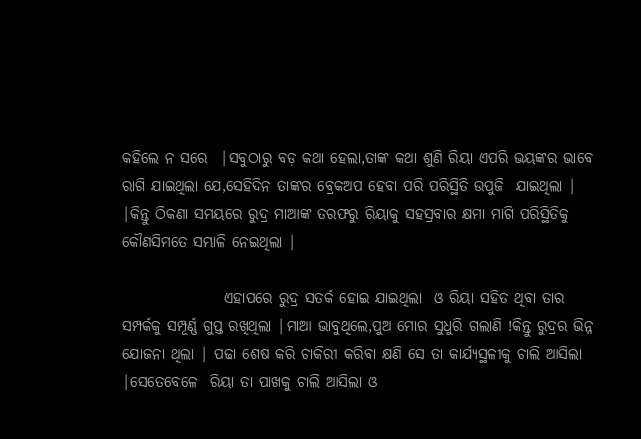କହିଲେ ନ ସରେ  |ସବୁଠାରୁ ବଡ଼ କଥା ହେଲା,ତାଙ୍କ କଥା ଶୁଣି ରିୟା ଏପରି ଭୟଙ୍କର ଭାବେ ରାଗି ଯାଇଥିଲା ଯେ,ସେହିଦିନ ତାଙ୍କର ବ୍ରେକଅପ ହେବା ପରି ପରିସ୍ଥିତି ଉପୁଜି  ଯାଇଥିଲା |  |କିନ୍ତୁ ଠିକଣା ସମୟରେ ରୁଦ୍ର ମାଆଙ୍କ ତରଫରୁ ରିୟାକୁ ସହସ୍ରବାର କ୍ଷମା ମାଗି ପରିସ୍ଥିତିକୁ କୌଣସିମତେ ସମ୍ଭାଳି ନେଇଥିଲା |

                 ଏହାପରେ ରୁଦ୍ର ସତର୍କ ହୋଇ ଯାଇଥିଲା  ଓ ରିୟା ସହିତ ଥିବା ତାର ସମ୍ପର୍କକୁ ସମ୍ପୂର୍ଣ୍ଣ ଗୁପ୍ତ ରଖିଥିଲା |ମାଆ ଭାବୁଥିଲେ,ପୁଅ ମୋର ସୁଧୁରି ଗଲାଣି !କିନ୍ତୁ ରୁଦ୍ରର ଭିନ୍ନ ଯୋଜନା ଥିଲା | ପଢା ଶେଷ କରି ଚାକିରୀ କରିବା କ୍ଷଣି ସେ ତା କାର୍ଯ୍ୟସ୍ଥଳୀକୁ ଚାଲି ଆସିଲା |ସେତେବେଳେ  ରିୟା ତା ପାଖକୁ ଚାଲି ଆସିଲା ଓ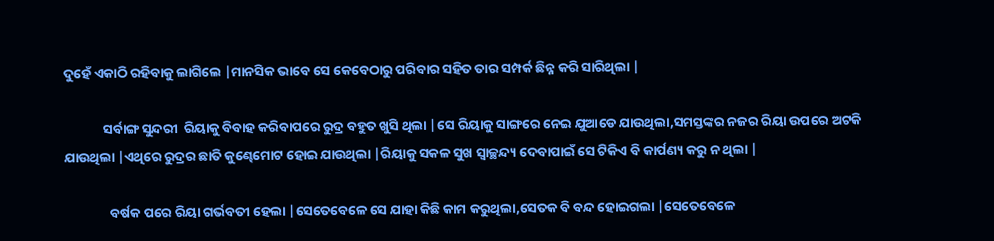ଦୁହେଁ ଏକାଠି ରହିବାକୁ ଲାଗିଲେ |ମାନସିକ ଭାବେ ସେ କେବେଠାରୁ ପରିବାର ସହିତ ତାର ସମ୍ପର୍କ ଛିନ୍ନ କରି ସାରିଥିଲା |

             ସର୍ବାଙ୍ଗ ସୁନ୍ଦରୀ  ରିୟାକୁ ବିବାହ କରିବାପରେ ରୁଦ୍ର ବହୁତ ଖୁସି ଥିଲା |ସେ ରିୟାକୁ ସାଙ୍ଗରେ ନେଇ ଯୁଆଡେ ଯାଉଥିଲା,ସମସ୍ତଙ୍କର ନଜର ରିୟା ଉପରେ ଅଟକି ଯାଉଥିଲା |ଏଥିରେ ରୁଦ୍ରର ଛାତି କୁଣ୍ଢେମୋଟ ହୋଇ ଯାଉଥିଲା |ରିୟାକୁ ସକଳ ସୁଖ ସ୍ଵାଚ୍ଛନ୍ଦ୍ୟ ଦେବାପାଇଁ ସେ ଟିକିଏ ବି କାର୍ପଣ୍ୟ କରୁ ନ ଥିଲା |

               ବର୍ଷକ ପରେ ରିୟା ଗର୍ଭବତୀ ହେଲା |ସେତେବେଳେ ସେ ଯାହା କିଛି କାମ କରୁଥିଲା,ସେତକ ବି ବନ୍ଦ ହୋଇଗଲା |ସେତେବେଳେ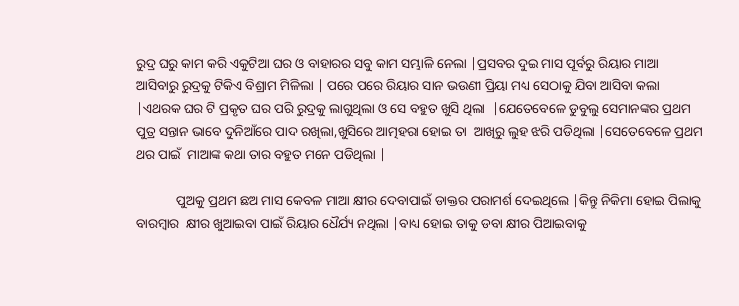ରୁଦ୍ର ଘରୁ କାମ କରି ଏକୁଟିଆ ଘର ଓ ବାହାରର ସବୁ କାମ ସମ୍ଭାଳି ନେଲା |ପ୍ରସବର ଦୁଇ ମାସ ପୂର୍ବରୁ ରିୟାର ମାଆ ଆସିବାରୁ ରୁଦ୍ରକୁ ଟିକିଏ ବିଶ୍ରାମ ମିଳିଲା | ପରେ ପରେ ରିୟାର ସାନ ଭଉଣୀ ପ୍ରିୟା ମଧ୍ୟ ସେଠାକୁ ଯିବା ଆସିବା କଲା |ଏଥରକ ଘର ଟି ପ୍ରକୃତ ଘର ପରି ରୁଦ୍ରକୁ ଲାଗୁଥିଲା ଓ ସେ ବହୁତ ଖୁସି ଥିଲା  |ଯେତେବେଳେ ଡୁବୁଲୁ ସେମାନଙ୍କର ପ୍ରଥମ ପୁତ୍ର ସନ୍ତାନ ଭାବେ ଦୁନିଆଁରେ ପାଦ ରଖିଲା,ଖୁସିରେ ଆତ୍ମହରା ହୋଇ ତା  ଆଖିରୁ ଲୁହ ଝରି ପଡିଥିଲା |ସେତେବେଳେ ପ୍ରଥମ ଥର ପାଇଁ  ମାଆଙ୍କ କଥା ତାର ବହୁତ ମନେ ପଡିଥିଲା |

            ପୁଅକୁ ପ୍ରଥମ ଛଅ ମାସ କେବଳ ମାଆ କ୍ଷୀର ଦେବାପାଇଁ ଡାକ୍ତର ପରାମର୍ଶ ଦେଇଥିଲେ |କିନ୍ତୁ ନିକିମା ହୋଇ ପିଲାକୁ ବାରମ୍ବାର  କ୍ଷୀର ଖୁଆଇବା ପାଇଁ ରିୟାର ଧୈର୍ଯ୍ୟ ନଥିଲା |ବାଧ୍ୟ ହୋଇ ତାକୁ ଡବା କ୍ଷୀର ପିଆଇବାକୁ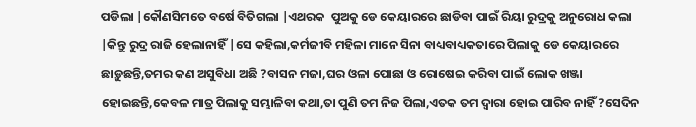ପଡିଲା |କୌଣସିମତେ ବର୍ଷେ ବିତିଗଲା |ଏଥରକ  ପୁଅକୁ ଡେ କେୟାରରେ ଛାଡିବା ପାଇଁ ରିୟା ରୁଦ୍ରକୁ ଅନୁରୋଧ କଲା |କିନ୍ତୁ ରୁଦ୍ର ରାଜି ହେଲାନାହିଁ |ସେ କହିଲା,କର୍ମଜୀବି ମହିଳା ମାନେ ସିନା ବାଧ୍ୟବାଧ୍ୟକତାରେ ପିଲାକୁ ଡେ କେୟାରରେ ଛାଡ଼ୁଛନ୍ତି,ତମର କଣ ଅସୁବିଧା ଅଛି ?ବାସନ ମଜା,ଘର ଓଳା ପୋଛା ଓ ରୋଷେଇ କରିବା ପାଇଁ ଲୋକ ଖଞ୍ଜା ହୋଇଛନ୍ତି,କେବଳ ମାତ୍ର ପିଲାକୁ ସମ୍ଭାଳିବା କଥା,ତା ପୁଣି ତମ ନିଜ ପିଲା,ଏତକ ତମ ଦ୍ୱାରା ହୋଇ ପାରିବ ନାହିଁ ?ସେଦିନ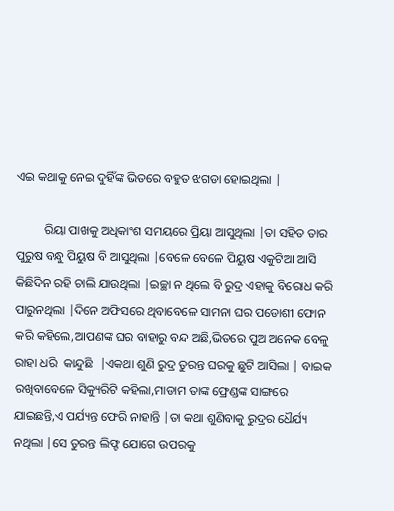ଏଇ କଥାକୁ ନେଇ ଦୁହିଁଙ୍କ ଭିତରେ ବହୁତ ଝଗଡା ହୋଇଥିଲା |

         ରିୟା ପାଖକୁ ଅଧିକାଂଶ ସମୟରେ ପ୍ରିୟା ଆସୁଥିଲା |ତା ସହିତ ତାର ପୁରୁଷ ବନ୍ଧୁ ପିୟୁଷ ବି ଆସୁଥିଲା |ବେଳେ ବେଳେ ପିୟୁଷ ଏକୁଟିଆ ଆସି କିଛିଦିନ ରହି ଚାଲି ଯାଉଥିଲା |ଇଚ୍ଛା ନ ଥିଲେ ବି ରୁଦ୍ର ଏହାକୁ ବିରୋଧ କରି ପାରୁନଥିଲା |ଦିନେ ଅଫିସରେ ଥିବାବେଳେ ସାମନା ଘର ପଡୋଶୀ ଫୋନ କରି କହିଲେ,ଆପଣଙ୍କ ଘର ବାହାରୁ ବନ୍ଦ ଅଛି,ଭିତରେ ପୁଅ ଅନେକ ବେଳୁ ରାହା ଧରି  କାନ୍ଦୁଛି  |ଏକଥା ଶୁଣି ରୁଦ୍ର ତୁରନ୍ତ ଘରକୁ ଛୁଟି ଆସିଲା | ବାଇକ ରଖିବାବେଳେ ସିକ୍ୟୁରିଟି କହିଲା,ମାଡାମ ତାଙ୍କ ଫ୍ରେଣ୍ଡଙ୍କ ସାଙ୍ଗରେ ଯାଇଛନ୍ତି,ଏ ପର୍ଯ୍ୟନ୍ତ ଫେରି ନାହାନ୍ତି |ତା କଥା ଶୁଣିବାକୁ ରୁଦ୍ରର ଧୈର୍ଯ୍ୟ ନଥିଲା |ସେ ତୁରନ୍ତ ଲିଫ୍ଟ ଯୋଗେ ଉପରକୁ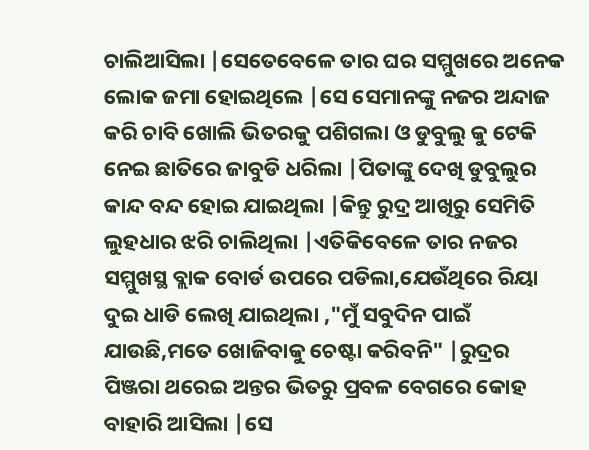ଚାଲିଆସିଲା |ସେତେବେଳେ ତାର ଘର ସମ୍ମୁଖରେ ଅନେକ ଲୋକ ଜମା ହୋଇଥିଲେ |ସେ ସେମାନଙ୍କୁ ନଜର ଅନ୍ଦାଜ କରି ଚାବି ଖୋଲି ଭିତରକୁ ପଶିଗଲା ଓ ଡୁବୁଲୁ କୁ ଟେକି ନେଇ ଛାତିରେ ଜାବୁଡି ଧରିଲା |ପିତାଙ୍କୁ ଦେଖି ଡୁବୁଲୁର କାନ୍ଦ ବନ୍ଦ ହୋଇ ଯାଇଥିଲା |କିନ୍ତୁ ରୁଦ୍ର ଆଖିରୁ ସେମିତି ଲୁହଧାର ଝରି ଚାଲିଥିଲା |ଏତିକିବେଳେ ତାର ନଜର ସମ୍ମୁଖସ୍ଥ ବ୍ଲାକ ବୋର୍ଡ ଉପରେ ପଡିଲା,ଯେଉଁଥିରେ ରିୟା ଦୁଇ ଧାଡି ଲେଖି ଯାଇଥିଲା ,"ମୁଁ ସବୁଦିନ ପାଇଁ ଯାଉଛି,ମତେ ଖୋଜିବାକୁ ଚେଷ୍ଟା କରିବନି" |ରୁଦ୍ରର ପିଞ୍ଜରା ଥରେଇ ଅନ୍ତର ଭିତରୁ ପ୍ରବଳ ବେଗରେ କୋହ ବାହାରି ଆସିଲା |ସେ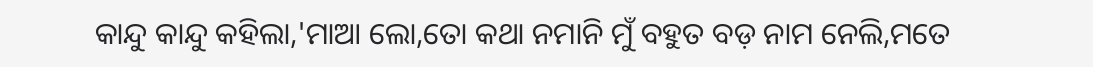କାନ୍ଦୁ କାନ୍ଦୁ କହିଲା,'ମାଆ ଲୋ,ତୋ କଥା ନମାନି ମୁଁ ବହୁତ ବଡ଼ ନାମ ନେଲି,ମତେ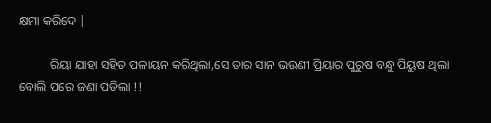କ୍ଷମା କରିଦେ |

          ରିୟା ଯାହା ସହିତ ପଳାୟନ କରିଥିଲା,ସେ ତାର ସାନ ଭଉଣୀ ପ୍ରିୟାର ପୁରୁଷ ବନ୍ଧୁ ପିୟୁଷ ଥିଲା ବୋଲି ପରେ ଜଣା ପଡିଲା !!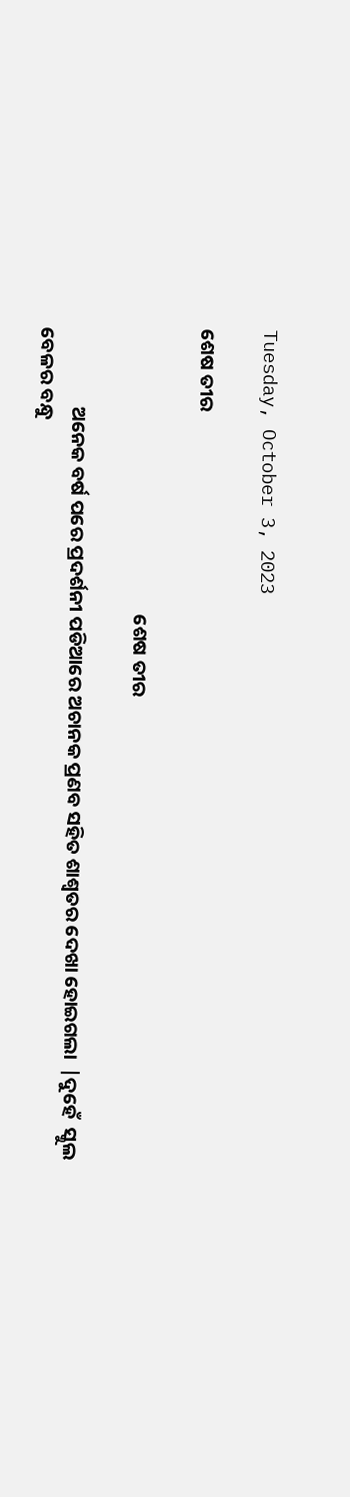Tuesday, October 3, 2023

ଶେଷ ତୀର

                                                                 ଶେଷ ତୀର

                  ଅନେକ ବର୍ଷ ପରେ ପ୍ରଦର୍ଶନୀ ପଡିଆରେ ଅଚାନକ ପ୍ରଣବ ସହିତ ଶାଶ୍ୱତର ଦେଖା ହୋଇଗଲା  |ଦୁହେଁ  ସ୍କୁଲ ବେଳର ବନ୍ଧୁ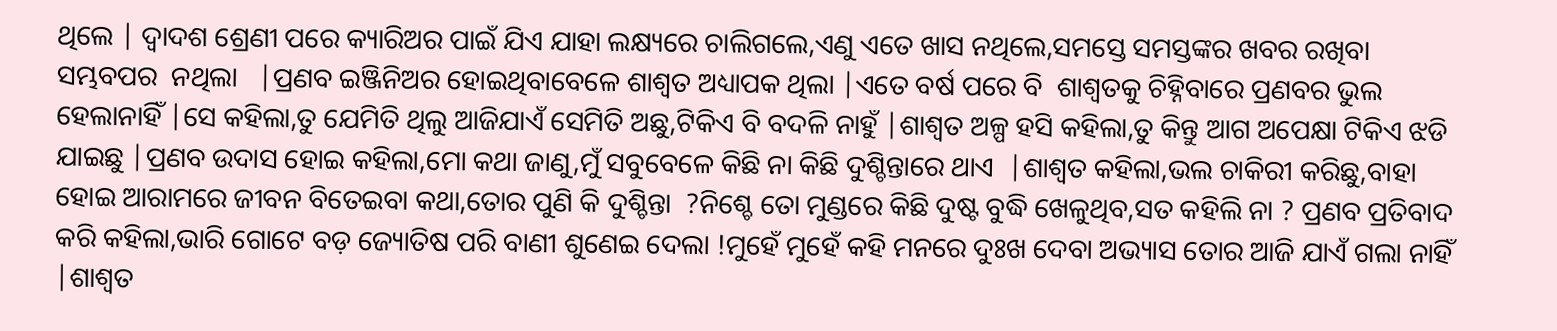ଥିଲେ | ଦ୍ୱାଦଶ ଶ୍ରେଣୀ ପରେ କ୍ୟାରିଅର ପାଇଁ ଯିଏ ଯାହା ଲକ୍ଷ୍ୟରେ ଚାଲିଗଲେ,ଏଣୁ ଏତେ ଖାସ ନଥିଲେ,ସମସ୍ତେ ସମସ୍ତଙ୍କର ଖବର ରଖିବା ସମ୍ଭବପର  ନଥିଲା   |ପ୍ରଣବ ଇଞ୍ଜିନିଅର ହୋଇଥିବାବେଳେ ଶାଶ୍ୱତ ଅଧ୍ୟାପକ ଥିଲା |ଏତେ ବର୍ଷ ପରେ ବି  ଶାଶ୍ୱତକୁ ଚିହ୍ନିବାରେ ପ୍ରଣବର ଭୁଲ ହେଲାନାହିଁ |ସେ କହିଲା,ତୁ ଯେମିତି ଥିଲୁ ଆଜିଯାଏଁ ସେମିତି ଅଛୁ,ଟିକିଏ ବି ବଦଳି ନାହୁଁ |ଶାଶ୍ୱତ ଅଳ୍ପ ହସି କହିଲା,ତୁ କିନ୍ତୁ ଆଗ ଅପେକ୍ଷା ଟିକିଏ ଝଡି ଯାଇଛୁ |ପ୍ରଣବ ଉଦାସ ହୋଇ କହିଲା,ମୋ କଥା ଜାଣୁ,ମୁଁ ସବୁବେଳେ କିଛି ନା କିଛି ଦୁଶ୍ଚିନ୍ତାରେ ଥାଏ  |ଶାଶ୍ୱତ କହିଲା,ଭଲ ଚାକିରୀ କରିଛୁ,ବାହା ହୋଇ ଆରାମରେ ଜୀବନ ବିତେଇବା କଥା,ତୋର ପୁଣି କି ଦୁଶ୍ଚିନ୍ତା  ?ନିଶ୍ଚେ ତୋ ମୁଣ୍ଡରେ କିଛି ଦୁଷ୍ଟ ବୁଦ୍ଧି ଖେଳୁଥିବ,ସତ କହିଲି ନା ? ପ୍ରଣବ ପ୍ରତିବାଦ କରି କହିଲା,ଭାରି ଗୋଟେ ବଡ଼ ଜ୍ୟୋତିଷ ପରି ବାଣୀ ଶୁଣେଇ ଦେଲା !ମୁହେଁ ମୁହେଁ କହି ମନରେ ଦୁଃଖ ଦେବା ଅଭ୍ୟାସ ତୋର ଆଜି ଯାଏଁ ଗଲା ନାହିଁ |ଶାଶ୍ୱତ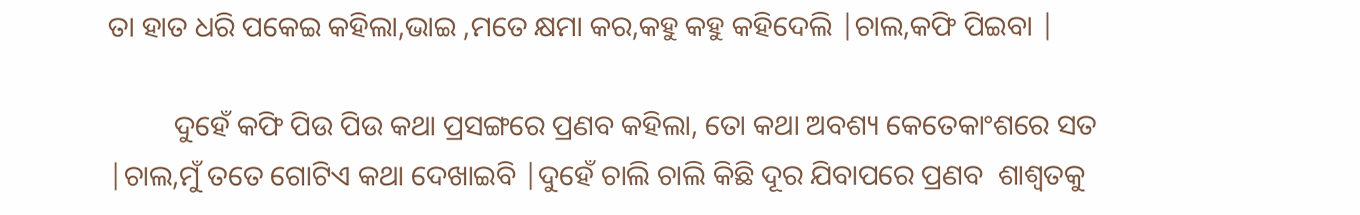ତା ହାତ ଧରି ପକେଇ କହିଲା,ଭାଇ ,ମତେ କ୍ଷମା କର,କହୁ କହୁ କହିଦେଲି |ଚାଲ,କଫି ପିଇବା |

         ଦୁହେଁ କଫି ପିଉ ପିଉ କଥା ପ୍ରସଙ୍ଗରେ ପ୍ରଣବ କହିଲା, ତୋ କଥା ଅବଶ୍ୟ କେତେକାଂଶରେ ସତ |ଚାଲ,ମୁଁ ତତେ ଗୋଟିଏ କଥା ଦେଖାଇବି |ଦୁହେଁ ଚାଲି ଚାଲି କିଛି ଦୂର ଯିବାପରେ ପ୍ରଣବ  ଶାଶ୍ୱତକୁ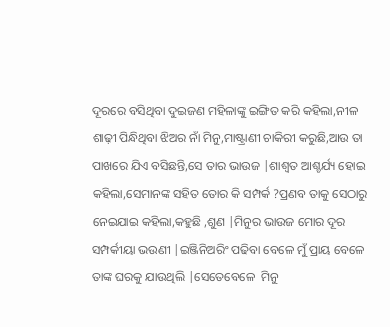ଦୂରରେ ବସିଥିବା ଦୁଇଜଣ ମହିଳାଙ୍କୁ ଇଙ୍ଗିତ କରି କହିଲା,ନୀଳ ଶାଢ଼ୀ ପିନ୍ଧିଥିବା ଝିଅର ନାଁ ମିନୁ,ମାଷ୍ଟ୍ରାଣୀ ଚାକିରୀ କରୁଛି,ଆଉ ତା ପାଖରେ ଯିଏ ବସିଛନ୍ତି,ସେ ତାର ଭାଉଜ |ଶାଶ୍ୱତ ଆଶ୍ଚର୍ଯ୍ୟ ହୋଇ କହିଲା,ସେମାନଙ୍କ ସହିତ ତୋର କି ସମ୍ପର୍କ ?ପ୍ରଣବ ତାକୁ ସେଠାରୁ ନେଇଯାଇ କହିଲା,କହୁଛି ,ଶୁଣ |ମିନୁର ଭାଉଜ ମୋର ଦୂର ସମ୍ପର୍କୀୟା ଭଉଣୀ |ଇଞ୍ଜିନିଅରିଂ ପଢିବା ବେଳେ ମୁଁ ପ୍ରାୟ ବେଳେ ତାଙ୍କ ଘରକୁ ଯାଉଥିଲି |ସେତେବେଳେ  ମିନୁ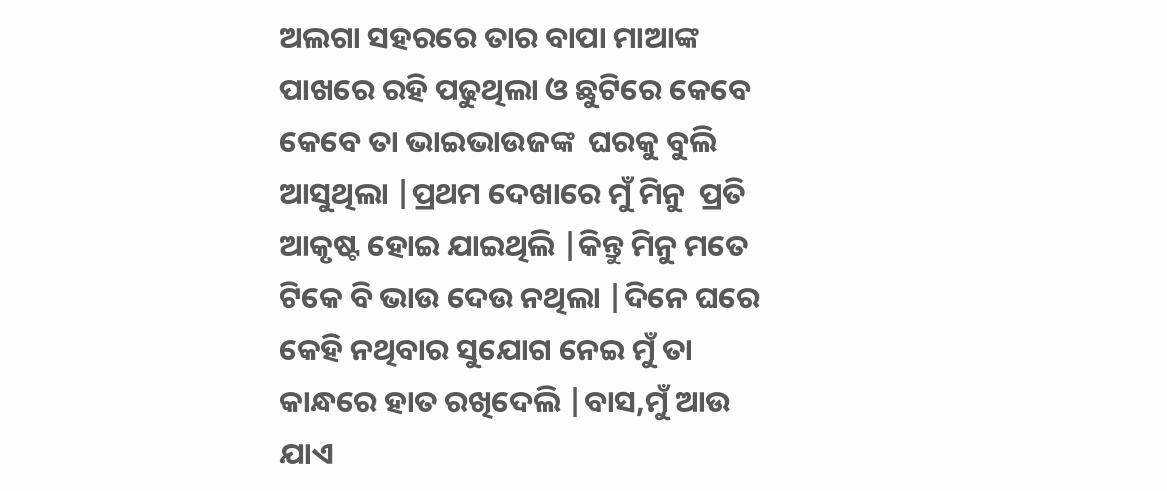ଅଲଗା ସହରରେ ତାର ବାପା ମାଆଙ୍କ ପାଖରେ ରହି ପଢୁଥିଲା ଓ ଛୁଟିରେ କେବେ କେବେ ତା ଭାଇଭାଉଜଙ୍କ  ଘରକୁ ବୁଲି ଆସୁଥିଲା |ପ୍ରଥମ ଦେଖାରେ ମୁଁ ମିନୁ  ପ୍ରତି ଆକୃଷ୍ଟ ହୋଇ ଯାଇଥିଲି |କିନ୍ତୁ ମିନୁ ମତେ ଟିକେ ବି ଭାଉ ଦେଉ ନଥିଲା |ଦିନେ ଘରେ କେହି ନଥିବାର ସୁଯୋଗ ନେଇ ମୁଁ ତା କାନ୍ଧରେ ହାତ ରଖିଦେଲି |ବାସ,ମୁଁ ଆଉ ଯାଏ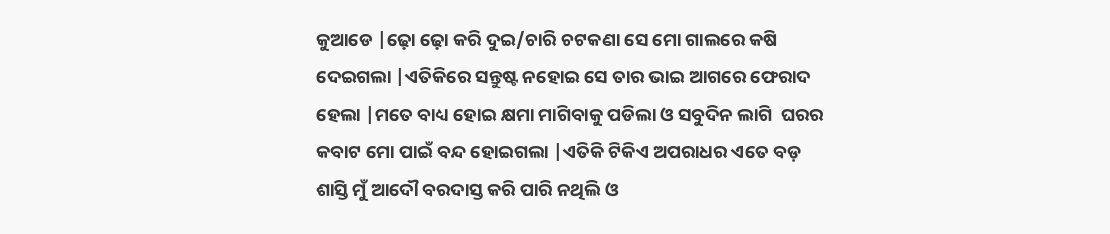କୁଆଡେ |ଢ଼ୋ ଢ଼ୋ କରି ଦୁଇ/ଚାରି ଚଟକଣା ସେ ମୋ ଗାଲରେ କଷି ଦେଇଗଲା |ଏତିକିରେ ସନ୍ତୁଷ୍ଟ ନହୋଇ ସେ ତାର ଭାଇ ଆଗରେ ଫେରାଦ ହେଲା |ମତେ ବାଧ୍ୟ ହୋଇ କ୍ଷମା ମାଗିବାକୁ ପଡିଲା ଓ ସବୁଦିନ ଲାଗି  ଘରର କବାଟ ମୋ ପାଇଁ ବନ୍ଦ ହୋଇଗଲା |ଏତିକି ଟିକିଏ ଅପରାଧର ଏତେ ବଡ଼ ଶାସ୍ତି ମୁଁ ଆଦୌ ବରଦାସ୍ତ କରି ପାରି ନଥିଲି ଓ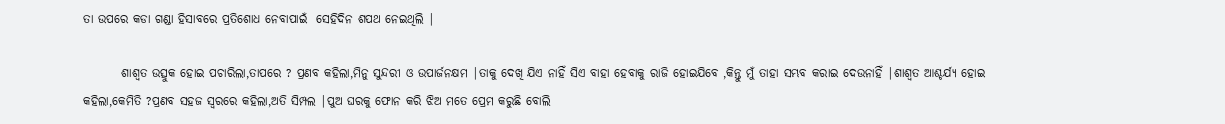ତା ଉପରେ କଡା ଗଣ୍ଡା ହିସାବରେ ପ୍ରତିଶୋଧ ନେବାପାଇଁ  ସେହିଦିନ ଶପଥ ନେଇଥିଲି |

        ଶାଶ୍ୱତ ଉତ୍ସୁକ ହୋଇ ପଚାରିଲା,ତାପରେ ? ପ୍ରଣବ କହିଲା,ମିନୁ ସୁନ୍ଦରୀ ଓ ଉପାର୍ଜନକ୍ଷମ |ତାକୁ ଦେଖି ଯିଏ ନାହିଁ ସିଏ ବାହା ହେବାକୁ ରାଜି ହୋଇଯିବେ ,କିନ୍ତୁ ମୁଁ ତାହା ସମ୍ଭବ କରାଇ ଦେଉନାହିଁ |ଶାଶ୍ୱତ ଆଶ୍ଚର୍ଯ୍ୟ ହୋଇ କହିଲା,କେମିତି ?ପ୍ରଣବ ସହଜ ସ୍ୱରରେ କହିଲା,ଅତି ସିମ୍ପଲ |ପୁଅ ଘରକୁ ଫୋନ କରି ଝିଅ ମତେ ପ୍ରେମ କରୁଛି ବୋଲି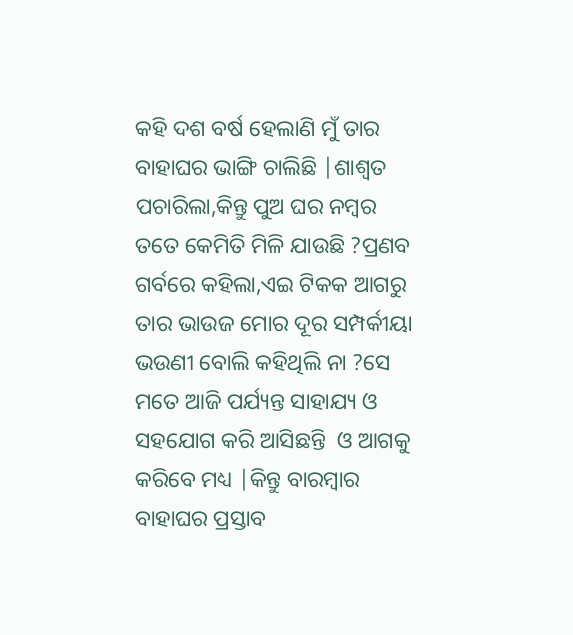କହି ଦଶ ବର୍ଷ ହେଲାଣି ମୁଁ ତାର ବାହାଘର ଭାଙ୍ଗି ଚାଲିଛି |ଶାଶ୍ୱତ ପଚାରିଲା,କିନ୍ତୁ ପୁଅ ଘର ନମ୍ବର ତତେ କେମିତି ମିଳି ଯାଉଛି ?ପ୍ରଣବ ଗର୍ବରେ କହିଲା,ଏଇ ଟିକକ ଆଗରୁ ତାର ଭାଉଜ ମୋର ଦୂର ସମ୍ପର୍କୀୟା ଭଉଣୀ ବୋଲି କହିଥିଲି ନା ?ସେ ମତେ ଆଜି ପର୍ଯ୍ୟନ୍ତ ସାହାଯ୍ୟ ଓ ସହଯୋଗ କରି ଆସିଛନ୍ତି  ଓ ଆଗକୁ କରିବେ ମଧ୍ୟ |କିନ୍ତୁ ବାରମ୍ବାର ବାହାଘର ପ୍ରସ୍ତାବ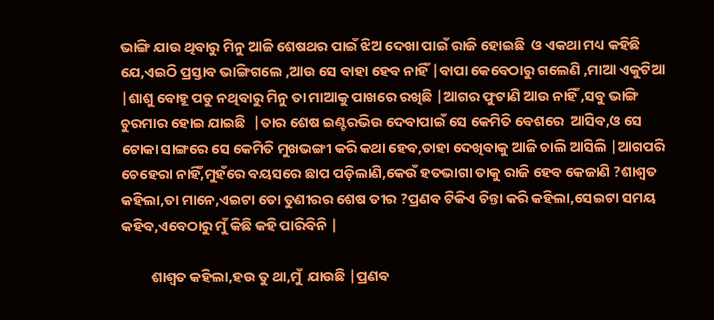ଭାଙ୍ଗି ଯାଉ ଥିବାରୁ ମିନୁ ଆଜି ଶେଷଥର ପାଇଁ ଝିଅ ଦେଖା ପାଇଁ ରାଜି ହୋଇଛି  ଓ ଏକଥା ମଧ୍ୟ କହିଛି ଯେ,ଏଇଠି ପ୍ରସ୍ତାବ ଭାଙ୍ଗିଗଲେ ,ଆଉ ସେ ବାହା ହେବ ନାହିଁ |ବାପା କେବେଠାରୁ ଗଲେଣି ,ମାଆ ଏକୁଟିଆ |ଶାଶୁ ବୋହୂ ପଡୁ ନଥିବାରୁ ମିନୁ ତା ମାଆକୁ ପାଖରେ ରଖିଛି |ଆଗର ଫୁଟାଣି ଆଉ ନାହିଁ ,ସବୁ ଭାଙ୍ଗି ଚୁରମାର ହୋଇ ଯାଇଛି  |ତାର ଶେଷ ଇଣ୍ଟରଭିଉ ଦେବାପାଇଁ ସେ କେମିତି ବେଶରେ  ଆସିବ,ଓ ସେ ଟୋକା ସାଙ୍ଗରେ ସେ କେମିତି ମୁଖଭଙ୍ଗୀ କରି କଥା ହେବ,ତାହା ଦେଖିବାକୁ ଆଜି ଚାଲି ଆସିଲି |ଆଗପରି ଚେହେରା ନାହିଁ,ମୁହଁରେ ବୟସରେ ଛାପ ପଡ଼ିଲାଣି,କେଉଁ ହତଭାଗା ତାକୁ ରାଜି ହେବ କେଜାଣି ?ଶାଶ୍ୱତ କହିଲା,ତା ମାନେ,ଏଇଟା ତୋ ତୁଣୀରର ଶେଷ ତୀର ?ପ୍ରଣବ ଟିକିଏ ଚିନ୍ତା କରି କହିଲା,ସେଇଟା ସମୟ  କହିବ,ଏବେଠାରୁ ମୁଁ କିଛି କହି ପାରିବିନି |

         ଶାଶ୍ୱତ କହିଲା,ହଉ ତୁ ଥା,ମୁଁ  ଯାଉଛି |ପ୍ରଣବ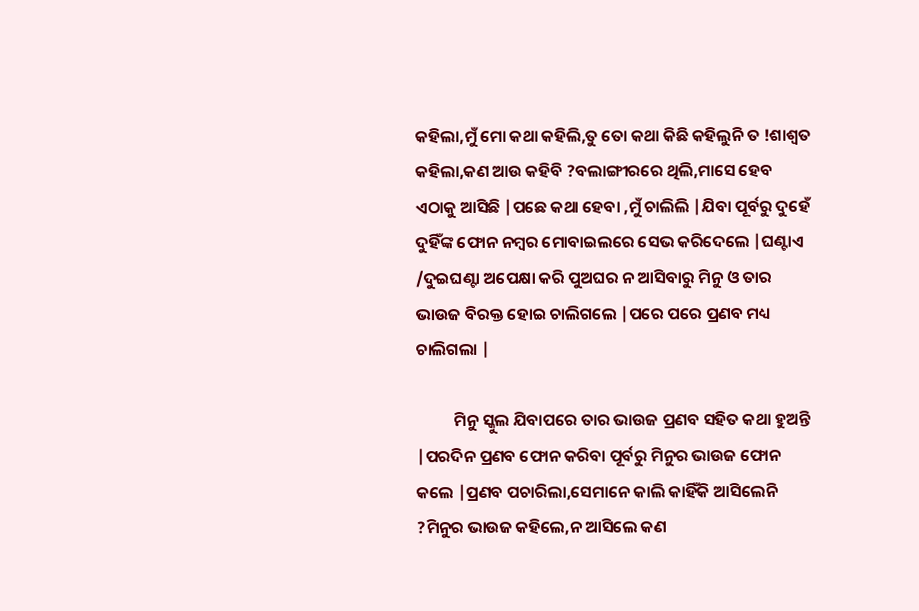କହିଲା,ମୁଁ ମୋ କଥା କହିଲି,ତୁ ତୋ କଥା କିଛି କହିଲୁନି ତ !ଶାଶ୍ୱତ କହିଲା,କଣ ଆଉ କହିବି ?ବଲାଙ୍ଗୀରରେ ଥିଲି,ମାସେ ହେବ ଏଠାକୁ ଆସିଛି |ପଛେ କଥା ହେବା ,ମୁଁ ଚାଲିଲି |ଯିବା ପୂର୍ବରୁ ଦୁହେଁ ଦୁହିଁଙ୍କ ଫୋନ ନମ୍ବର ମୋବାଇଲରେ ସେଭ କରିଦେଲେ |ଘଣ୍ଟାଏ /ଦୁଇଘଣ୍ଟା ଅପେକ୍ଷା କରି ପୁଅଘର ନ ଆସିବାରୁ ମିନୁ ଓ ତାର ଭାଉଜ ବିରକ୍ତ ହୋଇ ଚାଲିଗଲେ |ପରେ ପରେ ପ୍ରଣବ ମଧ୍ୟ ଚାଲିଗଲା |

          ମିନୁ ସ୍କୁଲ ଯିବାପରେ ତାର ଭାଉଜ ପ୍ରଣବ ସହିତ କଥା ହୁଅନ୍ତି |ପରଦିନ ପ୍ରଣବ ଫୋନ କରିବା ପୂର୍ବରୁ ମିନୁର ଭାଉଜ ଫୋନ କଲେ |ପ୍ରଣବ ପଚାରିଲା,ସେମାନେ କାଲି କାହିଁକି ଆସିଲେନି ?ମିନୁର ଭାଉଜ କହିଲେ,ନ ଆସିଲେ କଣ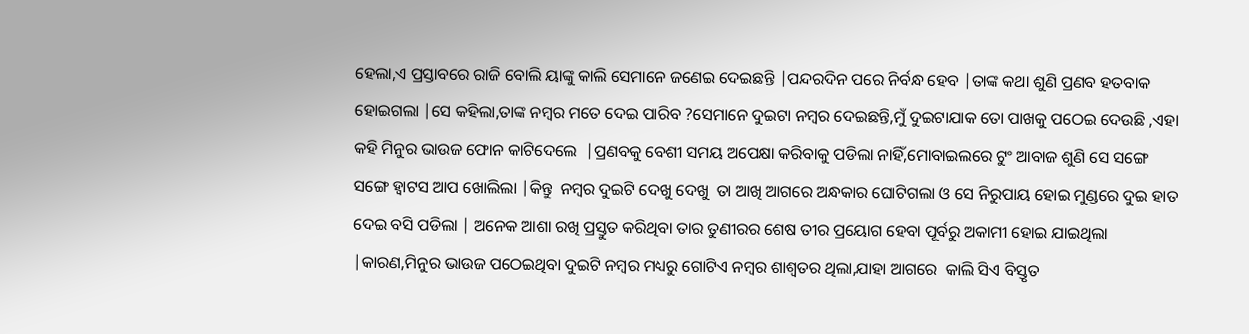ହେଲା,ଏ ପ୍ରସ୍ତାବରେ ରାଜି ବୋଲି ୟାଙ୍କୁ କାଲି ସେମାନେ ଜଣେଇ ଦେଇଛନ୍ତି |ପନ୍ଦରଦିନ ପରେ ନିର୍ବନ୍ଧ ହେବ |ତାଙ୍କ କଥା ଶୁଣି ପ୍ରଣବ ହତବାକ ହୋଇଗଲା |ସେ କହିଲା,ତାଙ୍କ ନମ୍ବର ମତେ ଦେଇ ପାରିବ ?ସେମାନେ ଦୁଇଟା ନମ୍ବର ଦେଇଛନ୍ତି,ମୁଁ ଦୁଇଟାଯାକ ତୋ ପାଖକୁ ପଠେଇ ଦେଉଛି ,ଏହା କହି ମିନୁର ଭାଉଜ ଫୋନ କାଟିଦେଲେ  |ପ୍ରଣବକୁ ବେଶୀ ସମୟ ଅପେକ୍ଷା କରିବାକୁ ପଡିଲା ନାହିଁ,ମୋବାଇଲରେ ଟୁଂ ଆବାଜ ଶୁଣି ସେ ସଙ୍ଗେ ସଙ୍ଗେ ହ୍ୱାଟସ ଆପ ଖୋଲିଲା |କିନ୍ତୁ  ନମ୍ବର ଦୁଇଟି ଦେଖୁ ଦେଖୁ  ତା ଆଖି ଆଗରେ ଅନ୍ଧକାର ଘୋଟିଗଲା ଓ ସେ ନିରୁପାୟ ହୋଇ ମୁଣ୍ଡରେ ଦୁଇ ହାତ ଦେଇ ବସି ପଡିଲା | ଅନେକ ଆଶା ରଖି ପ୍ରସ୍ତୁତ କରିଥିବା ତାର ତୁଣୀରର ଶେଷ ତୀର ପ୍ରୟୋଗ ହେବା ପୂର୍ବରୁ ଅକାମୀ ହୋଇ ଯାଇଥିଲା  |କାରଣ,ମିନୁର ଭାଉଜ ପଠେଇଥିବା ଦୁଇଟି ନମ୍ବର ମଧ୍ୟରୁ ଗୋଟିଏ ନମ୍ବର ଶାଶ୍ୱତର ଥିଲା,ଯାହା ଆଗରେ  କାଲି ସିଏ ବିସ୍ତୃତ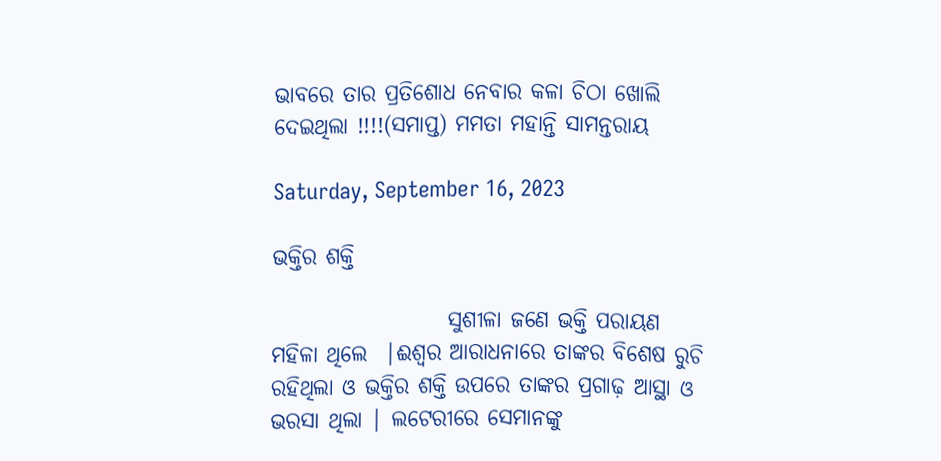ଭାବରେ ତାର ପ୍ରତିଶୋଧ ନେବାର କଳା ଚିଠା ଖୋଲି ଦେଇଥିଲା !!!!(ସମାପ୍ତ) ମମତା ମହାନ୍ତି ସାମନ୍ତରାୟ

Saturday, September 16, 2023

ଭକ୍ତିର ଶକ୍ତି

                    ସୁଶୀଳା ଜଣେ ଭକ୍ତି ପରାୟଣ ମହିଳା ଥିଲେ  |ଈଶ୍ୱର ଆରାଧନାରେ ତାଙ୍କର ବିଶେଷ ରୁଚି ରହିଥିଲା ଓ ଭକ୍ତିର ଶକ୍ତି ଉପରେ ତାଙ୍କର ପ୍ରଗାଢ଼ ଆସ୍ଥା ଓ ଭରସା ଥିଲା | ଲଟେରୀରେ ସେମାନଙ୍କୁ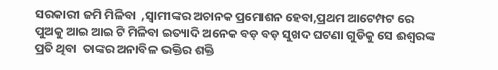ସରକାରୀ ଜମି ମିଳିବା  ,ସ୍ୱାମୀଙ୍କର ଅଚାନକ ପ୍ରମୋଶନ ହେବା,ପ୍ରଥମ ଆଟେମ୍ପଟ ରେ ପୁଅକୁ ଆଇ ଆଇ ଟି ମିଳିବା ଇତ୍ୟାଦି ଅନେକ ବଡ଼ ବଡ଼ ସୁଖଦ ଘଟଣା ଗୁଡିକୁ ସେ ଈଶ୍ୱରଙ୍କ ପ୍ରତି ଥିବା  ତାଙ୍କର ଅନାବିଳ ଭକ୍ତିର ଶକ୍ତି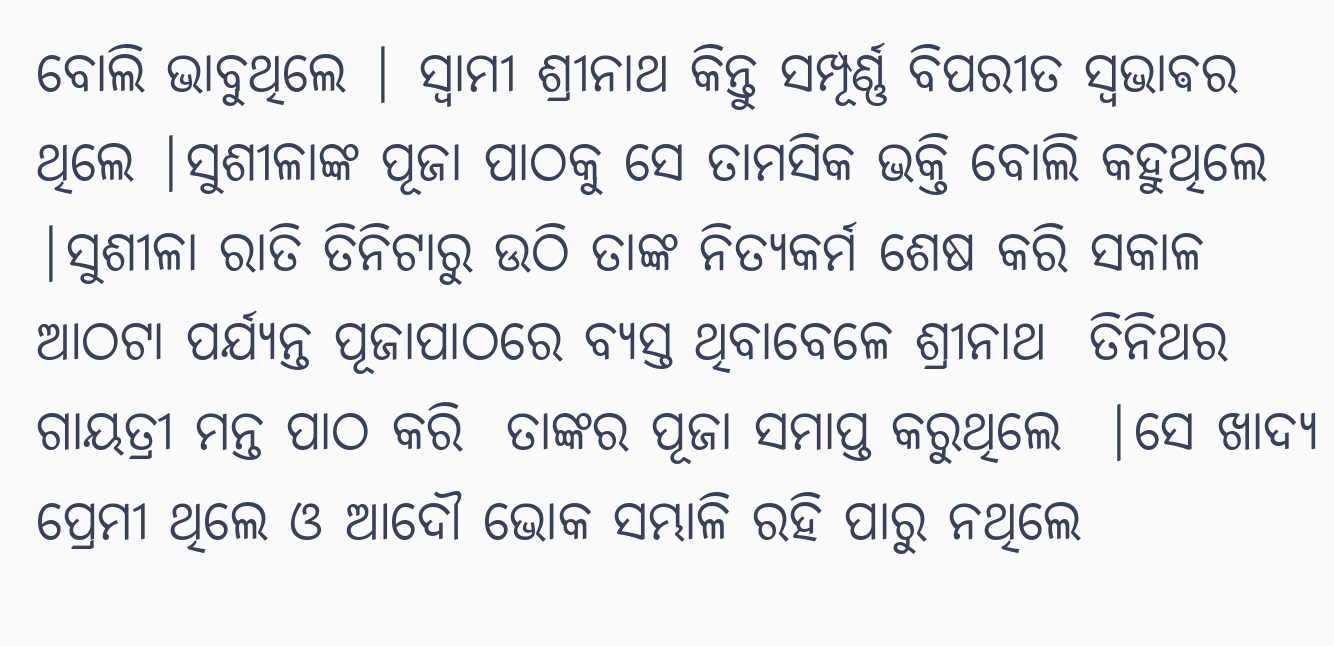ବୋଲି ଭାବୁଥିଲେ | ସ୍ୱାମୀ ଶ୍ରୀନାଥ କିନ୍ତୁ ସମ୍ପୂର୍ଣ୍ଣ ବିପରୀତ ସ୍ଵଭାଵର ଥିଲେ |ସୁଶୀଳାଙ୍କ ପୂଜା ପାଠକୁ ସେ ତାମସିକ ଭକ୍ତି ବୋଲି କହୁଥିଲେ |ସୁଶୀଳା ରାତି ତିନିଟାରୁ ଉଠି ତାଙ୍କ ନିତ୍ୟକର୍ମ ଶେଷ କରି ସକାଳ ଆଠଟା ପର୍ଯ୍ୟନ୍ତ ପୂଜାପାଠରେ ବ୍ୟସ୍ତ ଥିବାବେଳେ ଶ୍ରୀନାଥ  ତିନିଥର ଗାୟତ୍ରୀ ମନ୍ତ ପାଠ କରି  ତାଙ୍କର ପୂଜା ସମାପ୍ତ କରୁଥିଲେ  |ସେ ଖାଦ୍ୟ ପ୍ରେମୀ ଥିଲେ ଓ ଆଦୌ ଭୋକ ସମ୍ଭାଳି ରହି ପାରୁ ନଥିଲେ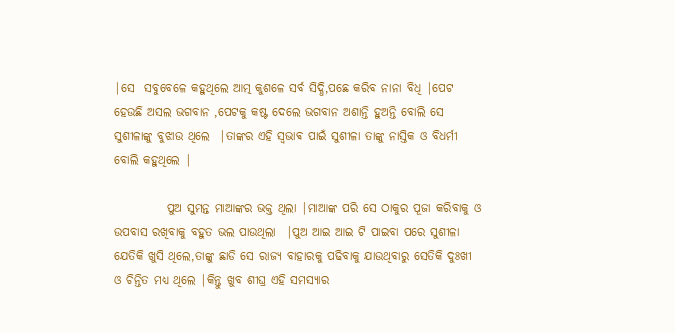|ସେ  ସବୁବେଳେ କହୁଥିଲେ ଆତ୍ମ କୁଶଳେ ସର୍ବ ସିଦ୍ଧି,ପଛେ କରିବ ନାନା ବିଧି |ପେଟ ହେଉଛି ଅସଲ ଭଗବାନ ,ପେଟକୁ କଷ୍ଟ ଦେଲେ ଭଗବାନ ଅଶାନ୍ତି ହୁଅନ୍ତି ବୋଲି ସେ ସୁଶୀଳାଙ୍କୁ ବୁଝାଉ ଥିଲେ  |ତାଙ୍କର ଏହି ସ୍ଵଭାଵ ପାଇଁ ସୁଶୀଳା ତାଙ୍କୁ ନାସ୍ତିକ ଓ ବିଧର୍ମୀ ବୋଲି କହୁଥିଲେ |

           ପୁଅ ସୁମନ୍ତ ମାଆଙ୍କର ଭକ୍ତ ଥିଲା |ମାଆଙ୍କ ପରି ସେ ଠାକୁର ପୂଜା କରିବାକୁ ଓ ଉପବାସ ରଖିବାକୁ ବହୁତ ଭଲ ପାଉଥିଲା  |ପୁଅ ଆଇ ଆଇ ଟି ପାଇବା ପରେ ସୁଶୀଳା  ଯେତିକି ଖୁସି ଥିଲେ,ତାଙ୍କୁ ଛାଡି ସେ ରାଜ୍ୟ ବାହାରକୁ ପଢିବାକୁ ଯାଉଥିବାରୁ ସେତିକି ଦୁଃଖୀ ଓ ଚିନ୍ତିତ ମଧ୍ୟ ଥିଲେ |କିନ୍ତୁ ଖୁବ ଶୀଘ୍ର ଏହି ସମସ୍ୟାର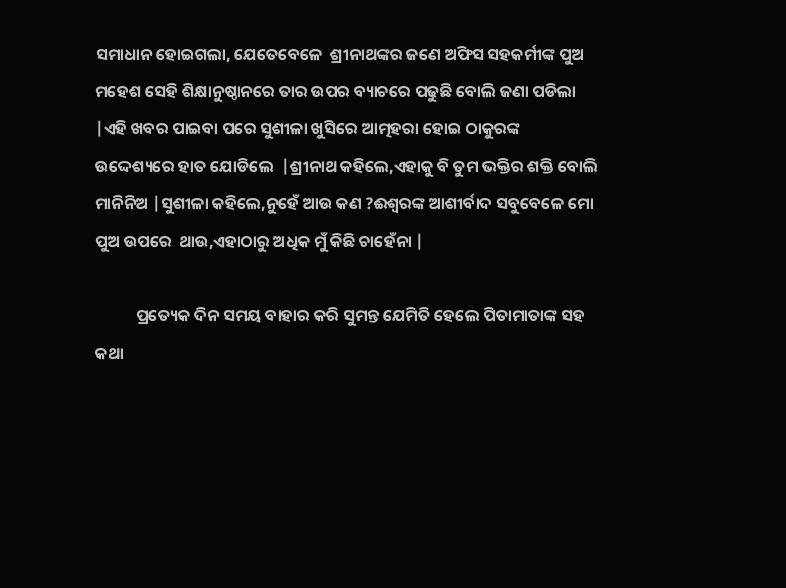ସମାଧାନ ହୋଇଗଲା, ଯେତେବେଳେ  ଶ୍ରୀନାଥଙ୍କର ଜଣେ ଅଫିସ ସହକର୍ମୀଙ୍କ ପୁଅ ମହେଶ ସେହି ଶିକ୍ଷାନୁଷ୍ଠାନରେ ତାର ଉପର ବ୍ୟାଚରେ ପଢୁଛି ବୋଲି ଜଣା ପଡିଲା |ଏହି ଖବର ପାଇବା ପରେ ସୁଶୀଳା ଖୁସିରେ ଆତ୍ମହରା ହୋଇ ଠାକୁରଙ୍କ ଉଦ୍ଦେଶ୍ୟରେ ହାତ ଯୋଡିଲେ  |ଶ୍ରୀନାଥ କହିଲେ,ଏହାକୁ ବି ତୁମ ଭକ୍ତିର ଶକ୍ତି ବୋଲି ମାନିନିଅ |ସୁଶୀଳା କହିଲେ,ନୁହେଁ ଆଉ କଣ ?ଈଶ୍ୱରଙ୍କ ଆଶୀର୍ବାଦ ସବୁବେଳେ ମୋ ପୁଅ ଉପରେ  ଥାଉ,ଏହାଠାରୁ ଅଧିକ ମୁଁ କିଛି ଚାହେଁନା |

           ପ୍ରତ୍ୟେକ ଦିନ ସମୟ ବାହାର କରି ସୁମନ୍ତ ଯେମିତି ହେଲେ ପିତାମାତାଙ୍କ ସହ କଥା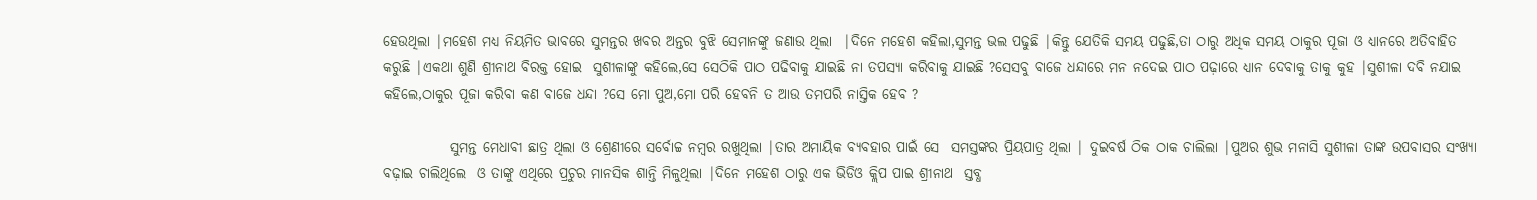ହେଉଥିଲା |ମହେଶ ମଧ୍ୟ ନିୟମିତ ଭାବରେ ସୁମନ୍ତର ଖବର ଅନ୍ତର ବୁଝି ସେମାନଙ୍କୁ ଜଣାଉ ଥିଲା  |ଦିନେ ମହେଶ କହିଲା,ସୁମନ୍ତ ଭଲ ପଢୁଛି |କିନ୍ତୁ ଯେତିକି ସମୟ ପଢୁଛି,ତା ଠାରୁ ଅଧିକ ସମୟ ଠାକୁର ପୂଜା ଓ ଧ୍ୟାନରେ ଅତିବାହିତ  କରୁଛି |ଏକଥା ଶୁଣି ଶ୍ରୀନାଥ ବିରକ୍ତ ହୋଇ  ସୁଶୀଳାଙ୍କୁ କହିଲେ,ସେ ସେଠିକି ପାଠ ପଢିବାକୁ ଯାଇଛି ନା ତପସ୍ୟା କରିବାକୁ ଯାଇଛି ?ସେସବୁ ବାଜେ ଧନ୍ଦାରେ ମନ ନଦେଇ ପାଠ ପଢ଼ାରେ ଧ୍ୟାନ ଦେବାକୁ ତାକୁ କୁହ |ସୁଶୀଳା ଦବି ନଯାଇ କହିଲେ,ଠାକୁର ପୂଜା କରିବା କଣ ବାଜେ ଧନ୍ଦା ?ସେ ମୋ ପୁଅ,ମୋ ପରି ହେବନି ତ ଆଉ ତମପରି ନାସ୍ତିକ ହେବ ?

            ସୁମନ୍ତ ମେଧାବୀ ଛାତ୍ର ଥିଲା ଓ ଶ୍ରେଣୀରେ ସର୍ବୋଚ୍ଚ ନମ୍ବର ରଖୁଥିଲା |ତାର ଅମାୟିକ ବ୍ୟବହାର ପାଇଁ ସେ  ସମସ୍ତଙ୍କର ପ୍ରିୟପାତ୍ର ଥିଲା | ଦୁଇବର୍ଷ ଠିକ ଠାକ ଚାଲିଲା |ପୁଅର ଶୁଭ ମନାସି ସୁଶୀଳା ତାଙ୍କ ଉପବାସର ସଂଖ୍ୟା ବଢ଼ାଇ ଚାଲିଥିଲେ  ଓ ତାଙ୍କୁ ଏଥିରେ ପ୍ରଚୁର ମାନସିକ ଶାନ୍ତି ମିଳୁଥିଲା |ଦିନେ ମହେଶ ଠାରୁ ଏକ ଭିଡିଓ କ୍ଲିପ ପାଇ ଶ୍ରୀନାଥ  ସ୍ତବ୍ଧ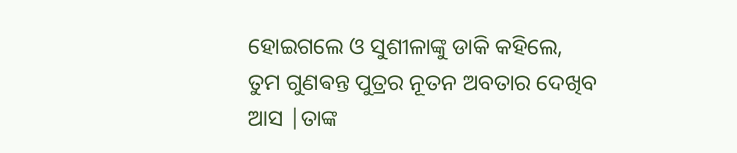ହୋଇଗଲେ ଓ ସୁଶୀଳାଙ୍କୁ ଡାକି କହିଲେ, ତୁମ ଗୁଣଵନ୍ତ ପୁତ୍ରର ନୂତନ ଅବତାର ଦେଖିବ ଆସ |ତାଙ୍କ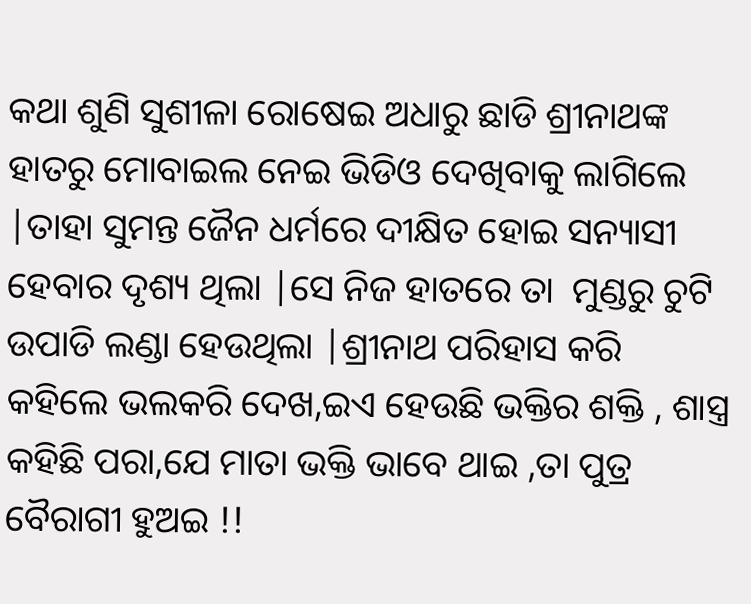କଥା ଶୁଣି ସୁଶୀଳା ରୋଷେଇ ଅଧାରୁ ଛାଡି ଶ୍ରୀନାଥଙ୍କ  ହାତରୁ ମୋବାଇଲ ନେଇ ଭିଡିଓ ଦେଖିବାକୁ ଲାଗିଲେ |ତାହା ସୁମନ୍ତ ଜୈନ ଧର୍ମରେ ଦୀକ୍ଷିତ ହୋଇ ସନ୍ୟାସୀ ହେବାର ଦୃଶ୍ୟ ଥିଲା |ସେ ନିଜ ହାତରେ ତା  ମୁଣ୍ଡରୁ ଚୁଟି ଉପାଡି ଲଣ୍ଡା ହେଉଥିଲା |ଶ୍ରୀନାଥ ପରିହାସ କରି କହିଲେ ଭଲକରି ଦେଖ,ଇଏ ହେଉଛି ଭକ୍ତିର ଶକ୍ତି , ଶାସ୍ତ୍ର କହିଛି ପରା,ଯେ ମାତା ଭକ୍ତି ଭାବେ ଥାଇ ,ତା ପୁତ୍ର ବୈରାଗୀ ହୁଅଇ !!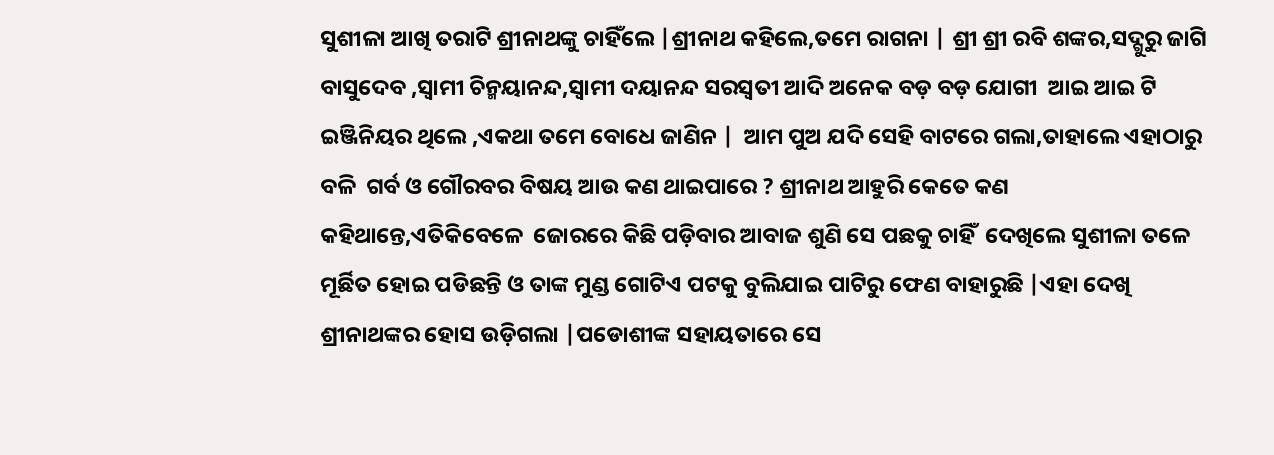ସୁଶୀଳା ଆଖି ତରାଟି ଶ୍ରୀନାଥଙ୍କୁ ଚାହିଁଲେ |ଶ୍ରୀନାଥ କହିଲେ,ତମେ ରାଗନା | ଶ୍ରୀ ଶ୍ରୀ ରବି ଶଙ୍କର,ସଦ୍ଗୁରୁ ଜାଗି ବାସୁଦେବ ,ସ୍ୱାମୀ ଚିନ୍ମୟାନନ୍ଦ,ସ୍ୱାମୀ ଦୟାନନ୍ଦ ସରସ୍ୱତୀ ଆଦି ଅନେକ ବଡ଼ ବଡ଼ ଯୋଗୀ  ଆଇ ଆଇ ଟି ଇଞ୍ଜିନିୟର ଥିଲେ ,ଏକଥା ତମେ ବୋଧେ ଜାଣିନ |  ଆମ ପୁଅ ଯଦି ସେହି ବାଟରେ ଗଲା,ତାହାଲେ ଏହାଠାରୁ ବଳି  ଗର୍ବ ଓ ଗୌରବର ବିଷୟ ଆଉ କଣ ଥାଇପାରେ ? ଶ୍ରୀନାଥ ଆହୁରି କେତେ କଣ କହିଥାନ୍ତେ,ଏତିକିବେଳେ  ଜୋରରେ କିଛି ପଡ଼ିବାର ଆବାଜ ଶୁଣି ସେ ପଛକୁ ଚାହିଁ  ଦେଖିଲେ ସୁଶୀଳା ତଳେ ମୂର୍ଛିତ ହୋଇ ପଡିଛନ୍ତି ଓ ତାଙ୍କ ମୁଣ୍ଡ ଗୋଟିଏ ପଟକୁ ବୁଲିଯାଇ ପାଟିରୁ ଫେଣ ବାହାରୁଛି |ଏହା ଦେଖି ଶ୍ରୀନାଥଙ୍କର ହୋସ ଉଡ଼ିଗଲା |ପଡୋଶୀଙ୍କ ସହାୟତାରେ ସେ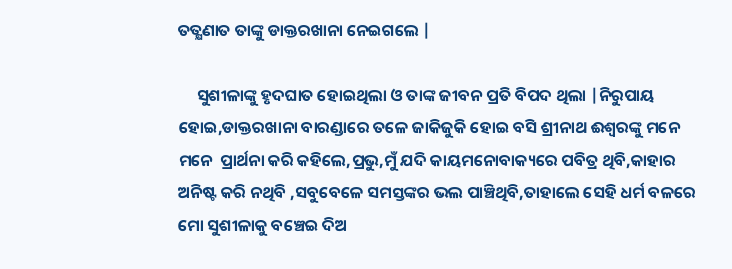ତତ୍କ୍ଷଣାତ ତାଙ୍କୁ ଡାକ୍ତରଖାନା ନେଇଗଲେ |

     ସୁଶୀଳାଙ୍କୁ ହୃଦଘାତ ହୋଇଥିଲା ଓ ତାଙ୍କ ଜୀବନ ପ୍ରତି ବିପଦ ଥିଲା |ନିରୁପାୟ ହୋଇ,ଡାକ୍ତରଖାନା ବାରଣ୍ଡାରେ ତଳେ ଜାକିଜୁକି ହୋଇ ବସି ଶ୍ରୀନାଥ ଈଶ୍ୱରଙ୍କୁ ମନେ ମନେ  ପ୍ରାର୍ଥନା କରି କହିଲେ,ପ୍ରଭୁ,ମୁଁ ଯଦି କାୟମନୋବାକ୍ୟରେ ପବିତ୍ର ଥିବି,କାହାର ଅନିଷ୍ଟ କରି ନଥିବି ,ସବୁବେଳେ ସମସ୍ତଙ୍କର ଭଲ ପାଞ୍ଚିଥିବି,ତାହାଲେ ସେହି ଧର୍ମ ବଳରେ ମୋ ସୁଶୀଳାକୁ ବଞ୍ଚେଇ ଦିଅ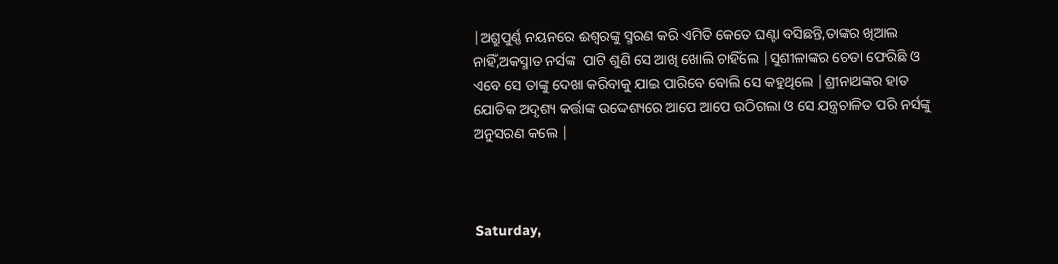|ଅଶ୍ରୁପୁର୍ଣ୍ଣ ନୟନରେ ଈଶ୍ୱରଙ୍କୁ ସ୍ମରଣ କରି ଏମିତି କେତେ ଘଣ୍ଟା ବସିଛନ୍ତି,ତାଙ୍କର ଖିଆଲ ନାହିଁ,ଅକସ୍ମାତ ନର୍ସଙ୍କ  ପାଟି ଶୁଣି ସେ ଆଖି ଖୋଲି ଚାହିଁଲେ |ସୁଶୀଳାଙ୍କର ଚେତା ଫେରିଛି ଓ ଏବେ ସେ ତାଙ୍କୁ ଦେଖା କରିବାକୁ ଯାଇ ପାରିବେ ବୋଲି ସେ କହୁଥିଲେ |ଶ୍ରୀନାଥଙ୍କର ହାତ ଯୋଡିକ ଅଦୃଶ୍ୟ କର୍ତ୍ତାଙ୍କ ଉଦ୍ଦେଶ୍ୟରେ ଆପେ ଆପେ ଉଠିଗଲା ଓ ସେ ଯନ୍ତ୍ରଚାଳିତ ପରି ନର୍ସଙ୍କୁ ଅନୁସରଣ କଲେ |



Saturday,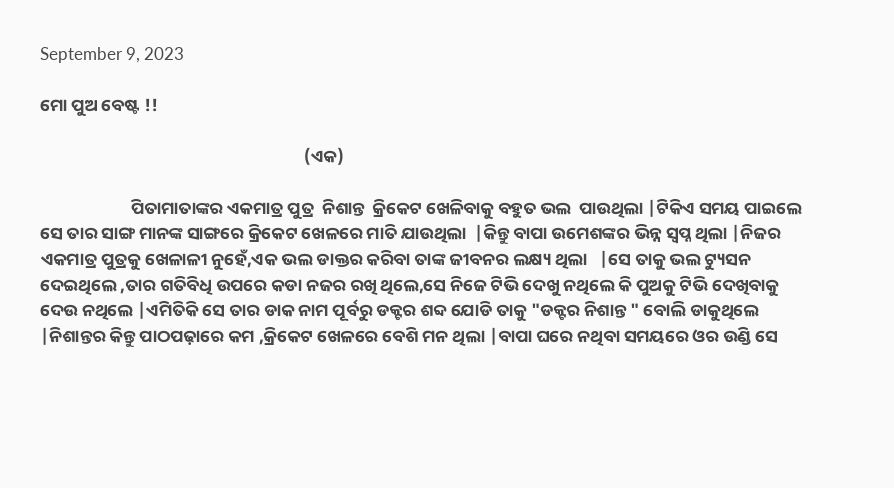September 9, 2023

ମୋ ପୁଅ ବେଷ୍ଟ !!

                                                                   (ଏକ)

                       ପିତାମାତାଙ୍କର ଏକମାତ୍ର ପୁତ୍ର  ନିଶାନ୍ତ  କ୍ରିକେଟ ଖେଳିବାକୁ ବହୁତ ଭଲ  ପାଉଥିଲା |ଟିକିଏ ସମୟ ପାଇଲେ ସେ ତାର ସାଙ୍ଗ ମାନଙ୍କ ସାଙ୍ଗରେ କ୍ରିକେଟ ଖେଳରେ ମାତି ଯାଉଥିଲା  |କିନ୍ତୁ ବାପା ଉମେଶଙ୍କର ଭିନ୍ନ ସ୍ୱପ୍ନ ଥିଲା |ନିଜର ଏକମାତ୍ର ପୁତ୍ରକୁ ଖେଳାଳୀ ନୁହେଁ,ଏକ ଭଲ ଡାକ୍ତର କରିବା ତାଙ୍କ ଜୀବନର ଲକ୍ଷ୍ୟ ଥିଲା   |ସେ ତାକୁ ଭଲ ଟ୍ୟୁସନ ଦେଇଥିଲେ ,ତାର ଗତିବିଧି ଉପରେ କଡା ନଜର ରଖି ଥିଲେ,ସେ ନିଜେ ଟିଭି ଦେଖୁ ନଥିଲେ କି ପୁଅକୁ ଟିଭି ଦେଖିବାକୁ ଦେଉ ନଥିଲେ |ଏମିତିକି ସେ ତାର ଡାକ ନାମ ପୂର୍ବରୁ ଡକ୍ଟର ଶବ୍ଦ ଯୋଡି ତାକୁ "ଡକ୍ଟର ନିଶାନ୍ତ " ବୋଲି ଡାକୁଥିଲେ |ନିଶାନ୍ତର କିନ୍ତୁ ପାଠପଢ଼ାରେ କମ ,କ୍ରିକେଟ ଖେଳରେ ବେଶି ମନ ଥିଲା |ବାପା ଘରେ ନଥିବା ସମୟରେ ଓର ଉଣ୍ଡି ସେ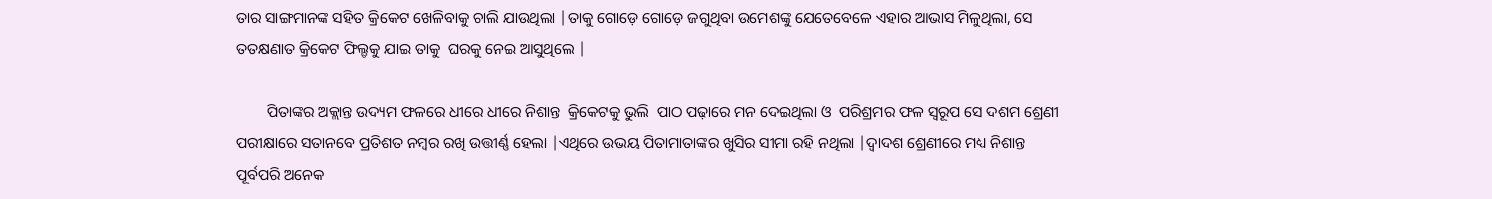ତାର ସାଙ୍ଗମାନଙ୍କ ସହିତ କ୍ରିକେଟ ଖେଳିବାକୁ ଚାଲି ଯାଉଥିଲା |ତାକୁ ଗୋଡ଼େ ଗୋଡ଼େ ଜଗୁଥିବା ଉମେଶଙ୍କୁ ଯେତେବେଳେ ଏହାର ଆଭାସ ମିଳୁଥିଲା, ସେ ତତକ୍ଷଣାତ କ୍ରିକେଟ ଫିଲ୍ଡକୁ ଯାଇ ତାକୁ  ଘରକୁ ନେଇ ଆସୁଥିଲେ |

        ପିତାଙ୍କର ଅକ୍ଲାନ୍ତ ଉଦ୍ୟମ ଫଳରେ ଧୀରେ ଧୀରେ ନିଶାନ୍ତ  କ୍ରିକେଟକୁ ଭୁଲି  ପାଠ ପଢ଼ାରେ ମନ ଦେଇଥିଲା ଓ  ପରିଶ୍ରମର ଫଳ ସ୍ୱରୂପ ସେ ଦଶମ ଶ୍ରେଣୀ ପରୀକ୍ଷାରେ ସତାନବେ ପ୍ରତିଶତ ନମ୍ବର ରଖି ଉତ୍ତୀର୍ଣ୍ଣ ହେଲା |ଏଥିରେ ଉଭୟ ପିତାମାତାଙ୍କର ଖୁସିର ସୀମା ରହି ନଥିଲା |ଦ୍ୱାଦଶ ଶ୍ରେଣୀରେ ମଧ୍ୟ ନିଶାନ୍ତ ପୂର୍ବପରି ଅନେକ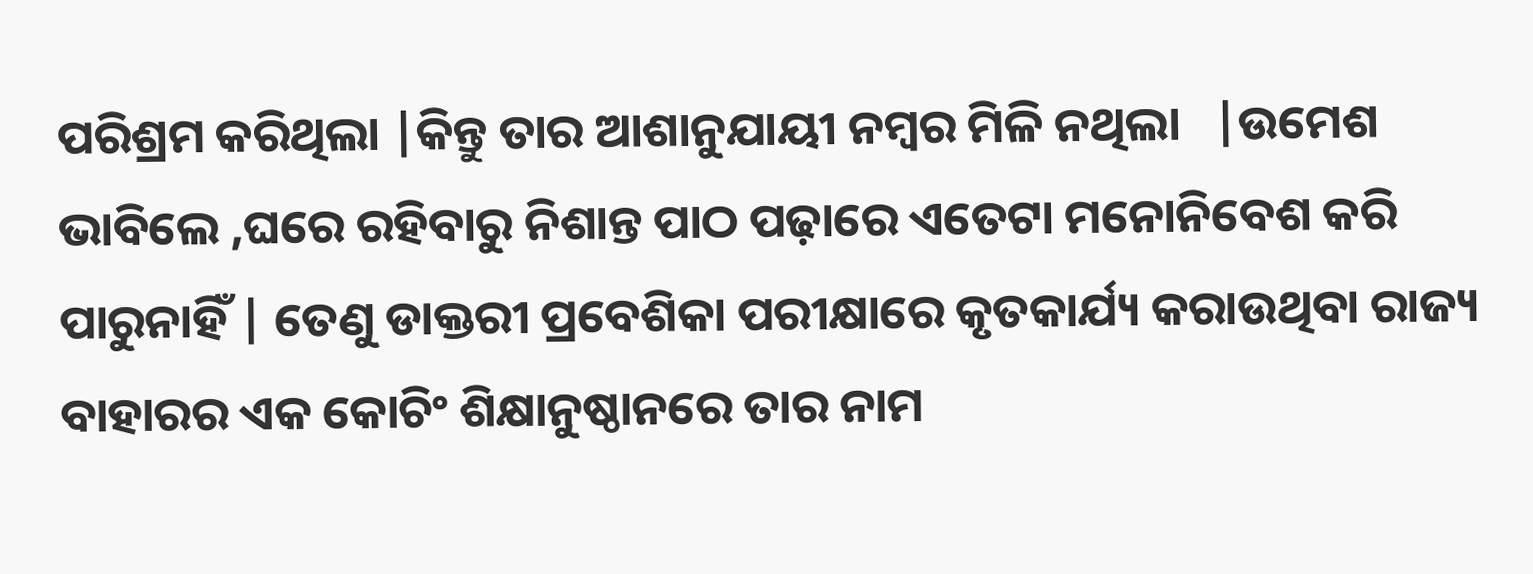ପରିଶ୍ରମ କରିଥିଲା |କିନ୍ତୁ ତାର ଆଶାନୁଯାୟୀ ନମ୍ବର ମିଳି ନଥିଲା   |ଉମେଶ ଭାବିଲେ ,ଘରେ ରହିବାରୁ ନିଶାନ୍ତ ପାଠ ପଢ଼ାରେ ଏତେଟା ମନୋନିବେଶ କରି ପାରୁନାହିଁ | ତେଣୁ ଡାକ୍ତରୀ ପ୍ରବେଶିକା ପରୀକ୍ଷାରେ କୃତକାର୍ଯ୍ୟ କରାଉଥିବା ରାଜ୍ୟ ବାହାରର ଏକ କୋଚିଂ ଶିକ୍ଷାନୁଷ୍ଠାନରେ ତାର ନାମ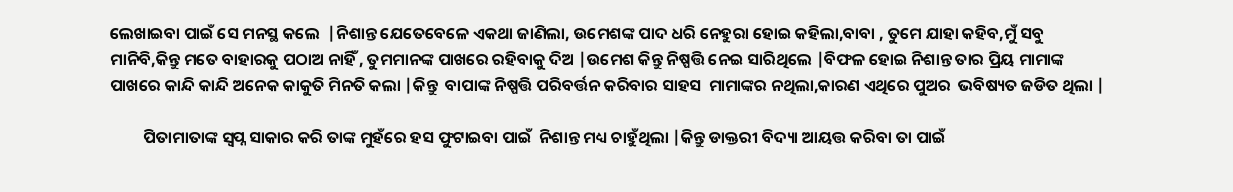ଲେଖାଇବା ପାଇଁ ସେ ମନସ୍ଥ କଲେ  |ନିଶାନ୍ତ ଯେତେବେଳେ ଏକଥା ଜାଣିଲା, ଉମେଶଙ୍କ ପାଦ ଧରି ନେହୁରା ହୋଇ କହିଲା,ବାବା , ତୁମେ ଯାହା କହିବ,ମୁଁ ସବୁ ମାନିବି,କିନ୍ତୁ ମତେ ବାହାରକୁ ପଠାଅ ନାହିଁ , ତୁମମାନଙ୍କ ପାଖରେ ରହିବାକୁ ଦିଅ |ଉମେଶ କିନ୍ତୁ ନିଷ୍ପତ୍ତି ନେଇ ସାରିଥିଲେ |ବିଫଳ ହୋଇ ନିଶାନ୍ତ ତାର ପ୍ରିୟ ମାମାଙ୍କ ପାଖରେ କାନ୍ଦି କାନ୍ଦି ଅନେକ କାକୁତି ମିନତି କଲା |କିନ୍ତୁ  ବାପାଙ୍କ ନିଷ୍ପତ୍ତି ପରିବର୍ତ୍ତନ କରିବାର ସାହସ  ମାମାଙ୍କର ନଥିଲା,କାରଣ ଏଥିରେ ପୁଅର  ଭବିଷ୍ୟତ ଜଡିତ ଥିଲା |

         ପିତାମାତାଙ୍କ ସ୍ୱପ୍ନ ସାକାର କରି ତାଙ୍କ ମୁହଁରେ ହସ ଫୁଟାଇବା ପାଇଁ  ନିଶାନ୍ତ ମଧ୍ୟ ଚାହୁଁଥିଲା |କିନ୍ତୁ ଡାକ୍ତରୀ ବିଦ୍ୟା ଆୟତ୍ତ କରିବା ତା ପାଇଁ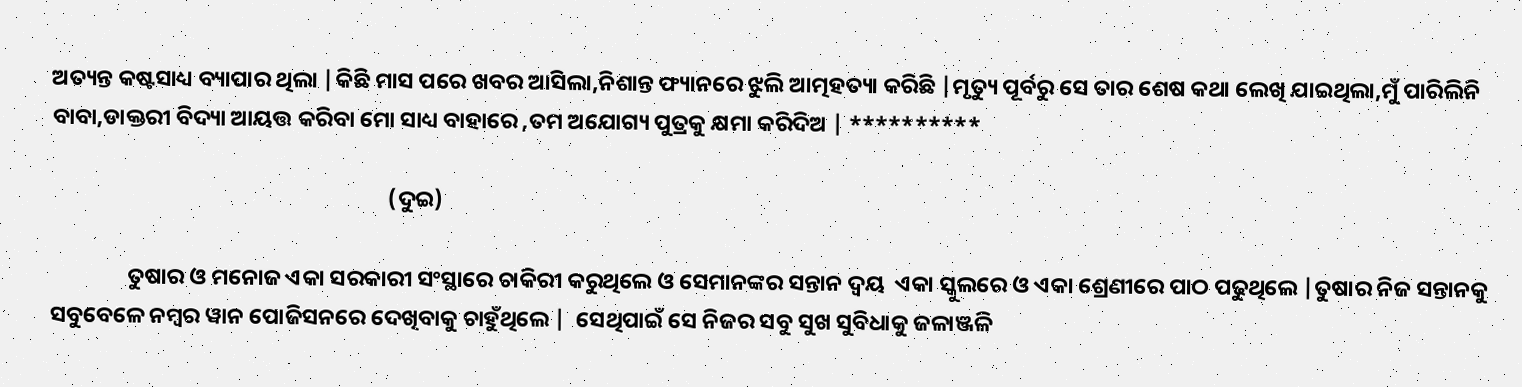ଅତ୍ୟନ୍ତ କଷ୍ଟସାଧ୍ୟ ବ୍ୟାପାର ଥିଲା |କିଛି ମାସ ପରେ ଖବର ଆସିଲା,ନିଶାନ୍ତ ଫ୍ୟାନରେ ଝୁଲି ଆତ୍ମହତ୍ୟା କରିଛି |ମୃତ୍ୟୁ ପୂର୍ବରୁ ସେ ତାର ଶେଷ କଥା ଲେଖି ଯାଇଥିଲା,ମୁଁ ପାରିଲିନି ବାବା,ଡାକ୍ତରୀ ବିଦ୍ୟା ଆୟତ୍ତ କରିବା ମୋ ସାଧ୍ୟ ବାହାରେ ,ତମ ଅଯୋଗ୍ୟ ପୁତ୍ରକୁ କ୍ଷମା କରିଦିଅ | **********

                                                                  (ଦୁଇ)

               ତୁଷାର ଓ ମନୋଜ ଏକା ସରକାରୀ ସଂସ୍ଥାରେ ଚାକିରୀ କରୁଥିଲେ ଓ ସେମାନଙ୍କର ସନ୍ତାନ ଦ୍ୱୟ  ଏକା ସ୍କୁଲରେ ଓ ଏକା ଶ୍ରେଣୀରେ ପାଠ ପଢୁଥିଲେ |ତୁଷାର ନିଜ ସନ୍ତାନକୁ ସବୁବେଳେ ନମ୍ବର ୱାନ ପୋଜିସନରେ ଦେଖିବାକୁ ଚାହୁଁଥିଲେ |  ସେଥିପାଇଁ ସେ ନିଜର ସବୁ ସୁଖ ସୁବିଧାକୁ ଜଳାଞ୍ଜଳି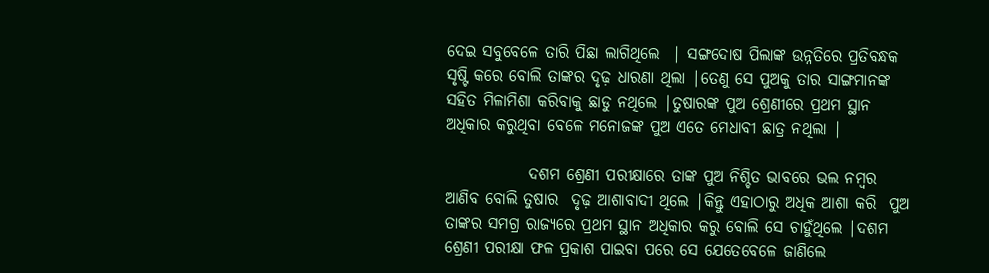ଦେଇ ସବୁବେଳେ ତାରି ପିଛା ଲାଗିଥିଲେ  | ସଙ୍ଗଦୋଷ ପିଲାଙ୍କ ଉନ୍ନତିରେ ପ୍ରତିବନ୍ଧକ ସୃଷ୍ଟି କରେ ବୋଲି ତାଙ୍କର ଦୃଢ଼ ଧାରଣା ଥିଲା |ତେଣୁ ସେ ପୁଅକୁ ତାର ସାଙ୍ଗମାନଙ୍କ ସହିତ ମିଳାମିଶା କରିବାକୁ ଛାଡୁ ନଥିଲେ |ତୁଷାରଙ୍କ ପୁଅ ଶ୍ରେଣୀରେ ପ୍ରଥମ ସ୍ଥାନ ଅଧିକାର କରୁଥିବା ବେଳେ ମନୋଜଙ୍କ ପୁଅ ଏତେ ମେଧାବୀ ଛାତ୍ର ନଥିଲା |

             ଦଶମ ଶ୍ରେଣୀ ପରୀକ୍ଷାରେ ତାଙ୍କ ପୁଅ ନିଶ୍ଚିତ ଭାବରେ ଭଲ ନମ୍ବର ଆଣିବ ବୋଲି ତୁଷାର  ଦୃଢ଼ ଆଶାବାଦୀ ଥିଲେ |କିନ୍ତୁ ଏହାଠାରୁ ଅଧିକ ଆଶା କରି  ପୁଅ  ତାଙ୍କର ସମଗ୍ର ରାଜ୍ୟରେ ପ୍ରଥମ ସ୍ଥାନ ଅଧିକାର କରୁ ବୋଲି ସେ ଚାହୁଁଥିଲେ |ଦଶମ ଶ୍ରେଣୀ ପରୀକ୍ଷା ଫଳ ପ୍ରକାଶ ପାଇବା ପରେ ସେ ଯେତେବେଳେ ଜାଣିଲେ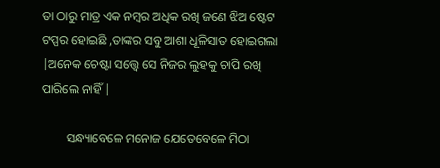ତା ଠାରୁ ମାତ୍ର ଏକ ନମ୍ବର ଅଧିକ ରଖି ଜଣେ ଝିଅ ଷ୍ଟେଟ ଟପ୍ପର ହୋଇଛି ,ତାଙ୍କର ସବୁ ଆଶା ଧୂଳିସାତ ହୋଇଗଲା |ଅନେକ ଚେଷ୍ଟା ସତ୍ତ୍ୱେ ସେ ନିଜର ଲୁହକୁ ଚାପି ରଖି ପାରିଲେ ନାହିଁ |

        ସନ୍ଧ୍ୟାବେଳେ ମନୋଜ ଯେତେବେଳେ ମିଠା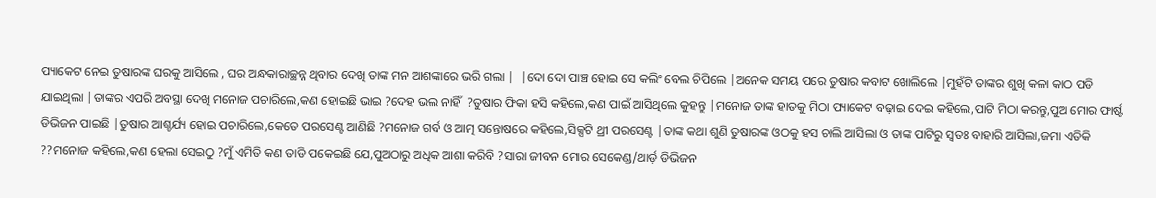ପ୍ୟାକେଟ ନେଇ ତୁଷାରଙ୍କ ଘରକୁ ଆସିଲେ , ଘର ଅନ୍ଧକାରାଚ୍ଛନ୍ନ ଥିବାର ଦେଖି ତାଙ୍କ ମନ ଆଶଙ୍କାରେ ଭରି ଗଲା |  |ଦୋ ଦୋ ପାଞ୍ଚ ହୋଇ ସେ କଲିଂ ବେଲ ଚିପିଲେ |ଅନେକ ସମୟ ପରେ ତୁଷାର କବାଟ ଖୋଲିଲେ |ମୁହଁଟି ତାଙ୍କର ଶୁଖି କଳା କାଠ ପଡି ଯାଇଥିଲା |ତାଙ୍କର ଏପରି ଅବସ୍ଥା ଦେଖି ମନୋଜ ପଚାରିଲେ,କଣ ହୋଇଛି ଭାଇ ?ଦେହ ଭଲ ନାହିଁ  ?ତୁଷାର ଫିକା ହସି କହିଲେ,କଣ ପାଇଁ ଆସିଥିଲେ କୁହନ୍ତୁ |ମନୋଜ ତାଙ୍କ ହାତକୁ ମିଠା ପ୍ୟାକେଟ ବଢ଼ାଇ ଦେଇ କହିଲେ,ପାଟି ମିଠା କରନ୍ତୁ,ପୁଅ ମୋର ଫାର୍ଷ୍ଟ ଡିଭିଜନ ପାଇଛି |ତୁଷାର ଆଶ୍ଚର୍ଯ୍ୟ ହୋଇ ପଚାରିଲେ,କେତେ ପରସେଣ୍ଟ ଆଣିଛି ?ମନୋଜ ଗର୍ବ ଓ ଆତ୍ମ ସନ୍ତୋଷରେ କହିଲେ,ସିକ୍ସଟି ଥ୍ରୀ ପରସେଣ୍ଟ |ତାଙ୍କ କଥା ଶୁଣି ତୁଷାରଙ୍କ ଓଠକୁ ହସ ଚାଲି ଆସିଲା ଓ ତାଙ୍କ ପାଟିରୁ ସ୍ୱତଃ ବାହାରି ଆସିଲା,ଜମା ଏତିକି ??ମନୋଜ କହିଲେ,କଣ ହେଲା ସେଇଠୁ ?ମୁଁ ଏମିତି କଣ ତାଡି ପକେଇଛି ଯେ,ପୁଅଠାରୁ ଅଧିକ ଆଶା କରିବି ?ସାରା ଜୀବନ ମୋର ସେକେଣ୍ଡ/ଥାର୍ଡ଼ ଡିଭିଜନ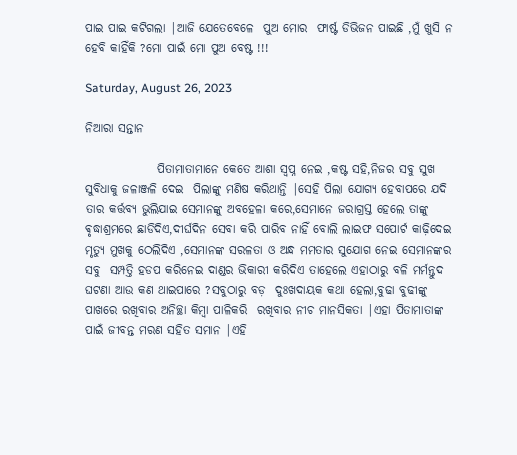ପାଇ ପାଇ କଟିଗଲା |ଆଜି ଯେତେବେଳେ  ପୁଅ ମୋର  ଫାର୍ଷ୍ଟ ଡିଭିଜନ ପାଇଛି ,ମୁଁ ଖୁସି ନ ହେବି କାହିଁକି ?ମୋ ପାଇଁ ମୋ ପୁଅ ବେଷ୍ଟ !!!

Saturday, August 26, 2023

ନିଆରା ସନ୍ତାନ

               ପିତାମାତାମାନେ କେତେ ଆଶା ସ୍ୱପ୍ନ ନେଇ ,କଷ୍ଟ ସହି,ନିଜର ସବୁ ସୁଖ ସୁବିଧାକୁ ଜଳାଞ୍ଜଳି ଦେଇ  ପିଲାଙ୍କୁ ମଣିଷ କରିଥାନ୍ତି |ସେହି ପିଲା ଯୋଗ୍ୟ ହେବାପରେ ଯଦି ତାର କର୍ତ୍ତବ୍ୟ ଭୁଲିଯାଇ ସେମାନଙ୍କୁ ଅବହେଳା କରେ,ସେମାନେ ଜରାଗ୍ରସ୍ତ ହେଲେ ତାଙ୍କୁ ଵୃଦ୍ଧାଶ୍ରମରେ ଛାଡିଦିଏ,ଦୀର୍ଘଦିନ ସେବା କରି ପାରିବ ନାହିଁ ବୋଲି ଲାଇଫ ସପୋର୍ଟ କାଢ଼ିଦେଇ ମୃତ୍ୟୁ ମୁଖକୁ ଠେଲିଦିଏ ,ସେମାନଙ୍କ ସରଳତା ଓ ଅନ୍ଧ ମମତାର ସୁଯୋଗ ନେଇ ସେମାନଙ୍କର ସବୁ  ସମ୍ପତ୍ତି ହଡପ କରିନେଇ ଦାଣ୍ଡର ଭିକାରୀ କରିଦିଏ ତାହେଲେ ଏହାଠାରୁ ବଳି ମର୍ମନ୍ତୁଦ ଘଟଣା ଆଉ କଣ ଥାଇପାରେ ?ସବୁଠାରୁ ବଡ଼  ଦୁଃଖଦାୟକ କଥା ହେଲା,ବୁଢା ବୁଢୀଙ୍କୁ  ପାଖରେ ରଖିବାର ଅନିଚ୍ଛା କିମ୍ବା ପାଳିକରି  ରଖିବାର ନୀଚ ମାନସିକତା |ଏହା ପିତାମାତାଙ୍କ ପାଇଁ ଜୀବନ୍ତ ମରଣ ସହିତ ସମାନ |ଏହି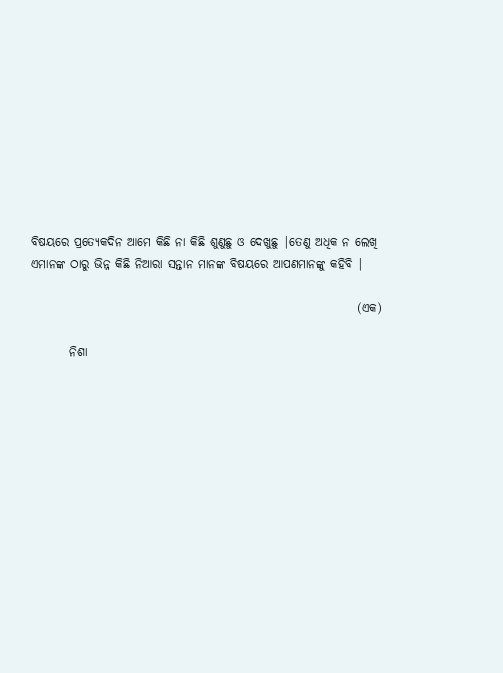ବିଷୟରେ ପ୍ରତ୍ୟେକଦିନ ଆମେ କିଛି ନା କିଛି ଶୁଣୁଛୁ ଓ ଦେଖୁଛୁ |ତେଣୁ ଅଧିକ ନ ଲେଖି ଏମାନଙ୍କ ଠାରୁ ଭିନ୍ନ କିଛି ନିଆରା ସନ୍ତାନ ମାନଙ୍କ ବିଷୟରେ ଆପଣମାନଙ୍କୁ କହିବି |

                                                                    (ଏକ)

        ନିଶା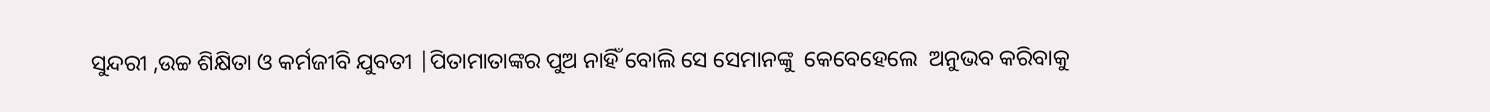ସୁନ୍ଦରୀ ,ଉଚ୍ଚ ଶିକ୍ଷିତା ଓ କର୍ମଜୀବି ଯୁବତୀ |ପିତାମାତାଙ୍କର ପୁଅ ନାହିଁ ବୋଲି ସେ ସେମାନଙ୍କୁ  କେବେହେଲେ  ଅନୁଭବ କରିବାକୁ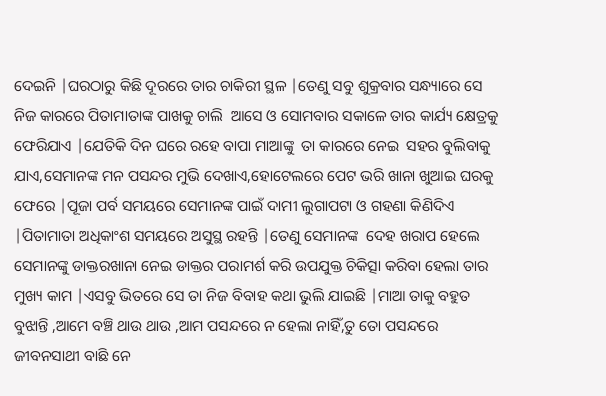ଦେଇନି |ଘରଠାରୁ କିଛି ଦୂରରେ ତାର ଚାକିରୀ ସ୍ଥଳ |ତେଣୁ ସବୁ ଶୁକ୍ରବାର ସନ୍ଧ୍ୟାରେ ସେ ନିଜ କାରରେ ପିତାମାତାଙ୍କ ପାଖକୁ ଚାଲି  ଆସେ ଓ ସୋମବାର ସକାଳେ ତାର କାର୍ଯ୍ୟ କ୍ଷେତ୍ରକୁ ଫେରିଯାଏ |ଯେତିକି ଦିନ ଘରେ ରହେ ବାପା ମାଆଙ୍କୁ  ତା କାରରେ ନେଇ  ସହର ବୁଲିବାକୁ ଯାଏ,ସେମାନଙ୍କ ମନ ପସନ୍ଦର ମୁଭି ଦେଖାଏ,ହୋଟେଲରେ ପେଟ ଭରି ଖାନା ଖୁଆଇ ଘରକୁ ଫେରେ |ପୂଜା ପର୍ବ ସମୟରେ ସେମାନଙ୍କ ପାଇଁ ଦାମୀ ଲୁଗାପଟା ଓ ଗହଣା କିଣିଦିଏ |ପିତାମାତା ଅଧିକାଂଶ ସମୟରେ ଅସୁସ୍ଥ ରହନ୍ତି |ତେଣୁ ସେମାନଙ୍କ  ଦେହ ଖରାପ ହେଲେ ସେମାନଙ୍କୁ ଡାକ୍ତରଖାନା ନେଇ ଡାକ୍ତର ପରାମର୍ଶ କରି ଉପଯୁକ୍ତ ଚିକିତ୍ସା କରିବା ହେଲା ତାର ମୁଖ୍ୟ କାମ |ଏସବୁ ଭିତରେ ସେ ତା ନିଜ ବିବାହ କଥା ଭୁଲି ଯାଇଛି |ମାଆ ତାକୁ ବହୁତ ବୁଝାନ୍ତି ,ଆମେ ବଞ୍ଚି ଥାଉ ଥାଉ ,ଆମ ପସନ୍ଦରେ ନ ହେଲା ନାହିଁ,ତୁ ତୋ ପସନ୍ଦରେ ଜୀବନସାଥୀ ବାଛି ନେ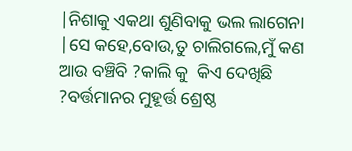|ନିଶାକୁ ଏକଥା ଶୁଣିବାକୁ ଭଲ ଲାଗେନା |ସେ କହେ,ବୋଉ,ତୁ ଚାଲିଗଲେ,ମୁଁ କଣ ଆଉ ବଞ୍ଚିବି ?କାଲି କୁ  କିଏ ଦେଖିଛି ?ବର୍ତ୍ତମାନର ମୁହୂର୍ତ୍ତ ଶ୍ରେଷ୍ଠ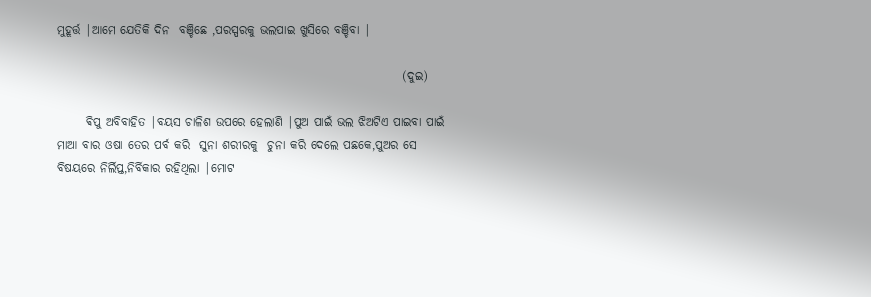ମୁହୂର୍ତ୍ତ |ଆମେ ଯେତିକି ଦିନ  ବଞ୍ଚିଛେ ,ପରସ୍ପରକୁ ଭଲପାଇ ଖୁସିରେ ବଞ୍ଚିବା |

                                                                        (ଦୁଇ)

      ଵିପୁ ଅବିବାହିତ |ବୟସ ଚାଳିଶ ଉପରେ ହେଲାଣି |ପୁଅ ପାଇଁ ଭଲ ଝିଅଟିଏ ପାଇବା ପାଇଁ ମାଆ ବାର ଓଷା ତେର ପର୍ବ କରି  ସୁନା ଶରୀରକୁ  ଚୁନା କରି ଦେଲେ ପଛକେ,ପୁଅର ସେ ବିଷୟରେ ନିର୍ଲିପ୍ତ,ନିର୍ବିକାର ରହିଥିଲା |ମୋଟ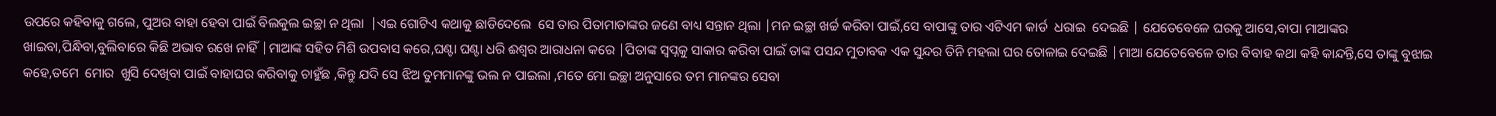ଉପରେ କହିବାକୁ ଗଲେ, ପୁଅର ବାହା ହେବା ପାଇଁ ବିଲକୁଲ ଇଚ୍ଛା ନ ଥିଲା  |ଏଇ ଗୋଟିଏ କଥାକୁ ଛାଡିଦେଲେ  ସେ ତାର ପିତାମାତାଙ୍କର ଜଣେ ବାଧ୍ୟ ସନ୍ତାନ ଥିଲା |ମନ ଇଚ୍ଛା ଖର୍ଚ୍ଚ କରିବା ପାଇଁ,ସେ ବାପାଙ୍କୁ ତାର ଏଟିଏମ କାର୍ଡ  ଧରାଇ  ଦେଇଛି | ଯେତେବେଳେ ଘରକୁ ଆସେ,ବାପା ମାଆଙ୍କର ଖାଇବା,ପିନ୍ଧିବା,ବୁଲିବାରେ କିଛି ଅଭାବ ରଖେ ନାହିଁ |ମାଆଙ୍କ ସହିତ ମିଶି ଉପବାସ କରେ,ଘଣ୍ଟା ଘଣ୍ଟା ଧରି ଈଶ୍ୱର ଆରାଧନା କରେ |ପିତାଙ୍କ ସ୍ୱପ୍ନକୁ ସାକାର କରିବା ପାଇଁ ତାଙ୍କ ପସନ୍ଦ ମୁତାବକ ଏକ ସୁନ୍ଦର ତିନି ମହଲା ଘର ତୋଳାଇ ଦେଇଛି |ମାଆ ଯେତେବେଳେ ତାର ବିବାହ କଥା କହି କାନ୍ଦନ୍ତି,ସେ ତାଙ୍କୁ ବୁଝାଇ କହେ,ତମେ  ମୋର  ଖୁସି ଦେଖିବା ପାଇଁ ବାହାଘର କରିବାକୁ ଚାହୁଁଛ ,କିନ୍ତୁ ଯଦି ସେ ଝିଅ ତୁମମାନଙ୍କୁ ଭଲ ନ ପାଇଲା ,ମତେ ମୋ ଇଚ୍ଛା ଅନୁସାରେ ତମ ମାନଙ୍କର ସେବା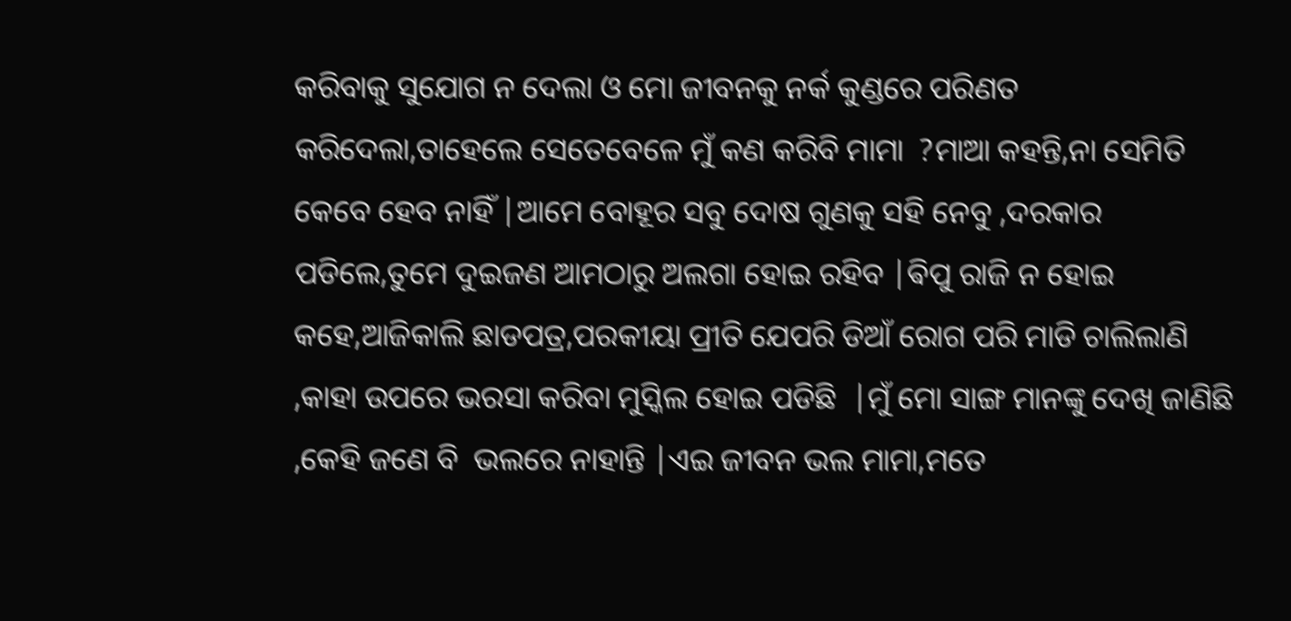କରିବାକୁ ସୁଯୋଗ ନ ଦେଲା ଓ ମୋ ଜୀବନକୁ ନର୍କ କୁଣ୍ଡରେ ପରିଣତ କରିଦେଲା,ତାହେଲେ ସେତେବେଳେ ମୁଁ କଣ କରିବି ମାମା  ?ମାଆ କହନ୍ତି,ନା ସେମିତି କେବେ ହେବ ନାହିଁ |ଆମେ ବୋହୂର ସବୁ ଦୋଷ ଗୁଣକୁ ସହି ନେବୁ ,ଦରକାର ପଡିଲେ,ତୁମେ ଦୁଇଜଣ ଆମଠାରୁ ଅଲଗା ହୋଇ ରହିବ |ଵିପୁ ରାଜି ନ ହୋଇ କହେ,ଆଜିକାଲି ଛାଡପତ୍ର,ପରକୀୟା ପ୍ରୀତି ଯେପରି ଡିଆଁ ରୋଗ ପରି ମାଡି ଚାଲିଲାଣି ,କାହା ଉପରେ ଭରସା କରିବା ମୁସ୍କିଲ ହୋଇ ପଡିଛି  |ମୁଁ ମୋ ସାଙ୍ଗ ମାନଙ୍କୁ ଦେଖି ଜାଣିଛି ,କେହି ଜଣେ ବି  ଭଲରେ ନାହାନ୍ତି |ଏଇ ଜୀବନ ଭଲ ମାମା,ମତେ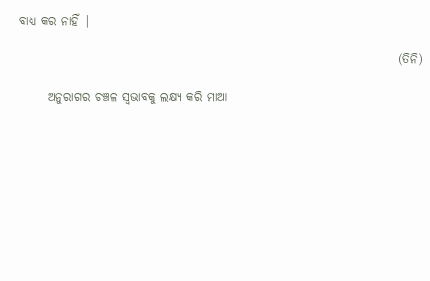ବାଧ୍ୟ କର ନାହିଁ |

                                                                               (ତିନି)

      ଅନୁରାଗର ଚଞ୍ଚଳ ସ୍ଵଭାବକୁ ଲକ୍ଷ୍ୟ କରି ମାଆ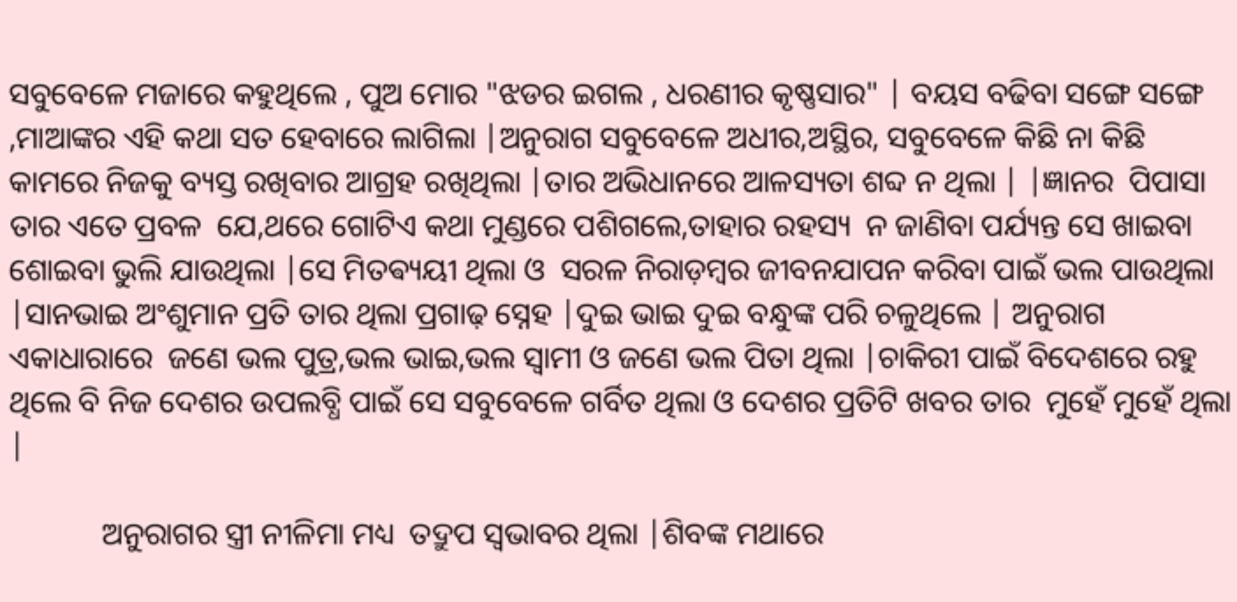ସବୁବେଳେ ମଜାରେ କହୁଥିଲେ , ପୁଅ ମୋର "ଝଡର ଇଗଲ , ଧରଣୀର କୃଷ୍ଣସାର" | ବୟସ ବଢିବା ସଙ୍ଗେ ସଙ୍ଗେ ,ମାଆଙ୍କର ଏହି କଥା ସତ ହେବାରେ ଲାଗିଲା |ଅନୁରାଗ ସବୁବେଳେ ଅଧୀର,ଅସ୍ଥିର, ସବୁବେଳେ କିଛି ନା କିଛି କାମରେ ନିଜକୁ ବ୍ୟସ୍ତ ରଖିବାର ଆଗ୍ରହ ରଖିଥିଲା |ତାର ଅଭିଧାନରେ ଆଳସ୍ୟତା ଶବ୍ଦ ନ ଥିଲା | |ଜ୍ଞାନର  ପିପାସା ତାର ଏତେ ପ୍ରବଳ  ଯେ,ଥରେ ଗୋଟିଏ କଥା ମୁଣ୍ଡରେ ପଶିଗଲେ,ତାହାର ରହସ୍ୟ  ନ ଜାଣିବା ପର୍ଯ୍ୟନ୍ତ ସେ ଖାଇବା ଶୋଇବା ଭୁଲି ଯାଉଥିଲା |ସେ ମିତଵ୍ୟୟୀ ଥିଲା ଓ  ସରଳ ନିରାଡ଼ମ୍ବର ଜୀବନଯାପନ କରିବା ପାଇଁ ଭଲ ପାଉଥିଲା |ସାନଭାଇ ଅଂଶୁମାନ ପ୍ରତି ତାର ଥିଲା ପ୍ରଗାଢ଼ ସ୍ନେହ |ଦୁଇ ଭାଇ ଦୁଇ ବନ୍ଧୁଙ୍କ ପରି ଚଳୁଥିଲେ | ଅନୁରାଗ ଏକାଧାରାରେ  ଜଣେ ଭଲ ପୁତ୍ର,ଭଲ ଭାଇ,ଭଲ ସ୍ୱାମୀ ଓ ଜଣେ ଭଲ ପିତା ଥିଲା |ଚାକିରୀ ପାଇଁ ବିଦେଶରେ ରହୁ ଥିଲେ ବି ନିଜ ଦେଶର ଉପଲବ୍ଧି ପାଇଁ ସେ ସବୁବେଳେ ଗର୍ବିତ ଥିଲା ଓ ଦେଶର ପ୍ରତିଟି ଖବର ତାର  ମୁହେଁ ମୁହେଁ ଥିଲା |

            ଅନୁରାଗର ସ୍ତ୍ରୀ ନୀଳିମା ମଧ୍ୟ  ତଦ୍ରୁପ ସ୍ୱଭାବର ଥିଲା |ଶିବଙ୍କ ମଥାରେ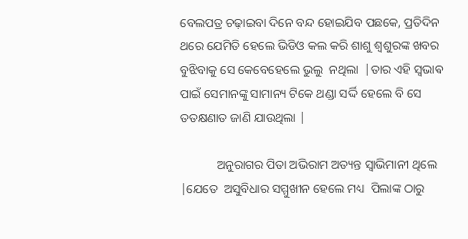ବେଲପତ୍ର ଚଢ଼ାଇବା ଦିନେ ବନ୍ଦ ହୋଇଯିବ ପଛକେ, ପ୍ରତିଦିନ ଥରେ ଯେମିତି ହେଲେ ଭିଡିଓ କଲ କରି ଶାଶୁ ଶ୍ଵଶୁରଙ୍କ ଖବର ବୁଝିବାକୁ ସେ କେବେହେଲେ ଭୁଲୁ  ନଥିଲା  |ତାର ଏହି ସ୍ଵଭାଵ ପାଇଁ ସେମାନଙ୍କୁ ସାମାନ୍ୟ ଟିକେ ଥଣ୍ଡା ସର୍ଦ୍ଦି ହେଲେ ବି ସେ ତତକ୍ଷଣାତ ଜାଣି ଯାଉଥିଲା |

            ଅନୁରାଗର ପିତା ଅଭିରାମ ଅତ୍ୟନ୍ତ ସ୍ୱାଭିମାନୀ ଥିଲେ |ଯେତେ  ଅସୁବିଧାର ସମ୍ମୁଖୀନ ହେଲେ ମଧ୍ୟ  ପିଲାଙ୍କ ଠାରୁ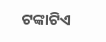ଟଙ୍କାଟିଏ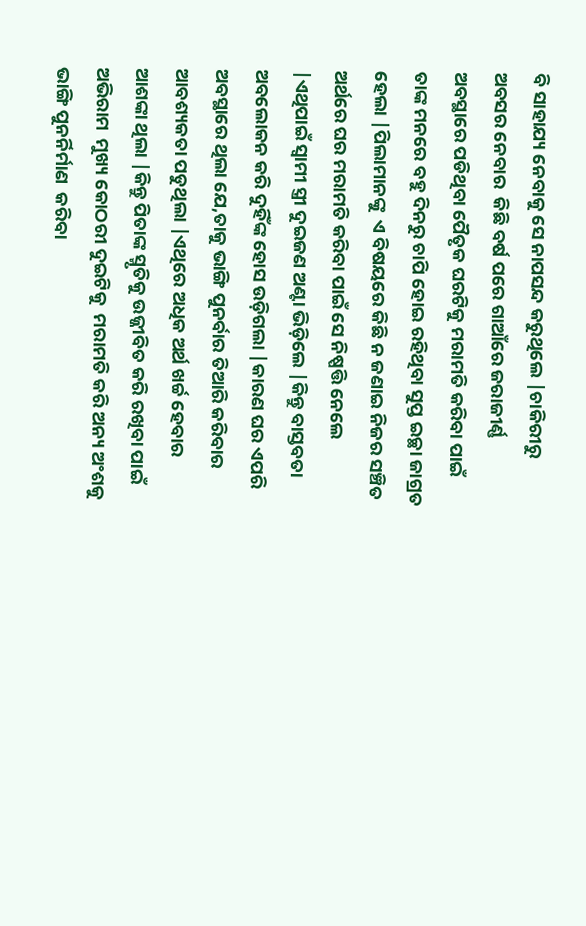ବି ସାହାଯ୍ୟ ନେବାକୁ ସେ ନାପସନ୍ଦ କରୁଥିଲେ |ଚାକିରୀରୁ ଅବସର ନେବାର  କିଛି ବର୍ଷ ପରେ ଗାଆଁରେ ଜରାଜୀର୍ଣ୍ଣ ଅବସ୍ଥାରେ ପଡିଥିବା ପୈତୃକ ଘରଟିକୁ ମରାମତି କରିବା ପାଇଁ ତାଙ୍କ ମନରେ ବହୁ ଦିନରୁ ଚାପି ହୋଇ ରହିଥିବା ସୁପ୍ତ ଇଚ୍ଛା ଜାଗ୍ରତ ହେଲା |ପିଲାମାନଙ୍କୁ  ଏ ବିଷୟରେ କିଛି ନ ଜଣାଇ ନିଜର ସଞ୍ଚିତ ଅର୍ଥରେ ଘର ମରାମତି କରିବା ପାଇଁ ସେ ନିଷ୍ପତ୍ତି ନେଲେ |ଏଥିପାଇଁ ସ୍ୱାମୀ ସ୍ତ୍ରୀ ଦୁଇଜଣ ଅଣ୍ଟା ଭିଡ଼ିଲେ |କିନ୍ତୁ ବାସ୍ତବତା ଅବଲୋକନ କରି ଦୁହିଁଙ୍କ ହୋସ ଉଡ଼ିଗଲା |କାରଣ ଘର ଏପରି ଅବସ୍ଥାରେ ଥିଲା ଯେ,ତାକୁ ଭାଙ୍ଗି ପୁନର୍ବାର ତିଆରି କରିବାର ଆବଶ୍ୟକତା ପଡୁଥିଲା |ଏଥିରେ ଅଧିକ ଅର୍ଥ ଖର୍ଚ୍ଚ ହେବାର ଆଶଙ୍କା ଥିଲା |କିନ୍ତୁ ପିତାଙ୍କ ସ୍ମୃତିକୁ ଉଜ୍ଜୀବିତ କରି ରଖିବା ପାଇଁ ଅଭିରାମ  ମୁଖ୍ୟ କୋଠରୀ ଦୁଇଟିକୁ  ମରାମତି କରି ଅନ୍ୟ ଅଂଶକୁ ଭାଙ୍ଗି ପୁନର୍ନିର୍ମାଣ  କରିବା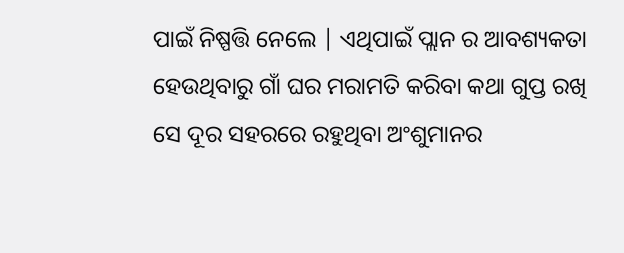ପାଇଁ ନିଷ୍ପତ୍ତି ନେଲେ | ଏଥିପାଇଁ ପ୍ଲାନ ର ଆବଶ୍ୟକତା ହେଉଥିବାରୁ ଗାଁ ଘର ମରାମତି କରିବା କଥା ଗୁପ୍ତ ରଖି ସେ ଦୂର ସହରରେ ରହୁଥିବା ଅଂଶୁମାନର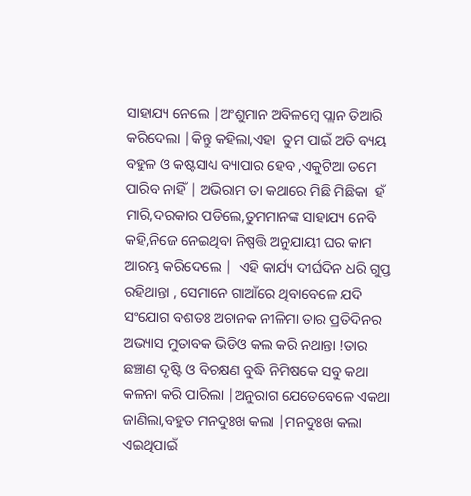ସାହାଯ୍ୟ ନେଲେ |ଅଂଶୁମାନ ଅବିଳମ୍ବେ ପ୍ଲାନ ତିଆରି କରିଦେଲା |କିନ୍ତୁ କହିଲା,ଏହା  ତୁମ ପାଇଁ ଅତି ବ୍ୟୟ ବହୁଳ ଓ କଷ୍ଟସାଧ୍ୟ ବ୍ୟାପାର ହେବ ,ଏକୁଟିଆ ତମେ ପାରିବ ନାହିଁ | ଅଭିରାମ ତା କଥାରେ ମିଛି ମିଛିକା  ହଁ ମାରି,ଦରକାର ପଡିଲେ,ତୁମମାନଙ୍କ ସାହାଯ୍ୟ ନେବି କହି,ନିଜେ ନେଇଥିବା ନିଷ୍ପତ୍ତି ଅନୁଯାୟୀ ଘର କାମ ଆରମ୍ଭ କରିଦେଲେ |  ଏହି କାର୍ଯ୍ୟ ଦୀର୍ଘଦିନ ଧରି ଗୁପ୍ତ ରହିଥାନ୍ତା , ସେମାନେ ଗାଆଁରେ ଥିବାବେଳେ ଯଦି ସଂଯୋଗ ବଶତଃ ଅଚାନକ ନୀଳିମା ତାର ପ୍ରତିଦିନର ଅଭ୍ୟାସ ମୁତାବକ ଭିଡିଓ କଲ କରି ନଥାନ୍ତା !ତାର ଛଞ୍ଚାଣ ଦୃଷ୍ଟି ଓ ବିଚକ୍ଷଣ ବୁଦ୍ଧି ନିମିଷକେ ସବୁ କଥା କଳନା କରି ପାରିଲା |ଅନୁରାଗ ଯେତେବେଳେ ଏକଥା ଜାଣିଲା,ବହୁତ ମନଦୁଃଖ କଲା |ମନଦୁଃଖ କଲା ଏଇଥିପାଇଁ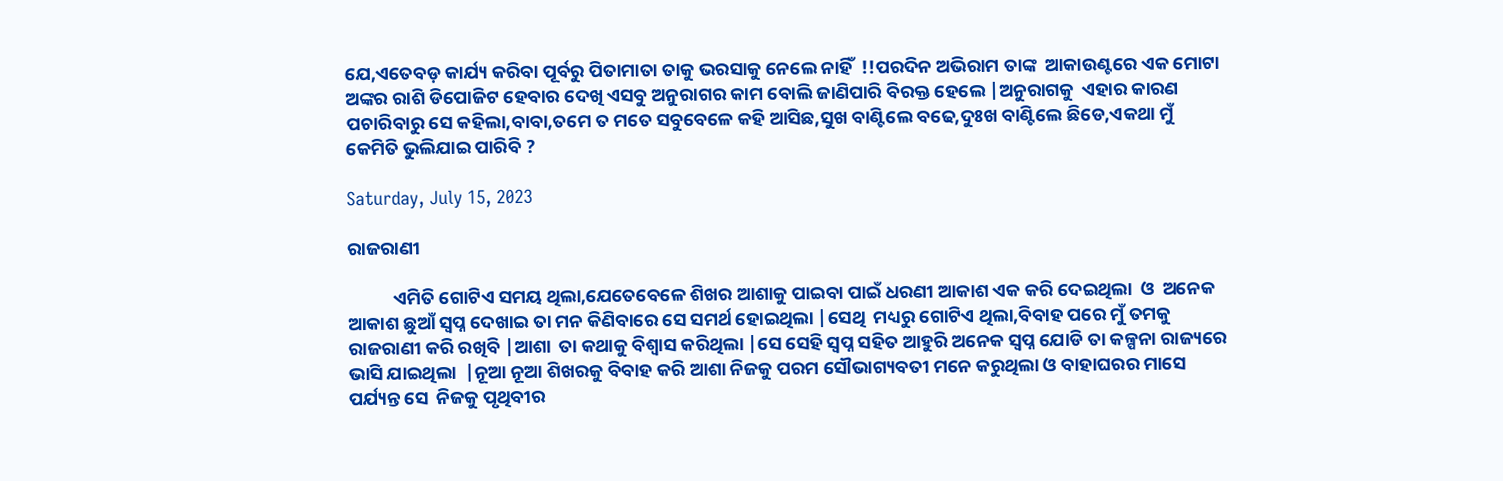ଯେ,ଏତେବଡ଼ କାର୍ଯ୍ୟ କରିବା ପୂର୍ବରୁ ପିତାମାତା ତାକୁ ଭରସାକୁ ନେଲେ ନାହିଁ  !!ପରଦିନ ଅଭିରାମ ତାଙ୍କ  ଆକାଉଣ୍ଟରେ ଏକ ମୋଟା ଅଙ୍କର ରାଶି ଡିପୋଜିଟ ହେବାର ଦେଖି ଏସବୁ ଅନୁରାଗର କାମ ବୋଲି ଜାଣିପାରି ବିରକ୍ତ ହେଲେ |ଅନୁରାଗକୁ  ଏହାର କାରଣ ପଚାରିବାରୁ ସେ କହିଲା,ବାବା,ତମେ ତ ମତେ ସବୁବେଳେ କହି ଆସିଛ,ସୁଖ ବାଣ୍ଟିଲେ ବଢେ,ଦୁଃଖ ବାଣ୍ଟିଲେ ଛିଡେ,ଏକଥା ମୁଁ କେମିତି ଭୁଲିଯାଇ ପାରିବି ?

Saturday, July 15, 2023

ରାଜରାଣୀ

           ଏମିତି ଗୋଟିଏ ସମୟ ଥିଲା,ଯେତେବେଳେ ଶିଖର ଆଶାକୁ ପାଇବା ପାଇଁ ଧରଣୀ ଆକାଶ ଏକ କରି ଦେଇଥିଲା  ଓ  ଅନେକ ଆକାଶ ଛୁଆଁ ସ୍ୱପ୍ନ ଦେଖାଇ ତା ମନ କିଣିବାରେ ସେ ସମର୍ଥ ହୋଇଥିଲା |ସେଥି  ମଧ୍ୟରୁ ଗୋଟିଏ ଥିଲା,ବିବାହ ପରେ ମୁଁ ତମକୁ ରାଜରାଣୀ କରି ରଖିବି |ଆଶା  ତା କଥାକୁ ବିଶ୍ୱାସ କରିଥିଲା |ସେ ସେହି ସ୍ୱପ୍ନ ସହିତ ଆହୁରି ଅନେକ ସ୍ୱପ୍ନ ଯୋଡି ତା କଳ୍ପନା ରାଜ୍ୟରେ ଭାସି ଯାଇଥିଲା  |ନୂଆ ନୂଆ ଶିଖରକୁ ବିବାହ କରି ଆଶା ନିଜକୁ ପରମ ସୌଭାଗ୍ୟବତୀ ମନେ କରୁଥିଲା ଓ ବାହାଘରର ମାସେ ପର୍ଯ୍ୟନ୍ତ ସେ  ନିଜକୁ ପୃଥିବୀର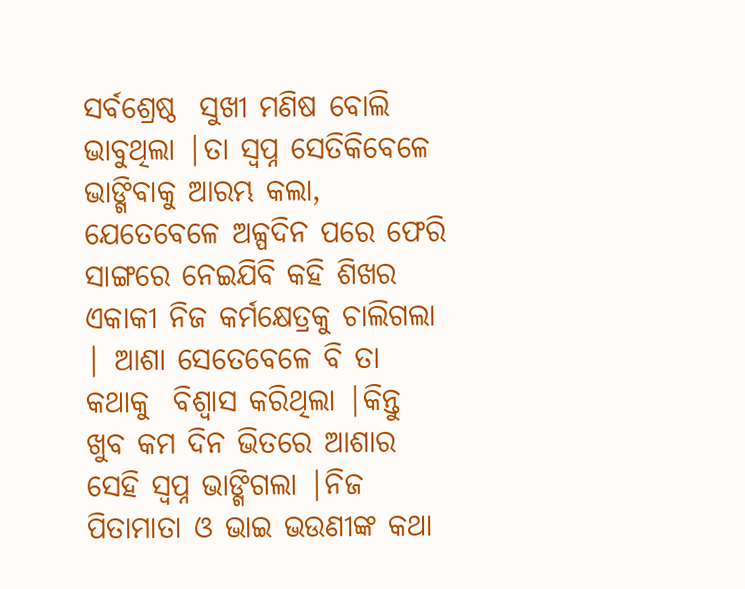ସର୍ବଶ୍ରେଷ୍ଠ  ସୁଖୀ ମଣିଷ ବୋଲି ଭାବୁଥିଲା |ତା ସ୍ୱପ୍ନ ସେତିକିବେଳେ ଭାଙ୍ଗିବାକୁ ଆରମ୍ଭ କଲା, ଯେତେବେଳେ ଅଳ୍ପଦିନ ପରେ ଫେରି ସାଙ୍ଗରେ ନେଇଯିବି କହି ଶିଖର ଏକାକୀ ନିଜ କର୍ମକ୍ଷେତ୍ରକୁ ଚାଲିଗଲା  | ଆଶା ସେତେବେଳେ ବି ତା କଥାକୁ  ବିଶ୍ୱାସ କରିଥିଲା |କିନ୍ତୁ ଖୁବ କମ ଦିନ ଭିତରେ ଆଶାର ସେହି ସ୍ୱପ୍ନ ଭାଙ୍ଗିଗଲା |ନିଜ ପିତାମାତା ଓ ଭାଇ ଭଉଣୀଙ୍କ କଥା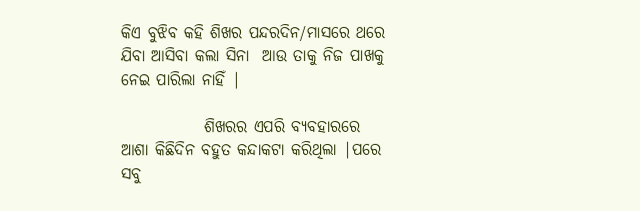କିଏ ବୁଝିବ କହି ଶିଖର ପନ୍ଦରଦିନ/ମାସରେ ଥରେ ଯିବା ଆସିବା କଲା ସିନା  ଆଉ ତାକୁ ନିଜ ପାଖକୁ ନେଇ ପାରିଲା ନାହିଁ |

             ଶିଖରର ଏପରି ବ୍ୟବହାରରେ ଆଶା କିଛିଦିନ ବହୁତ କନ୍ଦାକଟା କରିଥିଲା |ପରେ ସବୁ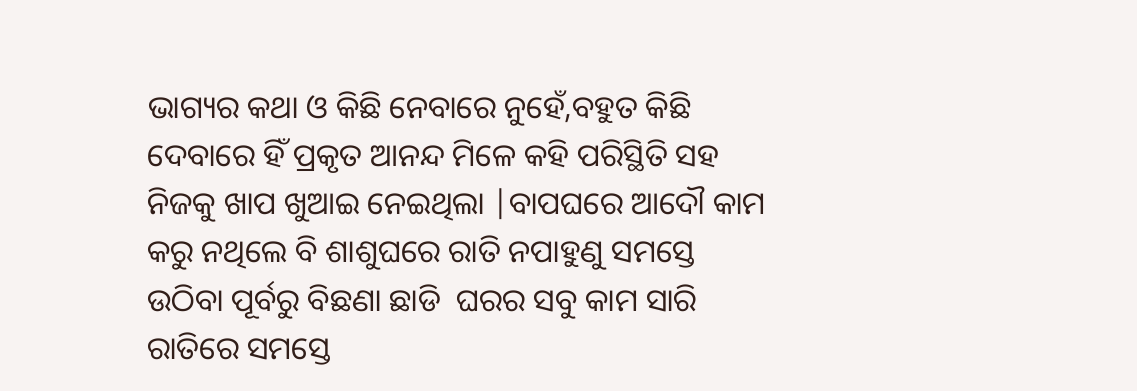ଭାଗ୍ୟର କଥା ଓ କିଛି ନେବାରେ ନୁହେଁ,ବହୁତ କିଛି ଦେବାରେ ହିଁ ପ୍ରକୃତ ଆନନ୍ଦ ମିଳେ କହି ପରିସ୍ଥିତି ସହ ନିଜକୁ ଖାପ ଖୁଆଇ ନେଇଥିଲା |ବାପଘରେ ଆଦୌ କାମ କରୁ ନଥିଲେ ବି ଶାଶୁଘରେ ରାତି ନପାହୁଣୁ ସମସ୍ତେ ଉଠିବା ପୂର୍ବରୁ ବିଛଣା ଛାଡି  ଘରର ସବୁ କାମ ସାରି ରାତିରେ ସମସ୍ତେ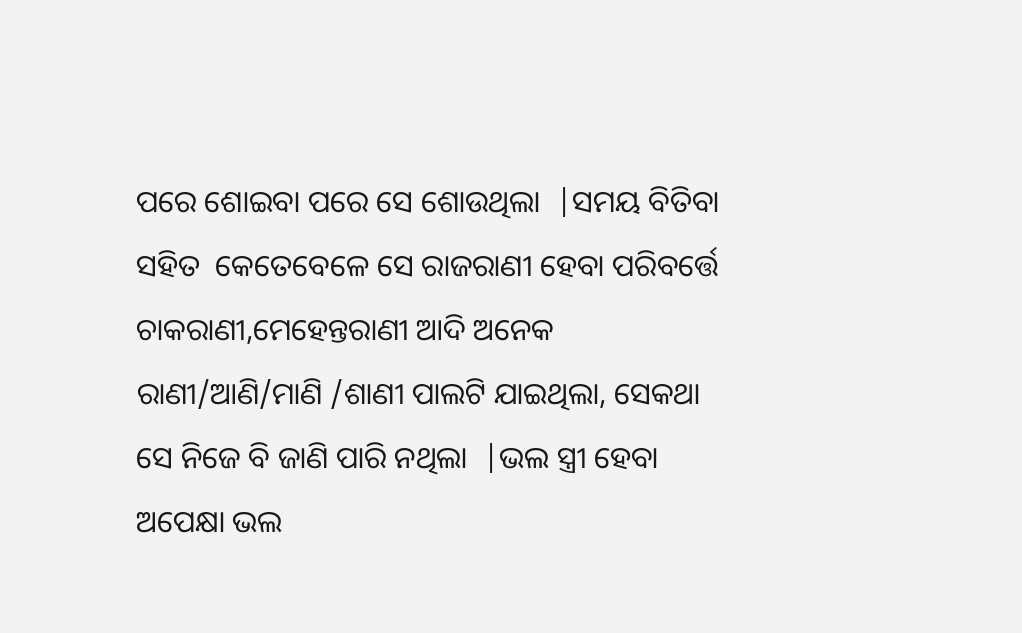ପରେ ଶୋଇବା ପରେ ସେ ଶୋଉଥିଲା  |ସମୟ ବିତିବା ସହିତ  କେତେବେଳେ ସେ ରାଜରାଣୀ ହେବା ପରିବର୍ତ୍ତେ ଚାକରାଣୀ,ମେହେନ୍ତରାଣୀ ଆଦି ଅନେକ ରାଣୀ/ଆଣି/ମାଣି /ଶାଣୀ ପାଲଟି ଯାଇଥିଲା, ସେକଥା ସେ ନିଜେ ବି ଜାଣି ପାରି ନଥିଲା  |ଭଲ ସ୍ତ୍ରୀ ହେବା ଅପେକ୍ଷା ଭଲ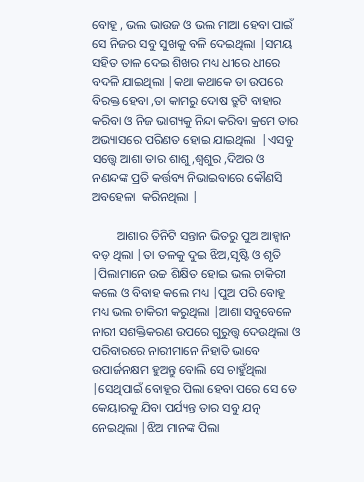ବୋହୂ , ଭଲ ଭାଉଜ ଓ ଭଲ ମାଆ ହେବା ପାଇଁ ସେ ନିଜର ସବୁ ସୁଖକୁ ବଳି ଦେଇଥିଲା |ସମୟ ସହିତ ତାଳ ଦେଇ ଶିଖର ମଧ୍ୟ ଧୀରେ ଧୀରେ ବଦଳି ଯାଇଥିଲା |କଥା କଥାକେ ତା ଉପରେ ବିରକ୍ତ ହେବା ,ତା କାମରୁ ଦୋଷ ତ୍ରୁଟି ବାହାର କରିବା ଓ ନିଜ ଭାଗ୍ୟକୁ ନିନ୍ଦା କରିବା କ୍ରମେ ତାର ଅଭ୍ୟାସରେ ପରିଣତ ହୋଇ ଯାଇଥିଲା  |ଏସବୁ ସତ୍ତ୍ୱେ ଆଶା ତାର ଶାଶୁ,ଶ୍ୱଶୁର ,ଦିଅର ଓ ନଣନ୍ଦଙ୍କ ପ୍ରତି କର୍ତ୍ତବ୍ୟ ନିଭାଇବାରେ କୌଣସି ଅବହେଳା  କରିନଥିଲା |

        ଆଶାର ତିନିଟି ସନ୍ତାନ ଭିତରୁ ପୁଅ ଆହ୍ୱାନ ବଡ଼ ଥିଲା |ତା ତଳକୁ ଦୁଇ ଝିଅ,ସୃଷ୍ଟି ଓ ଶୃତି  |ପିଲାମାନେ ଉଚ୍ଚ ଶିକ୍ଷିତ ହୋଇ ଭଲ ଚାକିରୀ କଲେ ଓ ବିବାହ କଲେ ମଧ୍ୟ |ପୁଅ ପରି ବୋହୂ ମଧ୍ୟ ଭଲ ଚାକିରୀ କରୁଥିଲା |ଆଶା ସବୁବେଳେ ନାରୀ ସଶକ୍ତିକରଣ ଉପରେ ଗୁରୁତ୍ତ୍ଵ ଦେଉଥିଲା ଓ ପରିବାରରେ ନାରୀମାନେ ନିହାତି ଭାବେ ଉପାର୍ଜନକ୍ଷମ ହୁଅନ୍ତୁ ବୋଲି ସେ ଚାହୁଁଥିଲା |ସେଥିପାଇଁ ବୋହୂର ପିଲା ହେବା ପରେ ସେ ଡେ କେୟାରକୁ ଯିବା ପର୍ଯ୍ୟନ୍ତ ତାର ସବୁ ଯତ୍ନ ନେଇଥିଲା |ଝିଅ ମାନଙ୍କ ପିଲା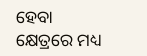ହେବା  କ୍ଷେତ୍ରରେ ମଧ୍ୟ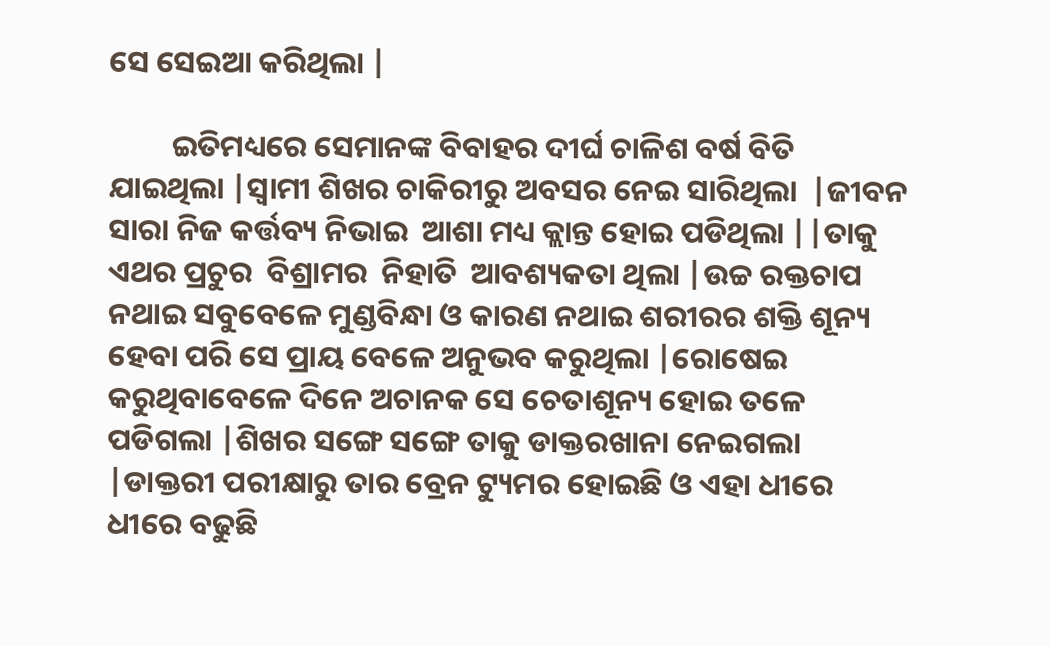ସେ ସେଇଆ କରିଥିଲା |

         ଇତିମଧ୍ୟରେ ସେମାନଙ୍କ ବିବାହର ଦୀର୍ଘ ଚାଳିଶ ବର୍ଷ ବିତି ଯାଇଥିଲା |ସ୍ୱାମୀ ଶିଖର ଚାକିରୀରୁ ଅବସର ନେଇ ସାରିଥିଲା  |ଜୀବନ ସାରା ନିଜ କର୍ତ୍ତବ୍ୟ ନିଭାଇ  ଆଶା ମଧ୍ୟ କ୍ଲାନ୍ତ ହୋଇ ପଡିଥିଲା ||ତାକୁ ଏଥର ପ୍ରଚୁର  ବିଶ୍ରାମର  ନିହାତି  ଆବଶ୍ୟକତା ଥିଲା |ଉଚ୍ଚ ରକ୍ତଚାପ ନଥାଇ ସବୁବେଳେ ମୁଣ୍ଡବିନ୍ଧା ଓ କାରଣ ନଥାଇ ଶରୀରର ଶକ୍ତି ଶୂନ୍ୟ ହେବା ପରି ସେ ପ୍ରାୟ ବେଳେ ଅନୁଭବ କରୁଥିଲା |ରୋଷେଇ କରୁଥିବାବେଳେ ଦିନେ ଅଚାନକ ସେ ଚେତାଶୂନ୍ୟ ହୋଇ ତଳେ ପଡିଗଲା |ଶିଖର ସଙ୍ଗେ ସଙ୍ଗେ ତାକୁ ଡାକ୍ତରଖାନା ନେଇଗଲା |ଡାକ୍ତରୀ ପରୀକ୍ଷାରୁ ତାର ବ୍ରେନ ଟ୍ୟୁମର ହୋଇଛି ଓ ଏହା ଧୀରେ ଧୀରେ ବଢୁଛି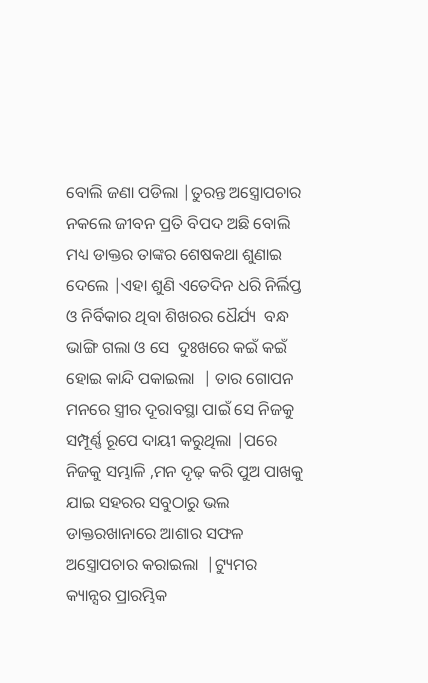ବୋଲି ଜଣା ପଡିଲା |ତୁରନ୍ତ ଅସ୍ତ୍ରୋପଚାର ନକଲେ ଜୀବନ ପ୍ରତି ବିପଦ ଅଛି ବୋଲି ମଧ୍ୟ ଡାକ୍ତର ତାଙ୍କର ଶେଷକଥା ଶୁଣାଇ ଦେଲେ |ଏହା ଶୁଣି ଏତେଦିନ ଧରି ନିର୍ଲିପ୍ତ ଓ ନିର୍ବିକାର ଥିବା ଶିଖରର ଧୈର୍ଯ୍ୟ  ବନ୍ଧ ଭାଙ୍ଗି ଗଲା ଓ ସେ  ଦୁଃଖରେ କଇଁ କଇଁ ହୋଇ କାନ୍ଦି ପକାଇଲା  | ତାର ଗୋପନ ମନରେ ସ୍ତ୍ରୀର ଦୂରାବସ୍ଥା ପାଇଁ ସେ ନିଜକୁ ସମ୍ପୂର୍ଣ୍ଣ ରୂପେ ଦାୟୀ କରୁଥିଲା |ପରେ  ନିଜକୁ ସମ୍ଭାଳି ,ମନ ଦୃଢ଼ କରି ପୁଅ ପାଖକୁ ଯାଇ ସହରର ସବୁଠାରୁ ଭଲ ଡାକ୍ତରଖାନାରେ ଆଶାର ସଫଳ ଅସ୍ତ୍ରୋପଚାର କରାଇଲା  |ଟ୍ୟୁମର କ୍ୟାନ୍ସର ପ୍ରାରମ୍ଭିକ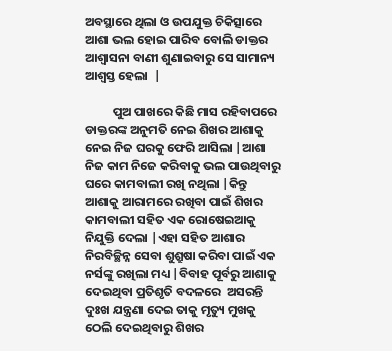ଅବସ୍ଥାରେ ଥିଲା ଓ ଉପଯୁକ୍ତ ଚିକିତ୍ସାରେ ଆଶା ଭଲ ହୋଇ ପାରିବ ବୋଲି ଡାକ୍ତର ଆଶ୍ୱାସନା ବାଣୀ ଶୁଣାଇବାରୁ ସେ ସାମାନ୍ୟ ଆଶ୍ୱସ୍ତ ହେଲା  |

          ପୁଅ ପାଖରେ କିଛି ମାସ ରହିବାପରେ ଡାକ୍ତରଙ୍କ ଅନୁମତି ନେଇ ଶିଖର ଆଶାକୁ ନେଇ ନିଜ ଘରକୁ ଫେରି ଆସିଲା |ଆଶା ନିଜ କାମ ନିଜେ କରିବାକୁ ଭଲ ପାଉଥିବାରୁ ଘରେ କାମବାଲୀ ରଖି ନଥିଲା |କିନ୍ତୁ ଆଶାକୁ ଆରାମରେ ରଖିବା ପାଇଁ ଶିଖର କାମବାଲୀ ସହିତ ଏକ ରୋଷେଇଆକୁ ନିଯୁକ୍ତି ଦେଲା |ଏହା ସହିତ ଆଶାର ନିରବିଚ୍ଛିନ୍ନ ସେବା ଶୁଶ୍ରୁଷା କରିବା ପାଇଁ ଏକ ନର୍ସଙ୍କୁ ରଖିଲା ମଧ୍ୟ |ବିବାହ ପୂର୍ବରୁ ଆଶାକୁ ଦେଇଥିବା ପ୍ରତିଶୃତି ବଦଳରେ  ଅସରନ୍ତି ଦୁଃଖ ଯନ୍ତ୍ରଣା ଦେଇ ତାକୁ ମୃତ୍ୟୁ ମୁଖକୁ ଠେଲି ଦେଇଥିବାରୁ ଶିଖର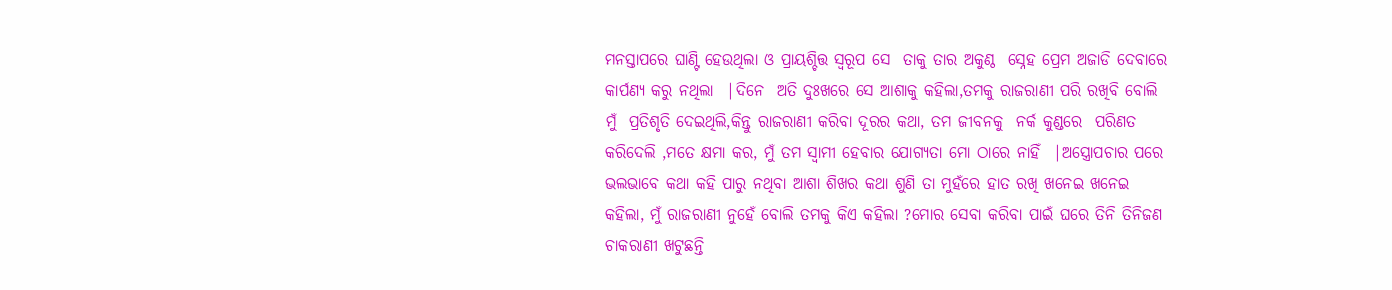ମନସ୍ତାପରେ ଘାଣ୍ଟି ହେଉଥିଲା ଓ ପ୍ରାୟଶ୍ଚିତ୍ତ ସ୍ୱରୂପ ସେ  ତାକୁ ତାର ଅକୁଣ୍ଠ  ସ୍ନେହ ପ୍ରେମ ଅଜାଡି ଦେବାରେ କାର୍ପଣ୍ୟ କରୁ ନଥିଲା  |ଦିନେ  ଅତି ଦୁଃଖରେ ସେ ଆଶାକୁ କହିଲା,ତମକୁ ରାଜରାଣୀ ପରି ରଖିବି ବୋଲି ମୁଁ  ପ୍ରତିଶୃତି ଦେଇଥିଲି,କିନ୍ତୁ ରାଜରାଣୀ କରିବା ଦୂରର କଥା, ତମ ଜୀବନକୁ  ନର୍କ କୁଣ୍ଡରେ  ପରିଣତ  କରିଦେଲି ,ମତେ କ୍ଷମା କର, ମୁଁ ତମ ସ୍ୱାମୀ ହେବାର ଯୋଗ୍ୟତା ମୋ ଠାରେ ନାହିଁ  |ଅସ୍ତ୍ରୋପଚାର ପରେ  ଭଲଭାବେ କଥା କହି ପାରୁ ନଥିବା ଆଶା ଶିଖର କଥା ଶୁଣି ତା ମୁହଁରେ ହାତ ରଖି ଖନେଇ ଖନେଇ କହିଲା, ମୁଁ ରାଜରାଣୀ ନୁହେଁ ବୋଲି ତମକୁ କିଏ କହିଲା ?ମୋର ସେବା କରିବା ପାଇଁ ଘରେ ତିନି ତିନିଜଣ  ଚାକରାଣୀ ଖଟୁଛନ୍ତି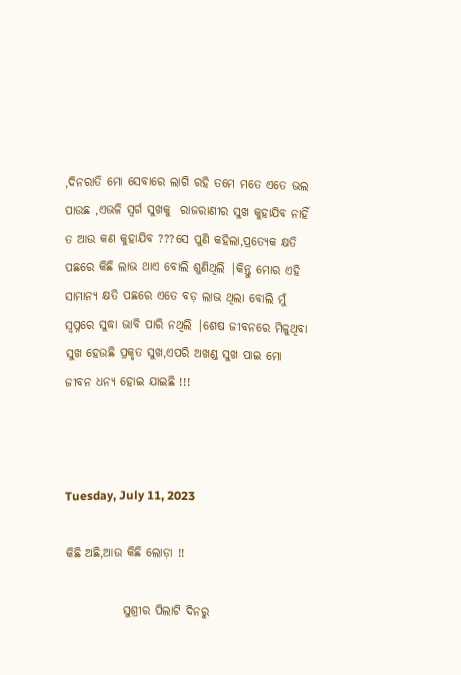,ଦିନରାତି ମୋ ସେବାରେ ଲାଗି ରହି ତମେ ମତେ ଏତେ ଭଲ ପାଉଛ ,ଏଭଳି ସ୍ୱର୍ଗ ସୁଖକୁ  ରାଜରାଣୀର ସୁଖ କୁହାଯିବ ନାହିଁ  ତ ଆଉ କଣ କୁହାଯିବ ???ସେ ପୁଣି କହିଲା,ପ୍ରତ୍ୟେକ କ୍ଷତି ପଛରେ କିଛି ଲାଭ ଥାଏ ବୋଲି ଶୁଣିଥିଲି |କିନ୍ତୁ ମୋର ଏହି ସାମାନ୍ୟ କ୍ଷତି ପଛରେ ଏତେ ବଡ଼ ଲାଭ ଥିଲା ବୋଲି ମୁଁ ସ୍ୱପ୍ନରେ ସୁଦ୍ଧା ଭାବି ପାରି ନଥିଲି |ଶେଷ ଜୀବନରେ ମିଳୁଥିବା ସୁଖ ହେଉଛି ପ୍ରକୃତ ସୁଖ,ଏପରି ଅଖଣ୍ଡ ସୁଖ ପାଇ ମୋ ଜୀବନ ଧନ୍ୟ ହୋଇ ଯାଇଛି !!!



Tuesday, July 11, 2023

କିଛି ଅଛି,ଆଉ କିଛି ଲୋଡ଼ା !!

            ସୁଶ୍ରୀର ପିଲାଟି ଦିନରୁ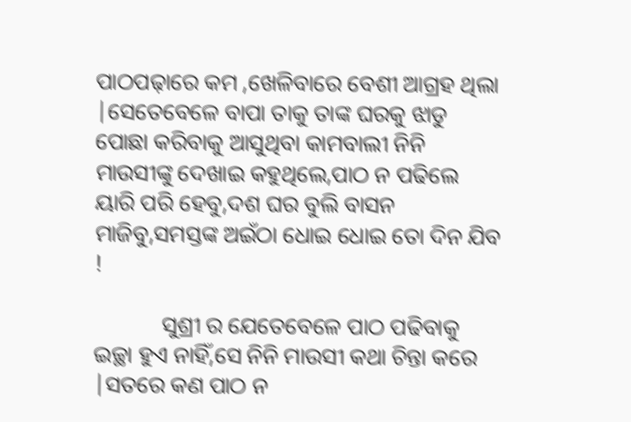ପାଠପଢ଼ାରେ କମ ,ଖେଳିବାରେ ବେଶୀ ଆଗ୍ରହ ଥିଲା |ସେତେବେଳେ ବାପା ତାକୁ ତାଙ୍କ ଘରକୁ ଝାଡୁ ପୋଛା କରିବାକୁ ଆସୁଥିବା କାମବାଲୀ ନିନି ମାଉସୀଙ୍କୁ ଦେଖାଇ କହୁଥିଲେ,ପାଠ ନ ପଢିଲେ ୟାରି ପରି ହେବୁ,ଦଶ ଘର ବୁଲି ବାସନ ମାଜିବୁ,ସମସ୍ତଙ୍କ ଅଇଁଠା ଧୋଇ ଧୋଇ ତୋ ଦିନ ଯିବ !

            ସୁଶ୍ରୀ ର ଯେତେବେଳେ ପାଠ ପଢିବାକୁ ଇଚ୍ଛା ହୁଏ ନାହିଁ,ସେ ନିନି ମାଉସୀ କଥା ଚିନ୍ତା କରେ |ସତରେ କଣ ପାଠ ନ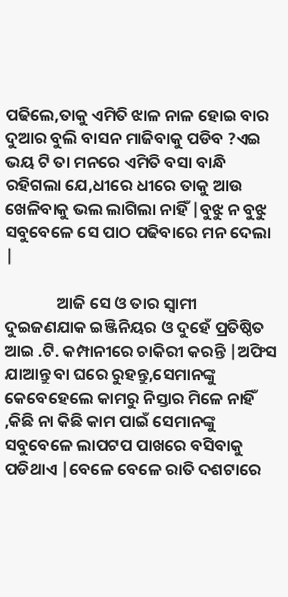ପଢିଲେ,ତାକୁ ଏମିତି ଝାଳ ନାଳ ହୋଇ ବାର ଦୁଆର ବୁଲି ବାସନ ମାଜିବାକୁ ପଡିବ ?ଏଇ ଭୟ ଟି ତା ମନରେ ଏମିତି ବସା ବାନ୍ଧି ରହିଗଲା ଯେ,ଧୀରେ ଧୀରେ ତାକୁ ଆଉ ଖେଳିବାକୁ ଭଲ ଲାଗିଲା ନାହିଁ |ବୁଝୁ ନ ବୁଝୁ ସବୁବେଳେ ସେ ପାଠ ପଢିବାରେ ମନ ଦେଲା |

              ଆଜି ସେ ଓ ତାର ସ୍ୱାମୀ ଦୁଇଜଣଯାକ ଇଞ୍ଜିନିୟର ଓ ଦୁହେଁ ପ୍ରତିଷ୍ଠିତ ଆଇ .ଟି. କମ୍ପାନୀରେ ଚାକିରୀ କରନ୍ତି |ଅଫିସ ଯାଆନ୍ତୁ ବା ଘରେ ରୁହନ୍ତୁ,ସେମାନଙ୍କୁ କେବେହେଲେ କାମରୁ ନିସ୍ତାର ମିଳେ ନାହିଁ ,କିଛି ନା କିଛି କାମ ପାଇଁ ସେମାନଙ୍କୁ ସବୁବେଳେ ଲାପଟପ ପାଖରେ ବସିବାକୁ ପଡିଥାଏ |ବେଳେ ବେଳେ ରାତି ଦଶଟାରେ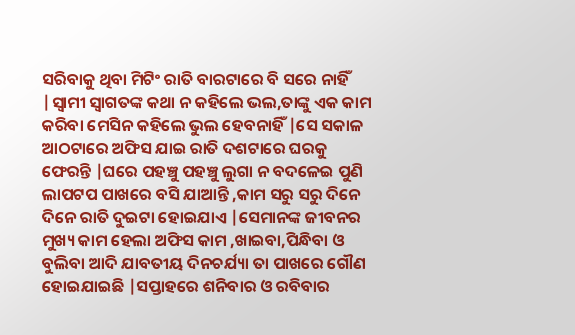ସରିବାକୁ ଥିବା ମିଟିଂ ରାତି ବାରଟାରେ ବି ସରେ ନାହିଁ |ସ୍ୱାମୀ ସ୍ୱାଗତଙ୍କ କଥା ନ କହିଲେ ଭଲ,ତାଙ୍କୁ ଏକ କାମ କରିବା ମେସିନ କହିଲେ ଭୁଲ ହେବନାହିଁ |ସେ ସକାଳ ଆଠଟାରେ ଅଫିସ ଯାଇ ରାତି ଦଶଟାରେ ଘରକୁ ଫେରନ୍ତି |ଘରେ ପହଞ୍ଚୁ ପହଞ୍ଚୁ ଲୁଗା ନ ବଦଳେଇ ପୁଣି ଲାପଟପ ପାଖରେ ବସି ଯାଆନ୍ତି ,କାମ ସରୁ ସରୁ ଦିନେ ଦିନେ ରାତି ଦୁଇଟା ହୋଇଯାଏ |ସେମାନଙ୍କ ଜୀବନର ମୁଖ୍ୟ କାମ ହେଲା ଅଫିସ କାମ ,ଖାଇବା,ପିନ୍ଧିବା ଓ ବୁଲିବା ଆଦି ଯାବତୀୟ ଦିନଚର୍ଯ୍ୟା ତା ପାଖରେ ଗୌଣ ହୋଇଯାଇଛି |ସପ୍ତାହରେ ଶନିବାର ଓ ରବିବାର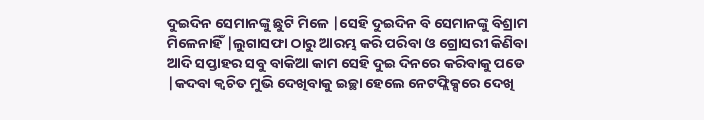ଦୁଇଦିନ ସେମାନଙ୍କୁ ଛୁଟି ମିଳେ |ସେହି ଦୁଇଦିନ ବି ସେମାନଙ୍କୁ ବିଶ୍ରାମ ମିଳେନାହିଁ |ଲୁଗାସଫା ଠାରୁ ଆରମ୍ଭ କରି ପରିବା ଓ ଗ୍ରୋସରୀ କିଣିବା ଆଦି ସପ୍ତାହର ସବୁ ବାକିଆ କାମ ସେହି ଦୁଇ ଦିନରେ କରିବାକୁ ପଡେ |କଦବା କ୍ଵଚିତ ମୁଭି ଦେଖିବାକୁ ଇଚ୍ଛା ହେଲେ ନେଟଫ୍ଲିକ୍ସରେ ଦେଖି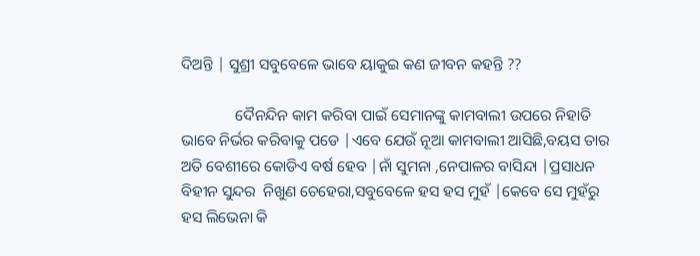ଦିଅନ୍ତି | ସୁଶ୍ରୀ ସବୁବେଳେ ଭାବେ ୟାକୁଇ କଣ ଜୀବନ କହନ୍ତି ??

              ଦୈନନ୍ଦିନ କାମ କରିବା ପାଇଁ ସେମାନଙ୍କୁ କାମବାଲୀ ଉପରେ ନିହାତି ଭାବେ ନିର୍ଭର କରିବାକୁ ପଡେ |ଏବେ ଯେଉଁ ନୂଆ କାମବାଲୀ ଆସିଛି,ବୟସ ତାର ଅତି ବେଶୀରେ କୋଡିଏ ବର୍ଷ ହେବ |ନାଁ ସୁମନା ,ନେପାଳର ବାସିନ୍ଦା |ପ୍ରସାଧନ ବିହୀନ ସୁନ୍ଦର  ନିଖୁଣ ଚେହେରା,ସବୁବେଳେ ହସ ହସ ମୁହଁ |କେବେ ସେ ମୁହଁରୁ ହସ ଲିଭେନା କି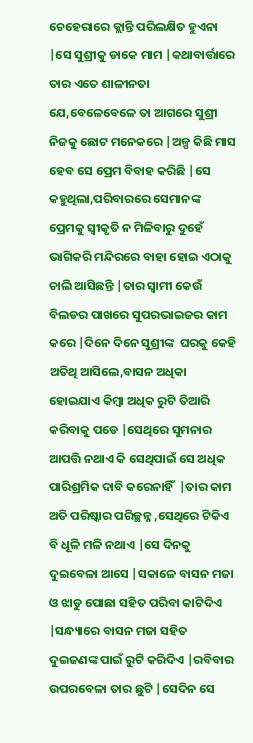ଚେହେରାରେ କ୍ଲାନ୍ତି ପରିଲକ୍ଷିତ ହୁଏନା |ସେ ସୁଶ୍ରୀକୁ ଡାକେ ମାମ |କଥାବାର୍ତ୍ତାରେ ତାର ଏତେ ଶାଳୀନତା ଯେ,ବେଳେବେଳେ ତା ଆଗରେ ସୁଶ୍ରୀ ନିଜକୁ ଛୋଟ ମନେକରେ |ଅଳ୍ପ କିଛି ମାସ ହେବ ସେ ପ୍ରେମ ବିବାହ କରିଛି |ସେ କହୁଥିଲା,ପରିବାରରେ ସେମାନଙ୍କ ପ୍ରେମକୁ ସ୍ୱୀକୃତି ନ ମିଳିବାରୁ ଦୁହେଁ ଭାଗିକରି ମନ୍ଦିରରେ ବାହା ହୋଇ ଏଠାକୁ ଚାଲି ଆସିଛନ୍ତି |ତାର ସ୍ୱାମୀ କେଉଁ ବିଲଡର ପାଖରେ ସୁପରଭାଇଜର କାମ କରେ |ଦିନେ ଦିନେ ସୁଶ୍ରୀଙ୍କ  ଘରକୁ କେହି ଅତିଥି ଆସିଲେ,ବାସନ ଅଧିକା ହୋଇଯାଏ କିମ୍ବା ଅଧିକ ରୁଟି ତିଆରି କରିବାକୁ ପଡେ |ସେଥିରେ ସୁମନାର ଆପତ୍ତି ନଥାଏ କି ସେଥିପାଇଁ ସେ ଅଧିକ ପାରିଶ୍ରମିକ ଦାବି କରେନାହିଁ  |ତାର କାମ ଅତି ପରିଷ୍କାର ପରିଚ୍ଛନ୍ନ ,ସେଥିରେ ଟିକିଏ ବି ଧୂଳି ମଳି ନଥାଏ |ସେ ଦିନକୁ ଦୁଇବେଳା ଆସେ |ସକାଳେ ବାସନ ମଜା ଓ ଝାଡୁ ପୋଛା ସହିତ ପରିବା କାଟିଦିଏ |ସନ୍ଧ୍ୟାରେ ବାସନ ମଜା ସହିତ ଦୁଇଜଣଙ୍କ ପାଇଁ ରୁଟି କରିଦିଏ |ରବିବାର ଉପରବେଳା ତାର ଛୁଟି |ସେଦିନ ସେ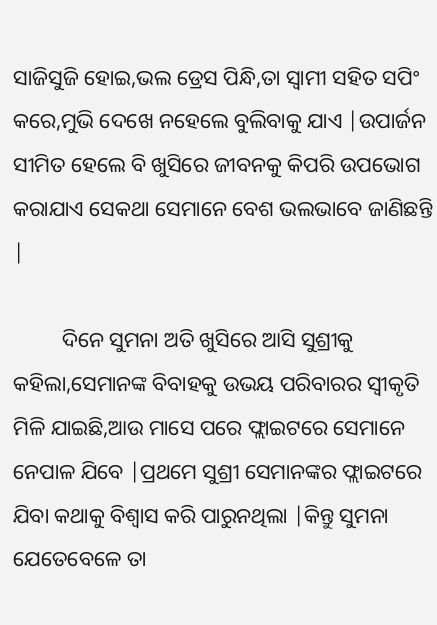ସାଜିସୁଜି ହୋଇ,ଭଲ ଡ୍ରେସ ପିନ୍ଧି,ତା ସ୍ୱାମୀ ସହିତ ସପିଂ କରେ,ମୁଭି ଦେଖେ ନହେଲେ ବୁଲିବାକୁ ଯାଏ |ଉପାର୍ଜନ ସୀମିତ ହେଲେ ବି ଖୁସିରେ ଜୀବନକୁ କିପରି ଉପଭୋଗ କରାଯାଏ ସେକଥା ସେମାନେ ବେଶ ଭଲଭାବେ ଜାଣିଛନ୍ତି |

         ଦିନେ ସୁମନା ଅତି ଖୁସିରେ ଆସି ସୁଶ୍ରୀକୁ  କହିଲା,ସେମାନଙ୍କ ବିବାହକୁ ଉଭୟ ପରିବାରର ସ୍ୱୀକୃତି ମିଳି ଯାଇଛି,ଆଉ ମାସେ ପରେ ଫ୍ଲାଇଟରେ ସେମାନେ ନେପାଳ ଯିବେ |ପ୍ରଥମେ ସୁଶ୍ରୀ ସେମାନଙ୍କର ଫ୍ଲାଇଟରେ ଯିବା କଥାକୁ ବିଶ୍ୱାସ କରି ପାରୁନଥିଲା |କିନ୍ତୁ ସୁମନା ଯେତେବେଳେ ତା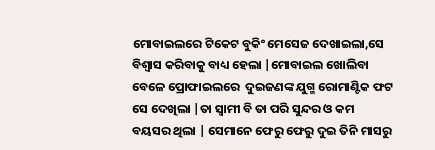ମୋବାଇଲରେ ଟିକେଟ ବୁକିଂ ମେସେଜ ଦେଖାଇଲା,ସେ ବିଶ୍ୱାସ କରିବାକୁ ବାଧ୍ୟ ହେଲା |ମୋବାଇଲ ଖୋଲିବା ବେଳେ ପ୍ରୋଫାଇଲରେ  ଦୁଇଜଣଙ୍କ ଯୁଗ୍ମ ରୋମାଣ୍ଟିକ ଫଟ ସେ ଦେଖିଲା |ତା ସ୍ୱାମୀ ବି ତା ପରି ସୁନ୍ଦର ଓ କମ ବୟସର ଥିଲା | ସେମାନେ ଫେରୁ ଫେରୁ ଦୁଇ ତିନି ମାସରୁ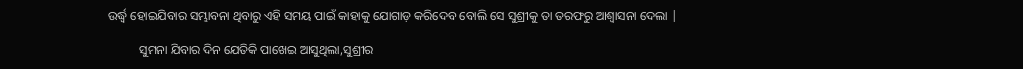ଉର୍ଦ୍ଧ୍ୱ ହୋଇଯିବାର ସମ୍ଭାବନା ଥିବାରୁ ଏହି ସମୟ ପାଇଁ କାହାକୁ ଯୋଗାଡ଼ କରିଦେବ ବୋଲି ସେ ସୁଶ୍ରୀକୁ ତା ତରଫରୁ ଆଶ୍ୱାସନା ଦେଲା |

          ସୁମନା ଯିବାର ଦିନ ଯେତିକି ପାଖେଇ ଆସୁଥିଲା,ସୁଶ୍ରୀର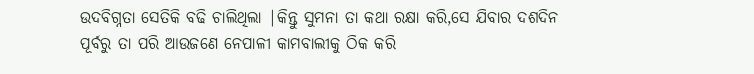ଉଦବିଗ୍ନତା ସେତିକି ବଢି ଚାଲିଥିଲା |କିନ୍ତୁ ସୁମନା ତା କଥା ରକ୍ଷା କରି,ସେ ଯିବାର ଦଶଦିନ ପୂର୍ବରୁ ତା ପରି ଆଉଜଣେ ନେପାଳୀ କାମବାଲୀକୁ ଠିକ କରି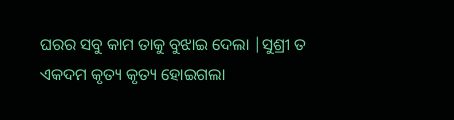ଘରର ସବୁ କାମ ତାକୁ ବୁଝାଇ ଦେଲା |ସୁଶ୍ରୀ ତ ଏକଦମ କୃତ୍ୟ କୃତ୍ୟ ହୋଇଗଲା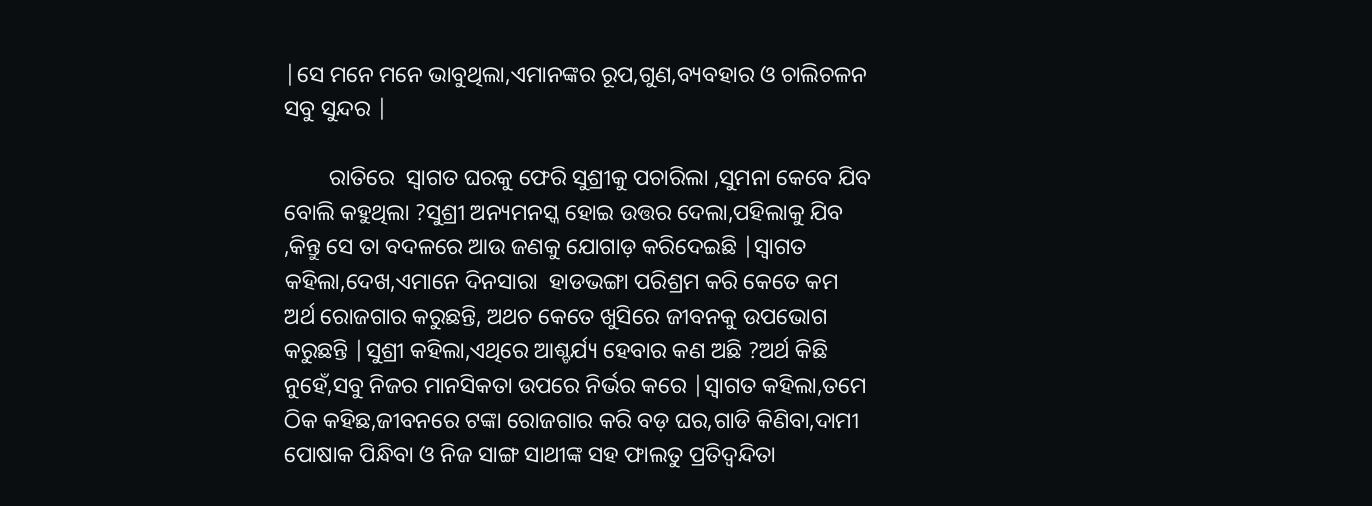|ସେ ମନେ ମନେ ଭାବୁଥିଲା,ଏମାନଙ୍କର ରୂପ,ଗୁଣ,ବ୍ୟବହାର ଓ ଚାଲିଚଳନ ସବୁ ସୁନ୍ଦର |

        ରାତିରେ  ସ୍ୱାଗତ ଘରକୁ ଫେରି ସୁଶ୍ରୀକୁ ପଚାରିଲା ,ସୁମନା କେବେ ଯିବ ବୋଲି କହୁଥିଲା ?ସୁଶ୍ରୀ ଅନ୍ୟମନସ୍କ ହୋଇ ଉତ୍ତର ଦେଲା,ପହିଲାକୁ ଯିବ ,କିନ୍ତୁ ସେ ତା ବଦଳରେ ଆଉ ଜଣକୁ ଯୋଗାଡ଼ କରିଦେଇଛି |ସ୍ୱାଗତ କହିଲା,ଦେଖ,ଏମାନେ ଦିନସାରା  ହାଡଭଙ୍ଗା ପରିଶ୍ରମ କରି କେତେ କମ ଅର୍ଥ ରୋଜଗାର କରୁଛନ୍ତି, ଅଥଚ କେତେ ଖୁସିରେ ଜୀବନକୁ ଉପଭୋଗ କରୁଛନ୍ତି |ସୁଶ୍ରୀ କହିଲା,ଏଥିରେ ଆଶ୍ଚର୍ଯ୍ୟ ହେବାର କଣ ଅଛି ?ଅର୍ଥ କିଛି ନୁହେଁ,ସବୁ ନିଜର ମାନସିକତା ଉପରେ ନିର୍ଭର କରେ |ସ୍ୱାଗତ କହିଲା,ତମେ ଠିକ କହିଛ,ଜୀବନରେ ଟଙ୍କା ରୋଜଗାର କରି ବଡ଼ ଘର,ଗାଡି କିଣିବା,ଦାମୀ ପୋଷାକ ପିନ୍ଧିବା ଓ ନିଜ ସାଙ୍ଗ ସାଥୀଙ୍କ ସହ ଫାଲତୁ ପ୍ରତିଦ୍ଵନ୍ଦିତା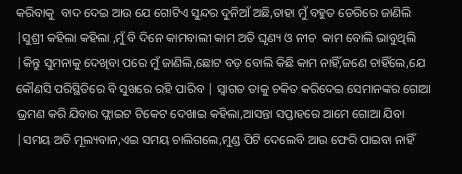କରିବାକୁ  ବାଦ ଦେଇ ଆଉ ଯେ ଗୋଟିଏ ସୁନ୍ଦର ଦୁନିଆଁ ଅଛି,ତାହା ମୁଁ ବହୁତ ଡେରିରେ ଜାଣିଲି |ସୁଶ୍ରୀ କହିଲା କହିଲା ,ମୁଁ ବି ଦିନେ କାମବାଲୀ କାମ ଅତି ଘୃଣ୍ୟ ଓ ନୀଚ  କାମ ବୋଲି ଭାବୁଥିଲି |କିନ୍ତୁ ସୁମନାକୁ ଦେଖିବା ପରେ ମୁଁ ଜାଣିଲି,ଛୋଟ ବଡ଼ ବୋଲି କିଛି କାମ ନାହିଁ,ଜଣେ ଚାହିଁଲେ,ଯେ କୌଣସି ପରିସ୍ଥିତିରେ ବି ସୁଖରେ ରହି ପାରିବ | ସ୍ୱାଗତ ତାକୁ ଚକିତ କରିଦେଇ ସେମାନଙ୍କର ଗୋଆ ଭ୍ରମଣ କରି ଯିବାର ଫ୍ଲାଇଟ ଟିକେଟ ଦେଖାଇ କହିଲା,ଆସନ୍ତା ସପ୍ତାହରେ ଆମେ ଗୋଆ ଯିବା |ସମୟ ଅତି ମୂଲ୍ୟବାନ,ଏଇ ସମୟ ଚାଲିଗଲେ,ମୁଣ୍ଡ ପିଟି ଦେଲେବି ଆଉ ଫେରି ପାଇବା ନାହିଁ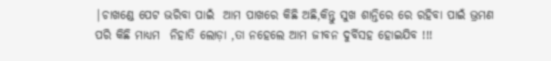|ଚାଖଣ୍ଡେ ପେଟ ଭରିବା ପାଇଁ  ଆମ ପାଖରେ କିଛି ଅଛି,କିନ୍ତୁ ସୁଖ ଶାନ୍ତିରେ ରେ ରହିବା ପାଇଁ ଭ୍ରମଣ  ପରି କିଛି ମାଧ୍ୟମ  ନିହାତି ଲୋଡ଼ା ,ତା ନହେଲେ ଆମ ଜୀବନ ଦୁର୍ବିସହ ହୋଇଯିବ !!!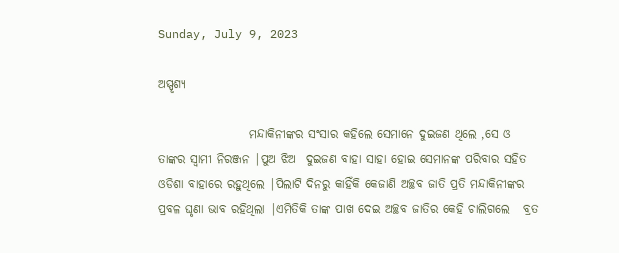Sunday, July 9, 2023

ଅସ୍ପୃଶ୍ୟ

                   ମନ୍ଦାକିନୀଙ୍କର ସଂସାର କହିଲେ ସେମାନେ ଦୁଇଜଣ ଥିଲେ ,ସେ ଓ ତାଙ୍କର ସ୍ୱାମୀ ନିରଞ୍ଜନ |ପୁଅ ଝିଅ  ଦୁଇଜଣ ବାହା ସାହା ହୋଇ ସେମାନଙ୍କ ପରିବାର ସହିତ ଓଡିଶା ବାହାରେ ରହୁଥିଲେ |ପିଲାଟି ଦିନରୁ କାହିଁକି କେଜାଣି ଅଚ୍ଛବ ଜାତି ପ୍ରତି ମନ୍ଦାକିନୀଙ୍କର  ପ୍ରବଳ ଘୃଣା ଭାବ ରହିଥିଲା |ଏମିତିକି ତାଙ୍କ ପାଖ ଦେଇ ଅଚ୍ଛବ ଜାତିର କେହି ଚାଲିଗଲେ   ବ୍ରତ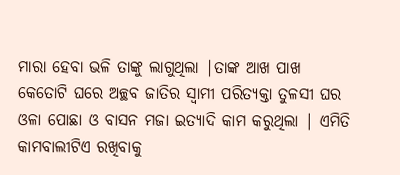ମାରା ହେବା ଭଳି ତାଙ୍କୁ ଲାଗୁଥିଲା |ତାଙ୍କ ଆଖ ପାଖ କେତୋଟି ଘରେ ଅଚ୍ଛବ ଜାତିର ସ୍ୱାମୀ ପରିତ୍ୟକ୍ତା ତୁଳସୀ ଘର ଓଳା ପୋଛା ଓ ବାସନ ମଜା ଇତ୍ୟାଦି କାମ କରୁଥିଲା | ଏମିତି କାମବାଲୀଟିଏ ରଖିବାକୁ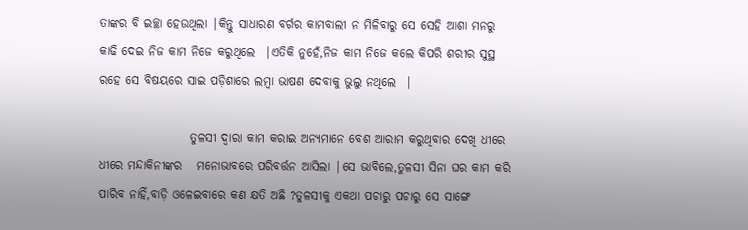ତାଙ୍କର ବି ଇଚ୍ଛା ହେଉଥିଲା |କିନ୍ତୁ ସାଧାରଣ ବର୍ଗର କାମବାଲୀ ନ ମିଳିବାରୁ ସେ ସେହି ଆଶା ମନରୁ କାଢି ଦେଇ ନିଜ କାମ ନିଜେ କରୁଥିଲେ  |ଏତିକି ନୁହେଁ,ନିଜ କାମ ନିଜେ କଲେ କିପରି ଶରୀର ସୁସ୍ଥ ରହେ ସେ ବିଷୟରେ ସାଇ ପଡ଼ିଶାରେ ଲମ୍ବା ଭାଷଣ ଦେବାକୁ ଭୁଲୁ ନଥିଲେ  |

                   ତୁଳସୀ ଦ୍ୱାରା କାମ କରାଇ ଅନ୍ୟମାନେ ବେଶ ଆରାମ କରୁଥିବାର ଦେଖି ଧୀରେ ଧୀରେ ମନ୍ଦାକିନୀଙ୍କର   ମନୋଭାବରେ ପରିବର୍ତ୍ତନ ଆସିଲା |ସେ ଭାବିଲେ,ତୁଳସୀ ସିନା ଘର କାମ କରି ପାରିବ ନାହିଁ,ବାଡ଼ି ଓଳେଇବାରେ କଣ କ୍ଷତି ଅଛି ?ତୁଳସୀକୁ ଏକଥା ପଚାରୁ ପଚାରୁ ସେ ସାଙ୍ଗେ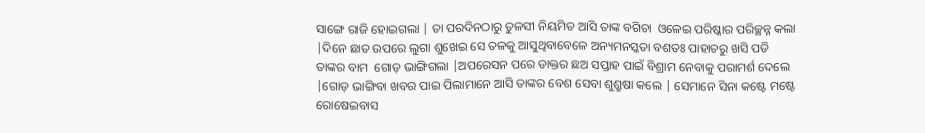ସାଙ୍ଗେ ରାଜି ହୋଇଗଲା | ତା ପରଦିନଠାରୁ ତୁଳସୀ ନିୟମିତ ଆସି ତାଙ୍କ ବଗିଚା  ଓଳେଇ ପରିଷ୍କାର ପରିଚ୍ଛନ୍ନ କଲା  |ଦିନେ ଛାତ ଉପରେ ଲୁଗା ଶୁଖେଇ ସେ ତଳକୁ ଆସୁଥିବାବେଳେ ଅନ୍ୟମନସ୍କତା ବଶତଃ ପାହାଚରୁ ଖସି ପଡି ତାଙ୍କର ବାମ  ଗୋଡ଼ ଭାଙ୍ଗିଗଲା |ଅପରେସନ ପରେ ଡାକ୍ତର ଛଅ ସପ୍ତାହ ପାଇଁ ବିଶ୍ରାମ ନେବାକୁ ପରାମର୍ଶ ଦେଲେ |ଗୋଡ଼ ଭାଙ୍ଗିବା ଖବର ପାଇ ପିଲାମାନେ ଆସି ତାଙ୍କର ବେଶ ସେବା ଶୁଶ୍ରୁଷା କଲେ | ସେମାନେ ସିନା କଷ୍ଟେ ମଷ୍ଟେ ରୋଷେଇବାସ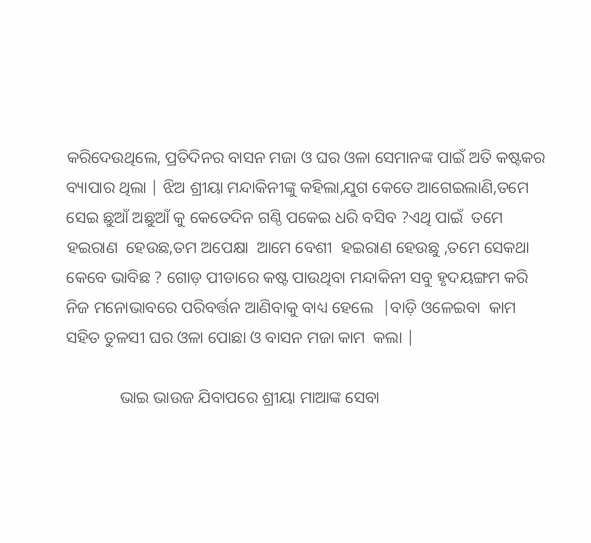କରିଦେଉଥିଲେ, ପ୍ରତିଦିନର ବାସନ ମଜା ଓ ଘର ଓଳା ସେମାନଙ୍କ ପାଇଁ ଅତି କଷ୍ଟକର ବ୍ୟାପାର ଥିଲା | ଝିଅ ଶ୍ରୀୟା ମନ୍ଦାକିନୀଙ୍କୁ କହିଲା,ଯୁଗ କେତେ ଆଗେଇଲାଣି,ତମେ ସେଇ ଛୁଆଁ ଅଛୁଆଁ କୁ କେତେଦିନ ଗଣ୍ଠି ପକେଇ ଧରି ବସିବ ?ଏଥି ପାଇଁ  ତମେ ହଇରାଣ  ହେଉଛ,ତମ ଅପେକ୍ଷା  ଆମେ ବେଶୀ  ହଇରାଣ ହେଉଛୁ ,ତମେ ସେକଥା କେବେ ଭାବିଛ ? ଗୋଡ଼ ପୀଡାରେ କଷ୍ଟ ପାଉଥିବା ମନ୍ଦାକିନୀ ସବୁ ହୃଦୟଙ୍ଗମ କରି ନିଜ ମନୋଭାବରେ ପରିବର୍ତ୍ତନ ଆଣିବାକୁ ବାଧ୍ୟ ହେଲେ  |ବାଡ଼ି ଓଳେଇବା  କାମ ସହିତ ତୁଳସୀ ଘର ଓଳା ପୋଛା ଓ ବାସନ ମଜା କାମ  କଲା |

             ଭାଇ ଭାଉଜ ଯିବାପରେ ଶ୍ରୀୟା ମାଆଙ୍କ ସେବା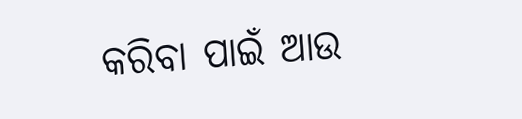କରିବା ପାଇଁ ଆଉ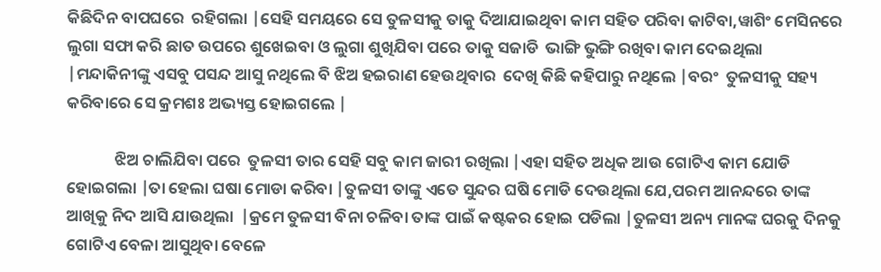କିଛିଦିନ ବାପଘରେ  ରହିଗଲା |ସେହି ସମୟରେ ସେ ତୁଳସୀକୁ ତାକୁ ଦିଆଯାଇଥିବା କାମ ସହିତ ପରିବା କାଟିବା,ୱାଶିଂ ମେସିନରେ ଲୁଗା ସଫା କରି ଛାତ ଉପରେ ଶୁଖେଇବା ଓ ଲୁଗା ଶୁଖିଯିବା ପରେ ତାକୁ ସଜାଡି  ଭାଙ୍ଗି ଭୁଙ୍ଗି ରଖିବା କାମ ଦେଇଥିଲା  |ମନ୍ଦାକିନୀଙ୍କୁ ଏସବୁ ପସନ୍ଦ ଆସୁ ନଥିଲେ ବି ଝିଅ ହଇରାଣ ହେଉଥିବାର  ଦେଖି କିଛି କହିପାରୁ ନଥିଲେ |ବରଂ  ତୁଳସୀକୁ ସହ୍ୟ କରିବାରେ ସେ କ୍ରମଶଃ ଅଭ୍ୟସ୍ତ ହୋଇଗଲେ |

             ଝିଅ ଚାଲିଯିବା ପରେ  ତୁଳସୀ ତାର ସେହି ସବୁ କାମ ଜାରୀ ରଖିଲା |ଏହା ସହିତ ଅଧିକ ଆଉ ଗୋଟିଏ କାମ ଯୋଡି ହୋଇଗଲା |ତା ହେଲା ଘଷା ମୋଡା କରିବା |ତୁଳସୀ ତାଙ୍କୁ ଏତେ ସୁନ୍ଦର ଘଷି ମୋଡି ଦେଉଥିଲା ଯେ,ପରମ ଆନନ୍ଦରେ ତାଙ୍କ ଆଖିକୁ ନିଦ ଆସି ଯାଉଥିଲା  |କ୍ରମେ ତୁଳସୀ ବିନା ଚଳିବା ତାଙ୍କ ପାଇଁ କଷ୍ଟକର ହୋଇ ପଡିଲା |ତୁଳସୀ ଅନ୍ୟ ମାନଙ୍କ ଘରକୁ ଦିନକୁ ଗୋଟିଏ ବେଳା ଆସୁଥିବା ବେଳେ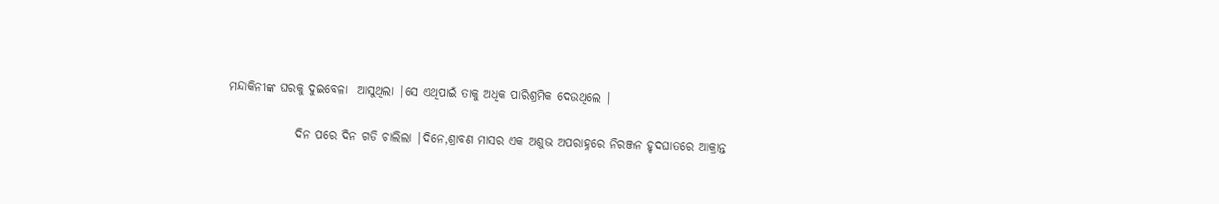ମନ୍ଦାକିନୀଙ୍କ ଘରକୁ ଦୁଇବେଳା  ଆସୁଥିଲା |ସେ ଏଥିପାଇଁ ତାକୁ ଅଧିକ ପାରିଶ୍ରମିକ ଦେଉଥିଲେ |

              ଦିନ ପରେ ଦିନ ଗଡି ଚାଲିଲା |ଦିନେ,ଶ୍ରାବଣ ମାସର ଏକ ଅଶୁଭ ଅପରାହ୍ନରେ ନିରଞ୍ଜନ ହୃଦଘାତରେ ଆକ୍ରାନ୍ତ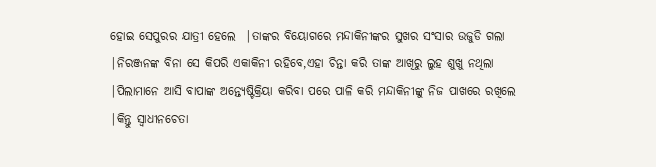ହୋଇ ସେପୁରର ଯାତ୍ରୀ ହେଲେ  |ତାଙ୍କର ବିୟୋଗରେ ମନ୍ଦାକିନୀଙ୍କର ସୁଖର ସଂସାର ଉଜୁଡି ଗଲା |ନିରଞ୍ଜନଙ୍କ ବିନା ସେ କିପରି ଏକାକିନୀ ରହିବେ,ଏହା ଚିନ୍ତା କରି ତାଙ୍କ ଆଖିରୁ ଲୁହ ଶୁଖୁ ନଥିଲା  |ପିଲାମାନେ ଆସି ବାପାଙ୍କ ଅନ୍ତ୍ୟେଷ୍ଟିକ୍ରିୟା କରିବା ପରେ ପାଳି କରି ମନ୍ଦାକିନୀଙ୍କୁ ନିଜ ପାଖରେ ରଖିଲେ |କିନ୍ତୁ ସ୍ୱାଧୀନଚେତା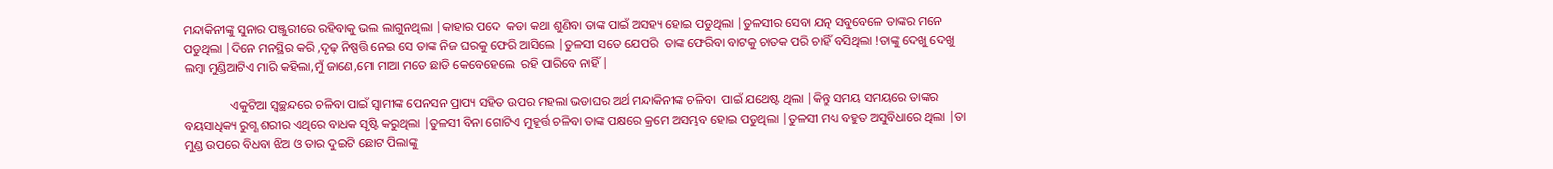ମନ୍ଦାକିନୀଙ୍କୁ ସୁନାର ପଞ୍ଜୁରୀରେ ରହିବାକୁ ଭଲ ଲାଗୁନଥିଲା |କାହାର ପଦେ  କଡା କଥା ଶୁଣିବା ତାଙ୍କ ପାଇଁ ଅସହ୍ୟ ହୋଇ ପଡୁଥିଲା |ତୁଳସୀର ସେବା ଯତ୍ନ ସବୁବେଳେ ତାଙ୍କର ମନେ ପଡୁଥିଲା |ଦିନେ ମନସ୍ଥିର କରି ,ଦୃଢ଼ ନିଷ୍ପତ୍ତି ନେଇ ସେ ତାଙ୍କ ନିଜ ଘରକୁ ଫେରି ଆସିଲେ |ତୁଳସୀ ସତେ ଯେପରି  ତାଙ୍କ ଫେରିବା ବାଟକୁ ଚାତକ ପରି ଚାହିଁ ବସିଥିଲା !ତାଙ୍କୁ ଦେଖୁ ଦେଖୁ ଲମ୍ବା ମୁଣ୍ଡିଆଟିଏ ମାରି କହିଲା,ମୁଁ ଜାଣେ,ମୋ ମାଆ ମତେ ଛାଡି କେବେହେଲେ  ରହି ପାରିବେ ନାହିଁ |

               ଏକୁଟିଆ ସ୍ଵଚ୍ଛନ୍ଦରେ ଚଳିବା ପାଇଁ ସ୍ୱାମୀଙ୍କ ପେନସନ ପ୍ରାପ୍ୟ ସହିତ ଉପର ମହଲା ଭଡାଘର ଅର୍ଥ ମନ୍ଦାକିନୀଙ୍କ ଚଳିବା  ପାଇଁ ଯଥେଷ୍ଟ ଥିଲା |କିନ୍ତୁ ସମୟ ସମୟରେ ତାଙ୍କର ବୟସାଧିକ୍ୟ ରୁଗ୍ଣ ଶରୀର ଏଥିରେ ବାଧକ ସୃଷ୍ଟି କରୁଥିଲା |ତୁଳସୀ ବିନା ଗୋଟିଏ ମୁହୂର୍ତ୍ତ ଚଳିବା ତାଙ୍କ ପକ୍ଷରେ କ୍ରମେ ଅସମ୍ଭବ ହୋଇ ପଡୁଥିଲା |ତୁଳସୀ ମଧ୍ୟ ବହୁତ ଅସୁବିଧାରେ ଥିଲା |ତା ମୁଣ୍ଡ ଉପରେ ବିଧବା ଝିଅ ଓ ତାର ଦୁଇଟି ଛୋଟ ପିଲାଙ୍କୁ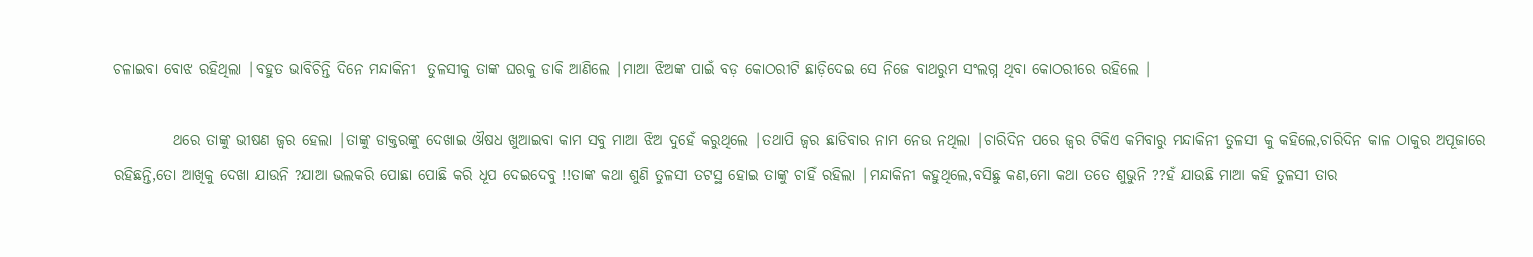ଚଳାଇବା ବୋଝ ରହିଥିଲା |ବହୁତ ଭାବିଚିନ୍ତି ଦିନେ ମନ୍ଦାକିନୀ  ତୁଳସୀକୁ ତାଙ୍କ ଘରକୁ ଡାକି ଆଣିଲେ |ମାଆ ଝିଅଙ୍କ ପାଇଁ ବଡ଼ କୋଠରୀଟି ଛାଡ଼ିଦେଇ ସେ ନିଜେ ବାଥରୁମ ସଂଲଗ୍ନ ଥିବା କୋଠରୀରେ ରହିଲେ |

          ଥରେ ତାଙ୍କୁ ଭୀଷଣ ଜ୍ୱର ହେଲା |ତାଙ୍କୁ ଡାକ୍ତରଙ୍କୁ ଦେଖାଇ ଔଷଧ ଖୁଆଇବା କାମ ସବୁ ମାଆ ଝିଅ ଦୁହେଁ କରୁଥିଲେ |ତଥାପି ଜ୍ୱର ଛାଡିବାର ନାମ ନେଉ ନଥିଲା |ଚାରିଦିନ ପରେ ଜ୍ୱର ଟିକିଏ କମିବାରୁ ମନ୍ଦାକିନୀ ତୁଳସୀ କୁ କହିଲେ,ଚାରିଦିନ କାଳ ଠାକୁର ଅପୂଜାରେ ରହିଛନ୍ତି,ତୋ ଆଖିକୁ ଦେଖା ଯାଉନି ?ଯାଆ ଭଲକରି ପୋଛା ପୋଛି କରି ଧୂପ ଦେଇଦେବୁ !!ତାଙ୍କ କଥା ଶୁଣି ତୁଳସୀ ତଟସ୍ଥ ହୋଇ ତାଙ୍କୁ ଚାହିଁ ରହିଲା |ମନ୍ଦାକିନୀ କହୁଥିଲେ,ବସିଛୁ କଣ,ମୋ କଥା ତତେ ଶୁଭୁନି ??ହଁ ଯାଉଛି ମାଆ କହି ତୁଳସୀ ତାର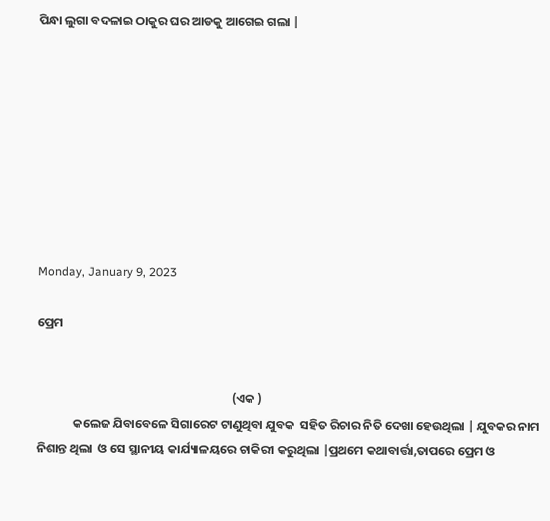ପିନ୍ଧା ଲୁଗା ବଦଳାଇ ଠାକୁର ଘର ଆଡକୁ ଆଗେଇ ଗଲା |









Monday, January 9, 2023

ପ୍ରେମ


                                                                      (ଏକ )
             କଲେଜ ଯିବାବେଳେ ସିଗାରେଟ ଟାଣୁଥିବା ଯୁବକ  ସହିତ ରିଚାର ନିତି ଦେଖା ହେଉଥିଲା | ଯୁବକର ନାମ ନିଶାନ୍ତ ଥିଲା  ଓ ସେ ସ୍ଥାନୀୟ କାର୍ଯ୍ୟାଳୟରେ ଚାକିରୀ କରୁଥିଲା |ପ୍ରଥମେ କଥାବାର୍ତ୍ତା,ତାପରେ ପ୍ରେମ ଓ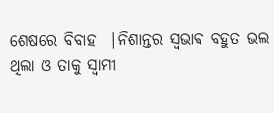ଶେଷରେ ବିବାହ  |ନିଶାନ୍ତର ସ୍ଵଭାଵ ବହୁତ ଭଲ ଥିଲା ଓ ତାକୁ ସ୍ୱାମୀ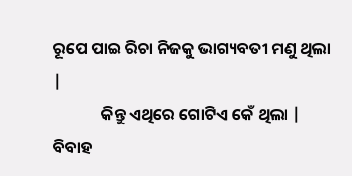ରୂପେ ପାଇ ରିଚା ନିଜକୁ ଭାଗ୍ୟବତୀ ମଣୁ ଥିଲା |
             କିନ୍ତୁ ଏଥିରେ ଗୋଟିଏ କେଁ ଥିଲା | ବିବାହ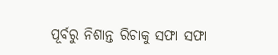ପୂର୍ବରୁ ନିଶାନ୍ତ ରିଚାକୁ ସଫା ସଫା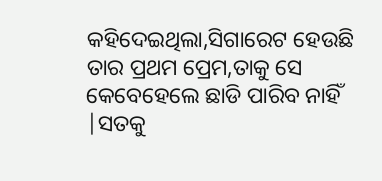କହିଦେଇଥିଲା,ସିଗାରେଟ ହେଉଛି ତାର ପ୍ରଥମ ପ୍ରେମ,ତାକୁ ସେ କେବେହେଲେ ଛାଡି ପାରିବ ନାହିଁ |ସତକୁ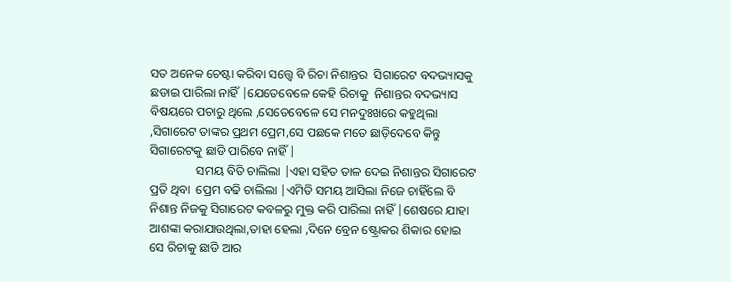ସତ ଅନେକ ଚେଷ୍ଟା କରିବା ସତ୍ତ୍ୱେ ବି ରିଚା ନିଶାନ୍ତର  ସିଗାରେଟ ବଦଭ୍ୟାସକୁ ଛଡାଇ ପାରିଲା ନାହିଁ |ଯେତେବେଳେ କେହି ରିଚାକୁ  ନିଶାନ୍ତର ବଦଭ୍ୟାସ ବିଷୟରେ ପଚାରୁ ଥିଲେ ,ସେତେବେଳେ ସେ ମନଦୁଃଖରେ କହୁଥିଲା ,ସିଗାରେଟ ତାଙ୍କର ପ୍ରଥମ ପ୍ରେମ,ସେ ପଛକେ ମତେ ଛାଡ଼ିଦେବେ କିନ୍ତୁ ସିଗାରେଟକୁ ଛାଡି ପାରିବେ ନାହିଁ |
               ସମୟ ବିତି ଚାଲିଲା |ଏହା ସହିତ ତାଳ ଦେଇ ନିଶାନ୍ତର ସିଗାରେଟ ପ୍ରତି ଥିବା  ପ୍ରେମ ବଢି ଚାଲିଲା |ଏମିତି ସମୟ ଆସିଲା ନିଜେ ଚାହିଁଲେ ବି ନିଶାନ୍ତ ନିଜକୁ ସିଗାରେଟ କବଳରୁ ମୁକ୍ତ କରି ପାରିଲା ନାହିଁ |ଶେଷରେ ଯାହା ଆଶଙ୍କା କରାଯାଉଥିଲା,ତାହା ହେଲା ,ଦିନେ ବ୍ରେନ ଷ୍ଟ୍ରୋକର ଶିକାର ହୋଇ ସେ ରିଚାକୁ ଛାଡି ଆର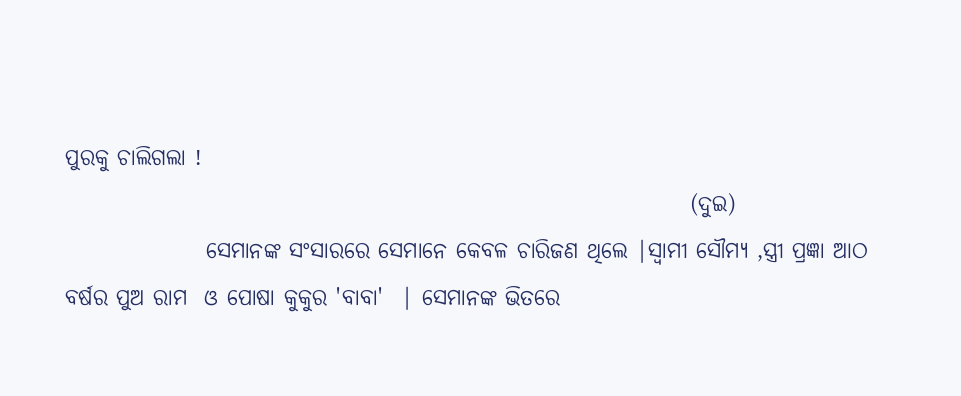ପୁରକୁ ଚାଲିଗଲା !
                                                                       (ଦୁଇ)
                ସେମାନଙ୍କ ସଂସାରରେ ସେମାନେ କେବଳ ଚାରିଜଣ ଥିଲେ |ସ୍ୱାମୀ ସୌମ୍ୟ ,ସ୍ତ୍ରୀ ପ୍ରଜ୍ଞା ଆଠ ବର୍ଷର ପୁଅ ରାମ  ଓ ପୋଷା କୁକୁର 'ବାବା'  | ସେମାନଙ୍କ ଭିତରେ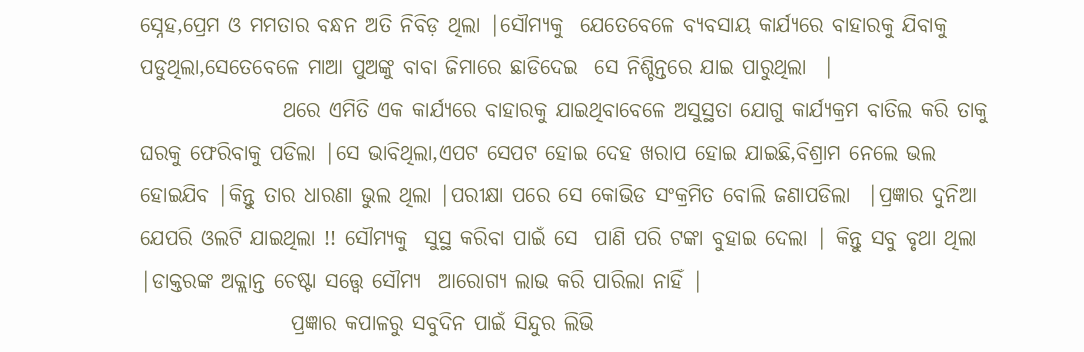ସ୍ନେହ,ପ୍ରେମ ଓ ମମତାର ବନ୍ଧନ ଅତି ନିବିଡ଼ ଥିଲା |ସୌମ୍ୟକୁ  ଯେତେବେଳେ ବ୍ୟବସାୟ କାର୍ଯ୍ୟରେ ବାହାରକୁ ଯିବାକୁ ପଡୁଥିଲା,ସେତେବେଳେ ମାଆ ପୁଅଙ୍କୁ ବାବା ଜିମାରେ ଛାଡିଦେଇ  ସେ ନିଶ୍ଚିନ୍ତରେ ଯାଇ ପାରୁଥିଲା  |
                 ଥରେ ଏମିତି ଏକ କାର୍ଯ୍ୟରେ ବାହାରକୁ ଯାଇଥିବାବେଳେ ଅସୁସ୍ଥତା ଯୋଗୁ କାର୍ଯ୍ୟକ୍ରମ ବାତିଲ କରି ତାକୁ  ଘରକୁ ଫେରିବାକୁ ପଡିଲା |ସେ ଭାବିଥିଲା,ଏପଟ ସେପଟ ହୋଇ ଦେହ ଖରାପ ହୋଇ ଯାଇଛି,ବିଶ୍ରାମ ନେଲେ ଭଲ ହୋଇଯିବ |କିନ୍ତୁ ତାର ଧାରଣା ଭୁଲ ଥିଲା |ପରୀକ୍ଷା ପରେ ସେ କୋଭିଡ ସଂକ୍ରମିତ ବୋଲି ଜଣାପଡିଲା  |ପ୍ରଜ୍ଞାର ଦୁନିଆ ଯେପରି ଓଲଟି ଯାଇଥିଲା !! ସୌମ୍ୟକୁ  ସୁସ୍ଥ କରିବା ପାଇଁ ସେ  ପାଣି ପରି ଟଙ୍କା ବୁହାଇ ଦେଲା | କିନ୍ତୁ ସବୁ ବୃଥା ଥିଲା |ଡାକ୍ତରଙ୍କ ଅକ୍ଲାନ୍ତ ଚେଷ୍ଟା ସତ୍ତ୍ୱେ ସୌମ୍ୟ  ଆରୋଗ୍ୟ ଲାଭ କରି ପାରିଲା ନାହିଁ |
                  ପ୍ରଜ୍ଞାର କପାଳରୁ ସବୁଦିନ ପାଇଁ ସିନ୍ଦୁର ଲିଭି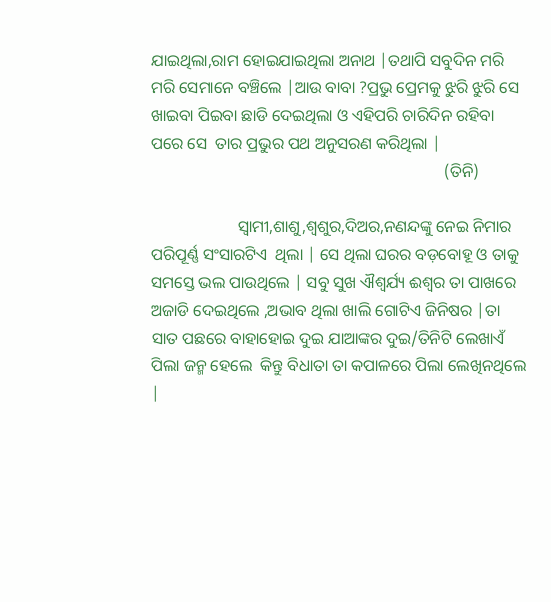ଯାଇଥିଲା,ରାମ ହୋଇଯାଇଥିଲା ଅନାଥ |ତଥାପି ସବୁଦିନ ମରି ମରି ସେମାନେ ବଞ୍ଚିଲେ |ଆଉ ବାବା ?ପ୍ରଭୁ ପ୍ରେମକୁ ଝୁରି ଝୁରି ସେ ଖାଇବା ପିଇବା ଛାଡି ଦେଇଥିଲା ଓ ଏହିପରି ଚାରିଦିନ ରହିବା ପରେ ସେ  ତାର ପ୍ରଭୁର ପଥ ଅନୁସରଣ କରିଥିଲା |
                                                                       (ତିନି)

                     ସ୍ୱାମୀ,ଶାଶୁ,ଶ୍ୱଶୁର,ଦିଅର,ନଣନ୍ଦଙ୍କୁ ନେଇ ନିମାର  ପରିପୂର୍ଣ୍ଣ ସଂସାରଟିଏ  ଥିଲା | ସେ ଥିଲା ଘରର ବଡ଼ବୋହୂ ଓ ତାକୁ ସମସ୍ତେ ଭଲ ପାଉଥିଲେ | ସବୁ ସୁଖ ଐଶ୍ଵର୍ଯ୍ୟ ଈଶ୍ୱର ତା ପାଖରେ ଅଜାଡି ଦେଇଥିଲେ ,ଅଭାବ ଥିଲା ଖାଲି ଗୋଟିଏ ଜିନିଷର |ତା ସାତ ପଛରେ ବାହାହୋଇ ଦୁଇ ଯାଆଙ୍କର ଦୁଇ/ତିନିଟି ଲେଖାଏଁ ପିଲା ଜନ୍ମ ହେଲେ  କିନ୍ତୁ ବିଧାତା ତା କପାଳରେ ପିଲା ଲେଖିନଥିଲେ |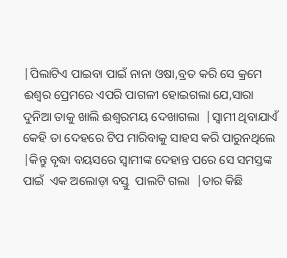|ପିଲାଟିଏ ପାଇବା ପାଇଁ ନାନା ଓଷା,ବ୍ରତ କରି ସେ କ୍ରମେ ଈଶ୍ୱର ପ୍ରେମରେ ଏପରି ପାଗଳୀ ହୋଇଗଲା ଯେ,ସାରା ଦୁନିଆ ତାକୁ ଖାଲି ଈଶ୍ୱରମୟ ଦେଖାଗଲା  |ସ୍ୱାମୀ ଥିବାଯାଏଁ କେହି ତା ଦେହରେ ଟିପ ମାରିବାକୁ ସାହସ କରି ପାରୁନଥିଲେ |କିନ୍ତୁ ବୃଦ୍ଧା ବୟସରେ ସ୍ୱାମୀଙ୍କ ଦେହାନ୍ତ ପରେ ସେ ସମସ୍ତଙ୍କ ପାଇଁ  ଏକ ଅଲୋଡ଼ା ବସ୍ତୁ  ପାଲଟି ଗଲା  |ତାର କିଛି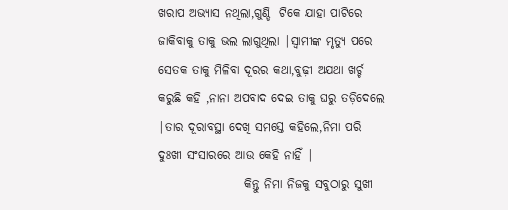ଖରାପ ଅଭ୍ୟାସ ନଥିଲା,ଗୁଣ୍ଡି  ଟିକେ ଯାହା ପାଟିରେ ଜାକିବାକୁ ତାକୁ ଭଲ ଲାଗୁଥିଲା |ସ୍ୱାମୀଙ୍କ ମୃତ୍ୟୁ ପରେ ସେତକ ତାକୁ ମିଳିବା ଦୂରର କଥା,ବୁଢ଼ୀ ଅଯଥା ଖର୍ଚ୍ଚ କରୁଛି କହି ,ନାନା ଅପବାଦ ଦେଇ ତାକୁ ଘରୁ ତଡ଼ିଦେଲେ |ତାର ଦୂରାବସ୍ଥା ଦେଖି ସମସ୍ତେ କହିଲେ,ନିମା ପରି ଦୁଃଖୀ ସଂସାରରେ ଆଉ କେହି ନାହିଁ |
                  କିନ୍ତୁ ନିମା ନିଜକୁ ସବୁଠାରୁ ସୁଖୀ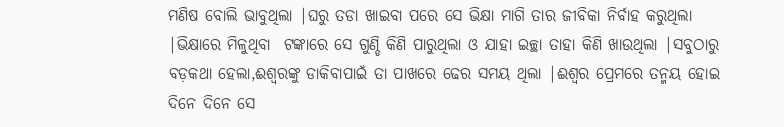ମଣିଷ ବୋଲି ଭାବୁଥିଲା |ଘରୁ ତଡା ଖାଇବା ପରେ ସେ ଭିକ୍ଷା ମାଗି ତାର ଜୀବିକା ନିର୍ବାହ କରୁଥିଲା  |ଭିକ୍ଷାରେ ମିଳୁଥିବା  ଟଙ୍କାରେ ସେ ଗୁଣ୍ଡି କିଣି ପାରୁଥିଲା ଓ ଯାହା ଇଚ୍ଛା ତାହା କିଣି ଖାଉଥିଲା |ସବୁଠାରୁ ବଡ଼କଥା ହେଲା,ଈଶ୍ୱରଙ୍କୁ ଡାକିବାପାଇଁ ତା ପାଖରେ ଢେର ସମୟ ଥିଲା |ଈଶ୍ୱର ପ୍ରେମରେ ତନ୍ମୟ ହୋଇ ଦିନେ ଦିନେ ସେ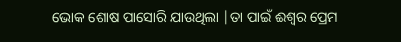ଭୋକ ଶୋଷ ପାସୋରି ଯାଉଥିଲା |ତା ପାଇଁ ଈଶ୍ୱର ପ୍ରେମ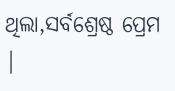ଥିଲା,ସର୍ବଶ୍ରେଷ୍ଠ ପ୍ରେମ |